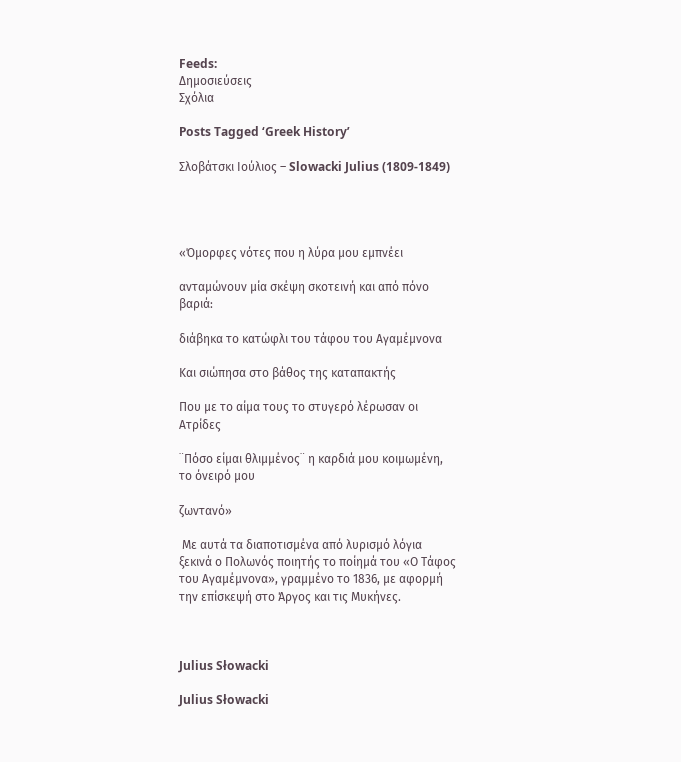Feeds:
Δημοσιεύσεις
Σχόλια

Posts Tagged ‘Greek History’

Σλοβάτσκι Ιούλιος – Slowacki Julius (1809-1849)




«Όμορφες νότες που η λύρα μου εμπνέει

ανταμώνουν μία σκέψη σκοτεινή και από πόνο βαριά:

διάβηκα το κατώφλι του τάφου του Αγαμέμνονα

Και σιώπησα στο βάθος της καταπακτής

Που με το αίμα τους το στυγερό λέρωσαν οι Ατρίδες

¨Πόσο είμαι θλιμμένος¨ η καρδιά μου κοιμωμένη, το όνειρό μου

ζωντανό»

 Με αυτά τα διαποτισμένα από λυρισμό λόγια ξεκινά ο Πολωνός ποιητής το ποίημά του «Ο Τάφος του Αγαμέμνονα», γραμμένο το 1836, με αφορμή την επίσκεψή στο Άργος και τις Μυκήνες.



Julius Słowacki

Julius Słowacki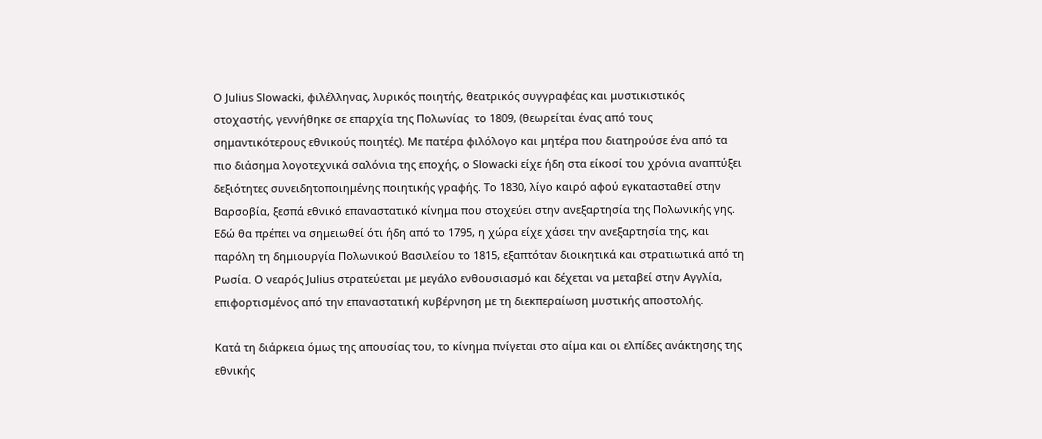Ο Julius Slowacki, φιλέλληνας, λυρικός ποιητής, θεατρικός συγγραφέας και μυστικιστικός στοχαστής, γεννήθηκε σε επαρχία της Πολωνίας  το 1809, (θεωρείται ένας από τους σημαντικότερους εθνικούς ποιητές). Με πατέρα φιλόλογο και μητέρα που διατηρούσε ένα από τα πιο διάσημα λογοτεχνικά σαλόνια της εποχής, ο Slowacki είχε ήδη στα είκοσί του χρόνια αναπτύξει δεξιότητες συνειδητοποιημένης ποιητικής γραφής. Το 1830, λίγο καιρό αφού εγκατασταθεί στην Βαρσοβία, ξεσπά εθνικό επαναστατικό κίνημα που στοχεύει στην ανεξαρτησία της Πολωνικής γης. Εδώ θα πρέπει να σημειωθεί ότι ήδη από το 1795, η χώρα είχε χάσει την ανεξαρτησία της, και παρόλη τη δημιουργία Πολωνικού Βασιλείου το 1815, εξαπτόταν διοικητικά και στρατιωτικά από τη Ρωσία. Ο νεαρός Julius στρατεύεται με μεγάλο ενθουσιασμό και δέχεται να μεταβεί στην Αγγλία, επιφορτισμένος από την επαναστατική κυβέρνηση με τη διεκπεραίωση μυστικής αποστολής.

Κατά τη διάρκεια όμως της απουσίας του, το κίνημα πνίγεται στο αίμα και οι ελπίδες ανάκτησης της εθνικής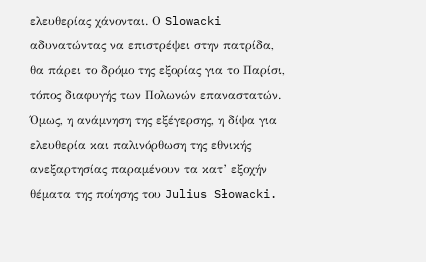ελευθερίας χάνονται. Ο Slowacki αδυνατώντας να επιστρέψει στην πατρίδα, θα πάρει το δρόμο της εξορίας για το Παρίσι, τόπος διαφυγής των Πολωνών επαναστατών. Όμως, η ανάμνηση της εξέγερσης, η δίψα για ελευθερία και παλινόρθωση της εθνικής ανεξαρτησίας παραμένουν τα κατ’ εξοχήν θέματα της ποίησης του Julius Słowacki.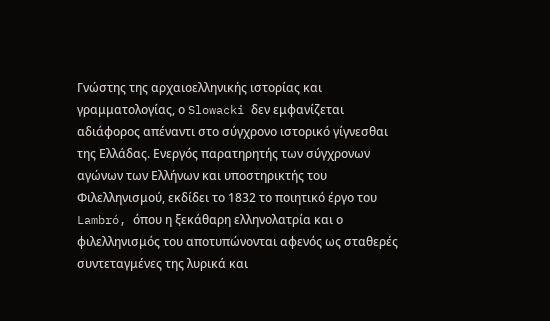Γνώστης της αρχαιοελληνικής ιστορίας και γραμματολογίας, ο Slowacki δεν εμφανίζεται αδιάφορος απέναντι στο σύγχρονο ιστορικό γίγνεσθαι της Ελλάδας. Ενεργός παρατηρητής των σύγχρονων αγώνων των Ελλήνων και υποστηρικτής του Φιλελληνισμού, εκδίδει το 1832 το ποιητικό έργο του Lambró, όπου η ξεκάθαρη ελληνολατρία και ο φιλελληνισμός του αποτυπώνονται αφενός ως σταθερές συντεταγμένες της λυρικά και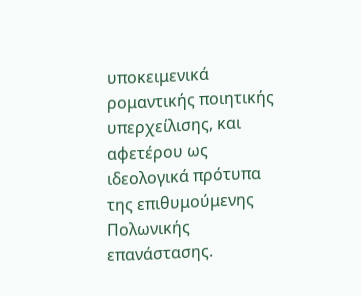υποκειμενικά ρομαντικής ποιητικής υπερχείλισης, και αφετέρου ως ιδεολογικά πρότυπα της επιθυμούμενης Πολωνικής επανάστασης.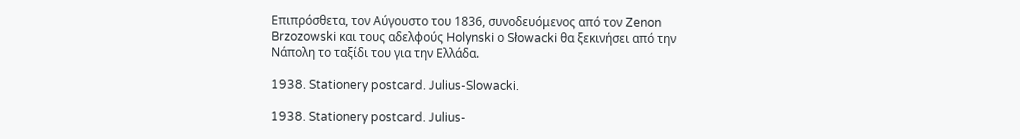Επιπρόσθετα, τον Αύγουστο του 1836, συνοδευόμενος από τον Zenon Brzozowski και τους αδελφούς Holynski ο Słowacki θα ξεκινήσει από την Νάπολη το ταξίδι του για την Ελλάδα.

1938. Stationery postcard. Julius-Slowacki.

1938. Stationery postcard. Julius-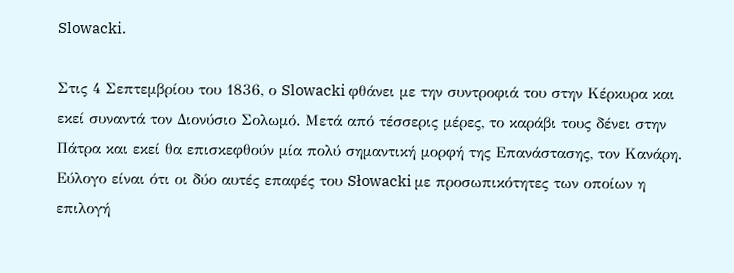Slowacki.

Στις 4 Σεπτεμβρίου του 1836, ο Slowacki φθάνει με την συντροφιά του στην Κέρκυρα και εκεί συναντά τον Διονύσιο Σολωμό. Μετά από τέσσερις μέρες, το καράβι τους δένει στην Πάτρα και εκεί θα επισκεφθούν μία πολύ σημαντική μορφή της Επανάστασης, τον Κανάρη. Εύλογο είναι ότι οι δύο αυτές επαφές του Słowacki με προσωπικότητες των οποίων η επιλογή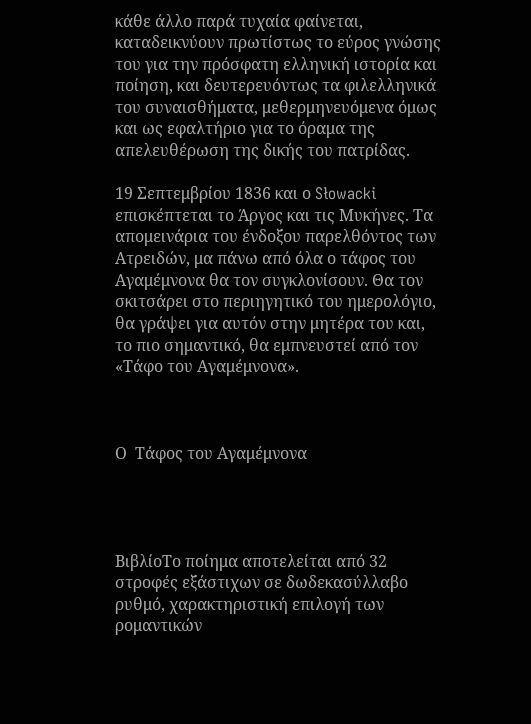κάθε άλλο παρά τυχαία φαίνεται, καταδεικνύουν πρωτίστως το εύρος γνώσης του για την πρόσφατη ελληνική ιστορία και ποίηση, και δευτερευόντως τα φιλελληνικά του συναισθήματα, μεθερμηνευόμενα όμως και ως εφαλτήριο για το όραμα της απελευθέρωση της δικής του πατρίδας.

19 Σεπτεμβρίου 1836 και ο Słowacki επισκέπτεται το Άργος και τις Μυκήνες. Τα απομεινάρια του ένδοξου παρελθόντος των Ατρειδών, μα πάνω από όλα ο τάφος του Αγαμέμνονα θα τον συγκλονίσουν. Θα τον σκιτσάρει στο περιηγητικό του ημερολόγιο, θα γράψει για αυτόν στην μητέρα του και, το πιο σημαντικό, θα εμπνευστεί από τον «Τάφο του Αγαμέμνονα».



Ο  Τάφος του Αγαμέμνονα




ΒιβλίοΤο ποίημα αποτελείται από 32 στροφές εξάστιχων σε δωδεκασύλλαβο ρυθμό, χαρακτηριστική επιλογή των ρομαντικών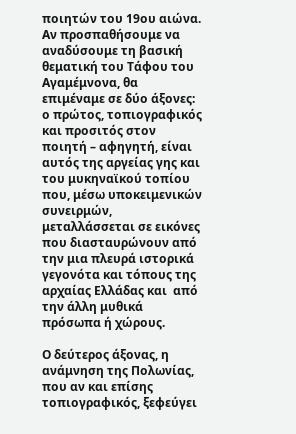ποιητών του 19ου αιώνα. Αν προσπαθήσουμε να αναδύσουμε τη βασική θεματική του Τάφου του Αγαμέμνονα, θα επιμέναμε σε δύο άξονες: ο πρώτος, τοπιογραφικός και προσιτός στον ποιητή – αφηγητή, είναι αυτός της αργείας γης και του μυκηναϊκού τοπίου που, μέσω υποκειμενικών συνειρμών, μεταλλάσσεται σε εικόνες που διασταυρώνουν από την μια πλευρά ιστορικά γεγονότα και τόπους της αρχαίας Ελλάδας και  από την άλλη μυθικά πρόσωπα ή χώρους.

Ο δεύτερος άξονας, η ανάμνηση της Πολωνίας, που αν και επίσης τοπιογραφικός, ξεφεύγει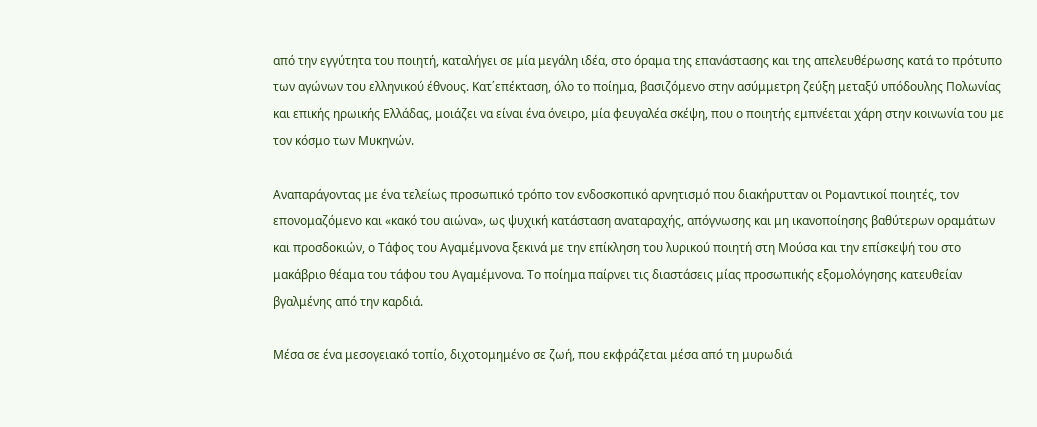από την εγγύτητα του ποιητή, καταλήγει σε μία μεγάλη ιδέα, στο όραμα της επανάστασης και της απελευθέρωσης κατά το πρότυπο των αγώνων του ελληνικού έθνους. Κατ΄επέκταση, όλο το ποίημα, βασιζόμενο στην ασύμμετρη ζεύξη μεταξύ υπόδουλης Πολωνίας και επικής ηρωικής Ελλάδας, μοιάζει να είναι ένα όνειρο, μία φευγαλέα σκέψη, που ο ποιητής εμπνέεται χάρη στην κοινωνία του με τον κόσμο των Μυκηνών.

Αναπαράγοντας με ένα τελείως προσωπικό τρόπο τον ενδοσκοπικό αρνητισμό που διακήρυτταν οι Ρομαντικοί ποιητές, τον επονομαζόμενο και «κακό του αιώνα», ως ψυχική κατάσταση αναταραχής, απόγνωσης και μη ικανοποίησης βαθύτερων οραμάτων και προσδοκιών, ο Τάφος του Αγαμέμνονα ξεκινά με την επίκληση του λυρικού ποιητή στη Μούσα και την επίσκεψή του στο μακάβριο θέαμα του τάφου του Αγαμέμνονα. Το ποίημα παίρνει τις διαστάσεις μίας προσωπικής εξομολόγησης κατευθείαν βγαλμένης από την καρδιά.

Μέσα σε ένα μεσογειακό τοπίο, διχοτομημένο σε ζωή, που εκφράζεται μέσα από τη μυρωδιά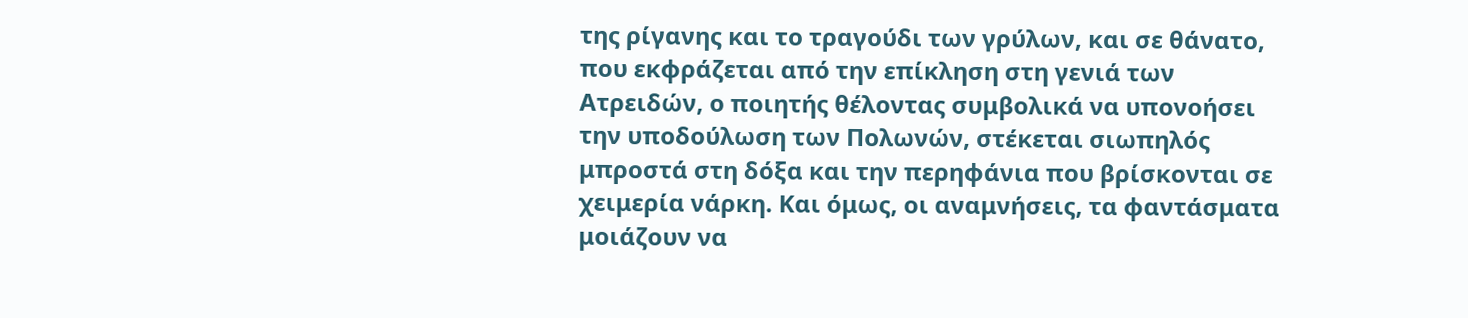της ρίγανης και το τραγούδι των γρύλων, και σε θάνατο, που εκφράζεται από την επίκληση στη γενιά των Ατρειδών, ο ποιητής θέλοντας συμβολικά να υπονοήσει την υποδούλωση των Πολωνών, στέκεται σιωπηλός μπροστά στη δόξα και την περηφάνια που βρίσκονται σε χειμερία νάρκη. Και όμως, οι αναμνήσεις, τα φαντάσματα μοιάζουν να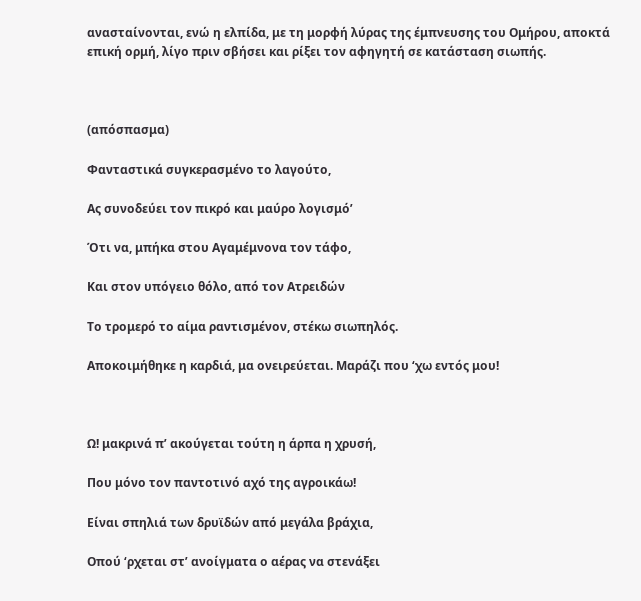ανασταίνονται, ενώ η ελπίδα, με τη μορφή λύρας της έμπνευσης του Ομήρου, αποκτά επική ορμή, λίγο πριν σβήσει και ρίξει τον αφηγητή σε κατάσταση σιωπής.



(απόσπασμα)

Φανταστικά συγκερασμένο το λαγούτο,

Ας συνοδεύει τον πικρό και μαύρο λογισμό’

Ότι να, μπήκα στου Αγαμέμνονα τον τάφο,

Και στον υπόγειο θόλο, από τον Ατρειδών

Το τρομερό το αίμα ραντισμένον, στέκω σιωπηλός.

Αποκοιμήθηκε η καρδιά, μα ονειρεύεται. Μαράζι που ‘χω εντός μου!



Ω! μακρινά π’ ακούγεται τούτη η άρπα η χρυσή,

Που μόνο τον παντοτινό αχό της αγροικάω!

Είναι σπηλιά των δρυϊδών από μεγάλα βράχια,

Οπού ‘ρχεται στ’ ανοίγματα ο αέρας να στενάξει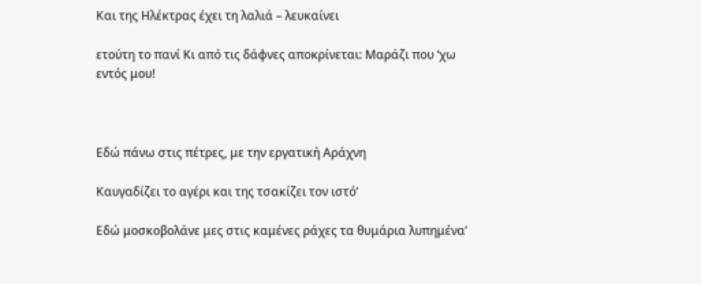Και της Ηλέκτρας έχει τη λαλιά – λευκαίνει

ετούτη το πανί Κι από τις δάφνες αποκρίνεται: Μαράζι που ‘χω εντός μου!



Εδώ πάνω στις πέτρες, με την εργατική Αράχνη

Καυγαδίζει το αγέρι και της τσακίζει τον ιστό’

Εδώ μοσκοβολάνε μες στις καμένες ράχες τα θυμάρια λυπημένα’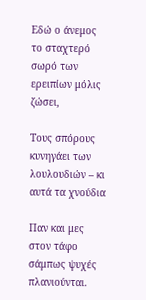Εδώ ο άνεμος το σταχτερό σωρό των ερειπίων μόλις ζώσει,

Τους σπόρους κυνηγάει των λουλουδιών – κι αυτά τα χνούδια

Παν και μες στον τάφο σάμπως ψυχές πλανιούνται.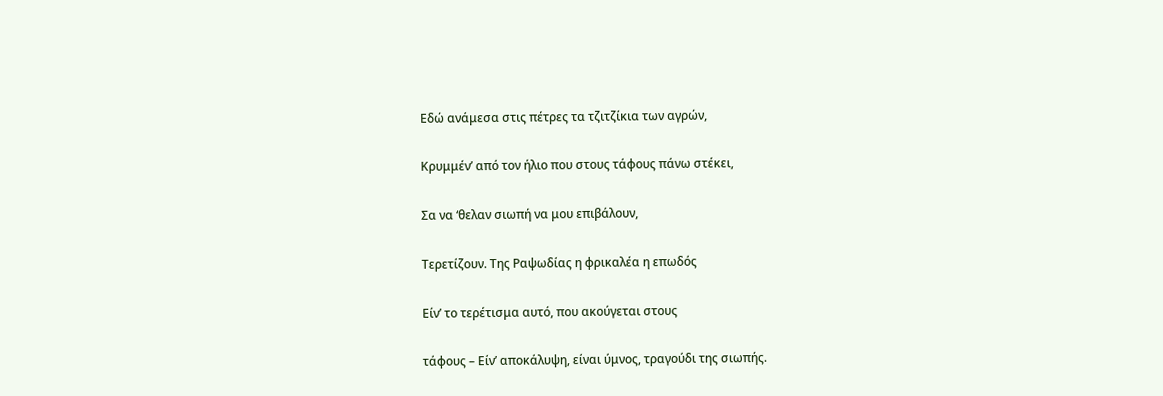Εδώ ανάμεσα στις πέτρες τα τζιτζίκια των αγρών,

Κρυμμέν’ από τον ήλιο που στους τάφους πάνω στέκει,

Σα να ‘θελαν σιωπή να μου επιβάλουν,

Τερετίζουν. Της Ραψωδίας η φρικαλέα η επωδός

Είν’ το τερέτισμα αυτό, που ακούγεται στους

τάφους – Είν’ αποκάλυψη, είναι ύμνος, τραγούδι της σιωπής.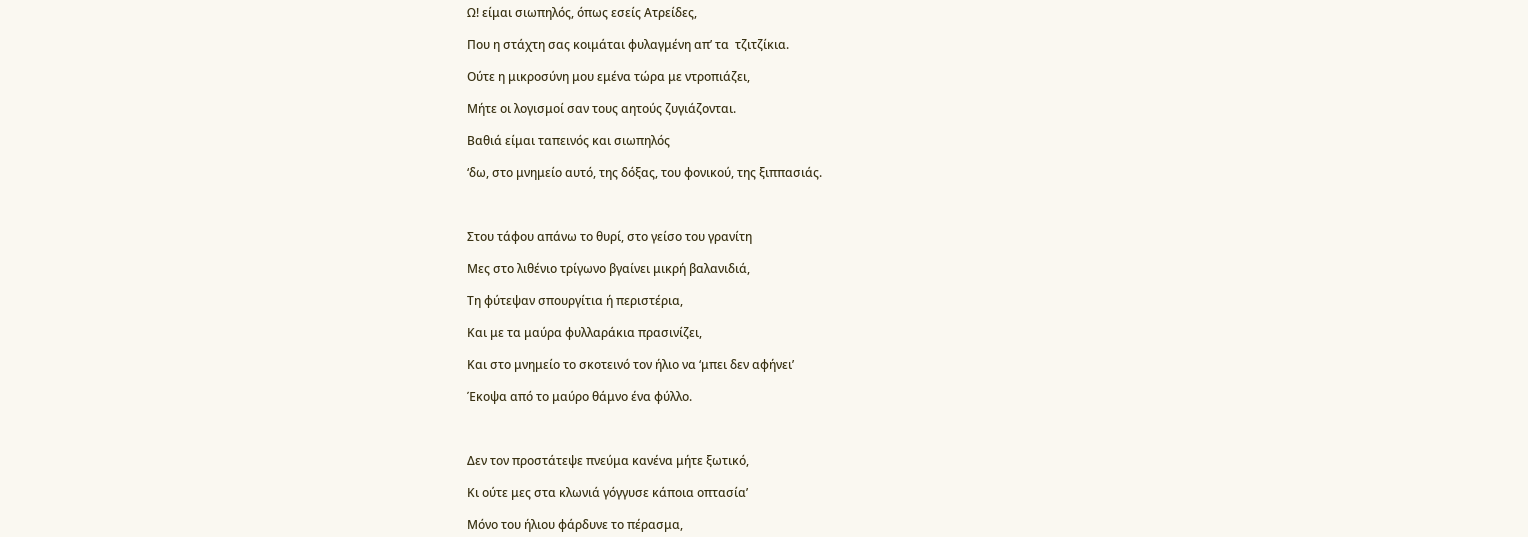Ω! είμαι σιωπηλός, όπως εσείς Ατρείδες,

Που η στάχτη σας κοιμάται φυλαγμένη απ’ τα  τζιτζίκια.

Ούτε η μικροσύνη μου εμένα τώρα με ντροπιάζει,

Μήτε οι λογισμοί σαν τους αητούς ζυγιάζονται.

Βαθιά είμαι ταπεινός και σιωπηλός

‘δω, στο μνημείο αυτό, της δόξας, του φονικού, της ξιππασιάς.



Στου τάφου απάνω το θυρί, στο γείσο του γρανίτη

Μες στο λιθένιο τρίγωνο βγαίνει μικρή βαλανιδιά,

Τη φύτεψαν σπουργίτια ή περιστέρια,

Και με τα μαύρα φυλλαράκια πρασινίζει,

Και στο μνημείο το σκοτεινό τον ήλιο να ‘μπει δεν αφήνει’

Έκοψα από το μαύρο θάμνο ένα φύλλο.



Δεν τον προστάτεψε πνεύμα κανένα μήτε ξωτικό,

Κι ούτε μες στα κλωνιά γόγγυσε κάποια οπτασία’

Μόνο του ήλιου φάρδυνε το πέρασμα,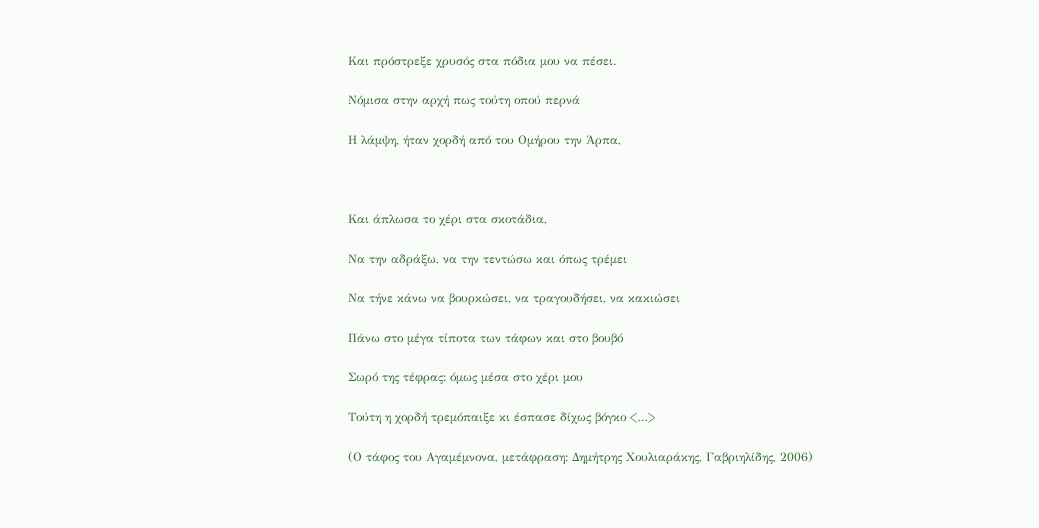Και πρόστρεξε χρυσός στα πόδια μου να πέσει.

Νόμισα στην αρχή πως τούτη οπού περνά

Η λάμψη, ήταν χορδή από του Ομήρου την Άρπα,



Και άπλωσα το χέρι στα σκοτάδια,

Να την αδράξω, να την τεντώσω και όπως τρέμει

Να τήνε κάνω να βουρκώσει, να τραγουδήσει, να κακιώσει

Πάνω στο μέγα τίποτα των τάφων και στο βουβό

Σωρό της τέφρας: όμως μέσα στο χέρι μου

Τούτη η χορδή τρεμόπαιξε κι έσπασε δίχως βόγκο <…>

(Ο τάφος του Αγαμέμνονα, μετάφραση: Δημήτρης Χουλιαράκης, Γαβριηλίδης, 2006)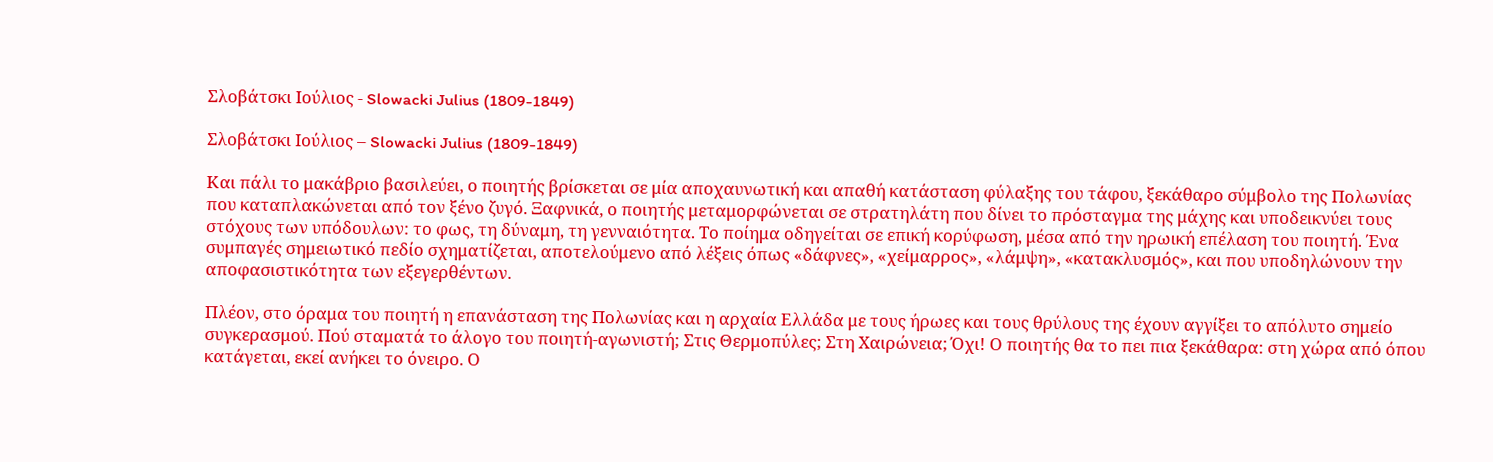Σλοβάτσκι Ιούλιος - Slowacki Julius (1809-1849)

Σλοβάτσκι Ιούλιος – Slowacki Julius (1809-1849)

Και πάλι το μακάβριο βασιλεύει, ο ποιητής βρίσκεται σε μία αποχαυνωτική και απαθή κατάσταση φύλαξης του τάφου, ξεκάθαρο σύμβολο της Πολωνίας που καταπλακώνεται από τον ξένο ζυγό. Ξαφνικά, ο ποιητής μεταμορφώνεται σε στρατηλάτη που δίνει το πρόσταγμα της μάχης και υποδεικνύει τους στόχους των υπόδουλων: το φως, τη δύναμη, τη γενναιότητα. Το ποίημα οδηγείται σε επική κορύφωση, μέσα από την ηρωική επέλαση του ποιητή. Ένα συμπαγές σημειωτικό πεδίο σχηματίζεται, αποτελούμενο από λέξεις όπως «δάφνες», «χείμαρρος», «λάμψη», «κατακλυσμός», και που υποδηλώνουν την αποφασιστικότητα των εξεγερθέντων.

Πλέον, στο όραμα του ποιητή η επανάσταση της Πολωνίας και η αρχαία Ελλάδα με τους ήρωες και τους θρύλους της έχουν αγγίξει το απόλυτο σημείο συγκερασμού. Πού σταματά το άλογο του ποιητή-αγωνιστή; Στις Θερμοπύλες; Στη Χαιρώνεια; Όχι! Ο ποιητής θα το πει πια ξεκάθαρα: στη χώρα από όπου κατάγεται, εκεί ανήκει το όνειρο. Ο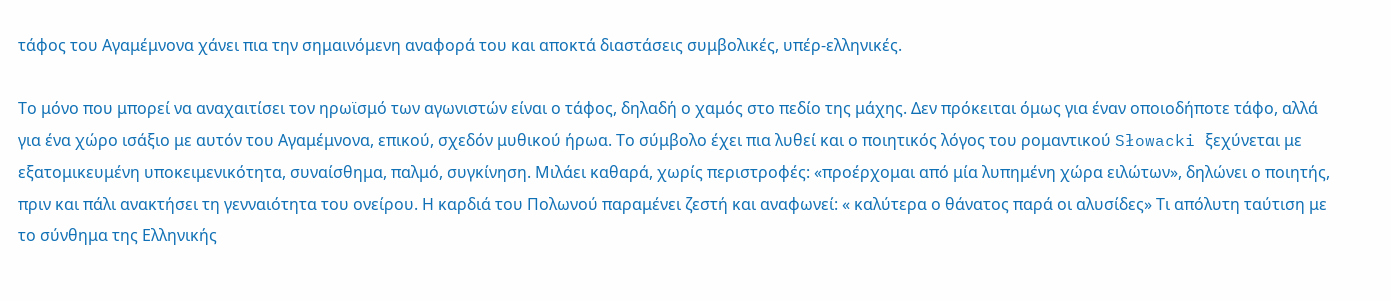τάφος του Αγαμέμνονα χάνει πια την σημαινόμενη αναφορά του και αποκτά διαστάσεις συμβολικές, υπέρ-ελληνικές.

Το μόνο που μπορεί να αναχαιτίσει τον ηρωϊσμό των αγωνιστών είναι ο τάφος, δηλαδή ο χαμός στο πεδίο της μάχης. Δεν πρόκειται όμως για έναν οποιοδήποτε τάφο, αλλά για ένα χώρο ισάξιο με αυτόν του Αγαμέμνονα, επικού, σχεδόν μυθικού ήρωα. Το σύμβολο έχει πια λυθεί και ο ποιητικός λόγος του ρομαντικού Słowacki ξεχύνεται με εξατομικευμένη υποκειμενικότητα, συναίσθημα, παλμό, συγκίνηση. Μιλάει καθαρά, χωρίς περιστροφές: «προέρχομαι από μία λυπημένη χώρα ειλώτων», δηλώνει ο ποιητής, πριν και πάλι ανακτήσει τη γενναιότητα του ονείρου. Η καρδιά του Πολωνού παραμένει ζεστή και αναφωνεί: « καλύτερα ο θάνατος παρά οι αλυσίδες» Τι απόλυτη ταύτιση με το σύνθημα της Ελληνικής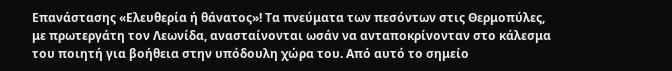Επανάστασης «Ελευθερία ή θάνατος»! Τα πνεύματα των πεσόντων στις Θερμοπύλες, με πρωτεργάτη τον Λεωνίδα, ανασταίνονται ωσάν να ανταποκρίνονταν στο κάλεσμα του ποιητή για βοήθεια στην υπόδουλη χώρα του. Από αυτό το σημείο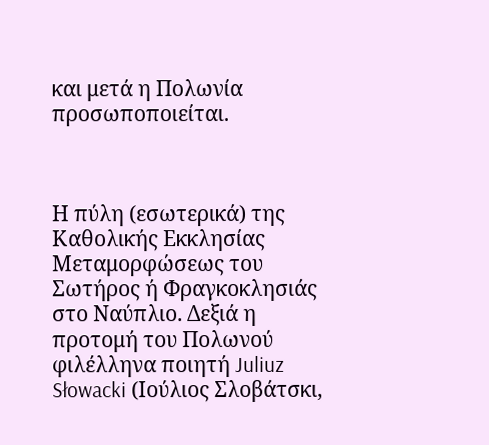και μετά η Πολωνία προσωποποιείται.



Η πύλη (εσωτερικά) της Καθολικής Εκκλησίας Μεταμορφώσεως του Σωτήρος ή Φραγκοκλησιάς στο Ναύπλιο. Δεξιά η προτομή του Πολωνού φιλέλληνα ποιητή Juliuz Słowacki (Ιούλιος Σλοβάτσκι,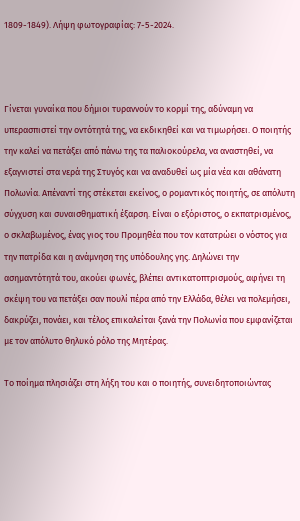1809-1849). Λήψη φωτογραφίας: 7-5-2024.



Γίνεται γυναίκα που δήμιοι τυραννούν το κορμί της, αδύναμη να υπερασπιστεί την οντότητά της, να εκδικηθεί και να τιμωρήσει. Ο ποιητής την καλεί να πετάξει από πάνω της τα παλιοκούρελα, να αναστηθεί, να εξαγνιστεί στα νερά της Στυγός και να αναδυθεί ως μία νέα και αθάνατη Πολωνία. Απέναντί της στέκεται εκείνος, ο ρομαντικός ποιητής, σε απόλυτη σύγχυση και συναισθηματική έξαρση. Είναι ο εξόριστος, ο εκπατρισμένος, ο σκλαβωμένος, ένας γιος του Προμηθέα που τον κατατρώει ο νόστος για την πατρίδα και η ανάμνηση της υπόδουλης γης. Δηλώνει την ασημαντότητά του, ακούει φωνές, βλέπει αντικατοπτρισμούς, αφήνει τη σκέψη του να πετάξει σαν πουλί πέρα από την Ελλάδα, θέλει να πολεμήσει, δακρύζει, πονάει, και τέλος επικαλείται ξανά την Πολωνία που εμφανίζεται με τον απόλυτο θηλυκό ρόλο της Μητέρας.

Το ποίημα πλησιάζει στη λήξη του και ο ποιητής, συνειδητοποιώντας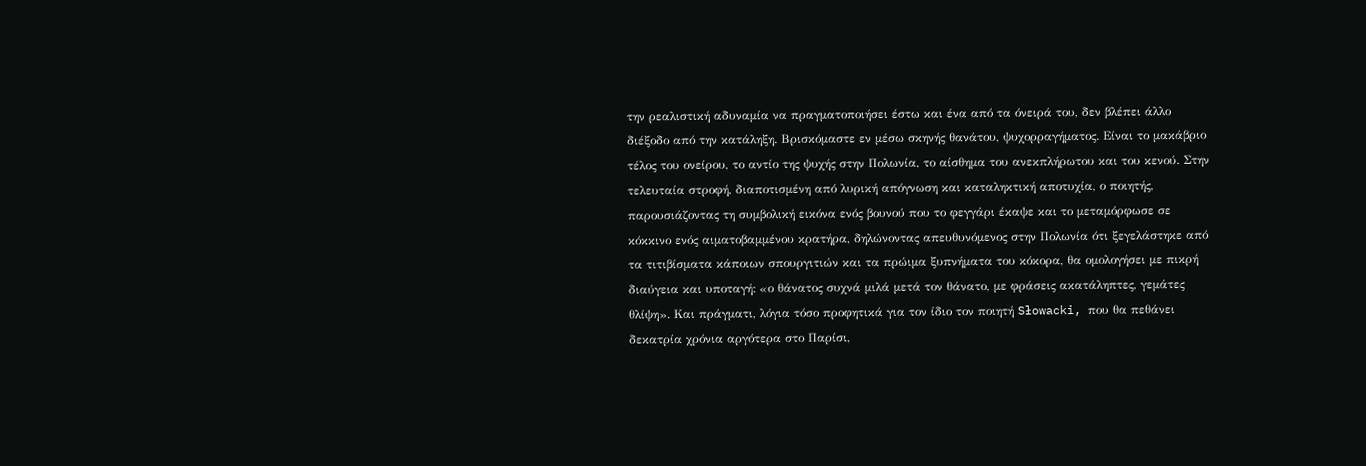την ρεαλιστική αδυναμία να πραγματοποιήσει έστω και ένα από τα όνειρά του, δεν βλέπει άλλο διέξοδο από την κατάληξη. Βρισκόμαστε εν μέσω σκηνής θανάτου, ψυχορραγήματος. Είναι το μακάβριο τέλος του ονείρου, το αντίο της ψυχής στην Πολωνία, το αίσθημα του ανεκπλήρωτου και του κενού. Στην τελευταία στροφή, διαποτισμένη από λυρική απόγνωση και καταληκτική αποτυχία, ο ποιητής, παρουσιάζοντας τη συμβολική εικόνα ενός βουνού που το φεγγάρι έκαψε και το μεταμόρφωσε σε κόκκινο ενός αιματοβαμμένου κρατήρα, δηλώνοντας απευθυνόμενος στην Πολωνία ότι ξεγελάστηκε από τα τιτιβίσματα κάποιων σπουργιτιών και τα πρώιμα ξυπνήματα του κόκορα, θα ομολογήσει με πικρή διαύγεια και υποταγή: «ο θάνατος συχνά μιλά μετά τον θάνατο, με φράσεις ακατάληπτες, γεμάτες θλίψη». Και πράγματι, λόγια τόσο προφητικά για τον ίδιο τον ποιητή Słowacki, που θα πεθάνει δεκατρία χρόνια αργότερα στο Παρίσι,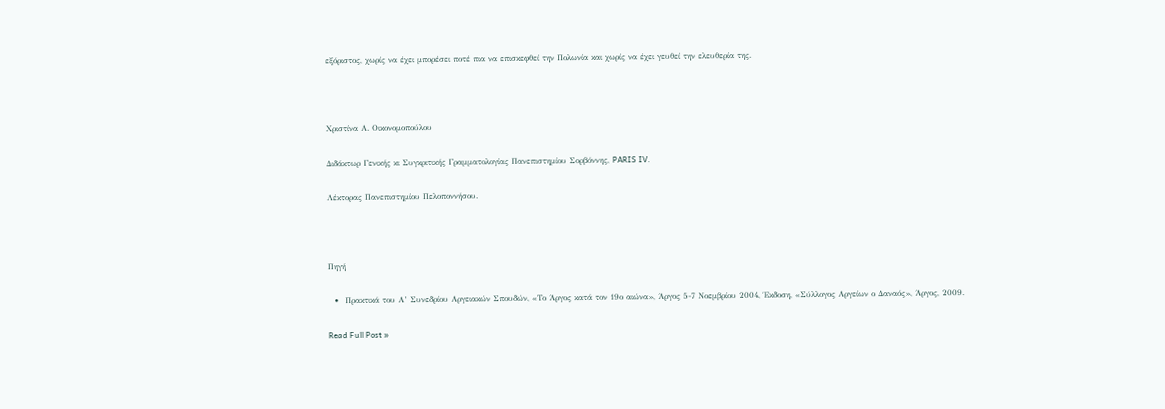εξόριστος, χωρίς να έχει μπορέσει ποτέ πια να επισκεφθεί την Πολωνία και χωρίς να έχει γευθεί την ελευθερία της.



Χριστίνα Α. Οικονομοπούλου

Διδάκτωρ Γενικής κι Συγκριτικής Γραμματολογίας Πανεπιστημίου Σορβόννης, PARIS IV.

Λέκτορας Πανεπιστημίου Πελοποννήσου.



Πηγή

  •  Πρακτικά του Α’ Συνεδρίου Αργειακών Σπουδών, «Το Άργος κατά τον 19ο αιώνα», Άργος 5-7 Νοεμβρίου 2004, Έκδοση, «Σύλλογος Αργείων ο Δαναός», Άργος, 2009.

Read Full Post »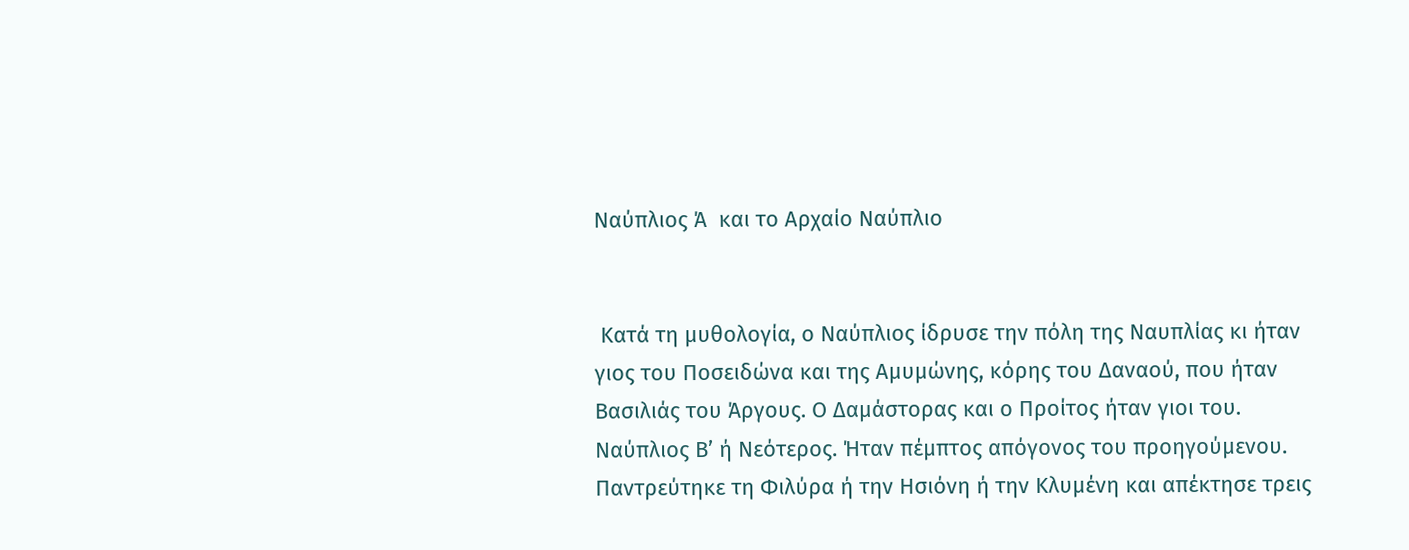Ναύπλιος Ά  και το Αρχαίο Ναύπλιο


 Κατά τη μυθολογία, ο Ναύπλιος ίδρυσε την πόλη της Ναυπλίας κι ήταν γιος του Ποσειδώνα και της Αμυμώνης, κόρης του Δαναού, που ήταν Βασιλιάς του Άργους. Ο Δαμάστορας και ο Προίτος ήταν γιοι του. Ναύπλιος Β’ ή Νεότερος. Ήταν πέμπτος απόγονος του προηγούμενου. Παντρεύτηκε τη Φιλύρα ή την Ησιόνη ή την Κλυμένη και απέκτησε τρεις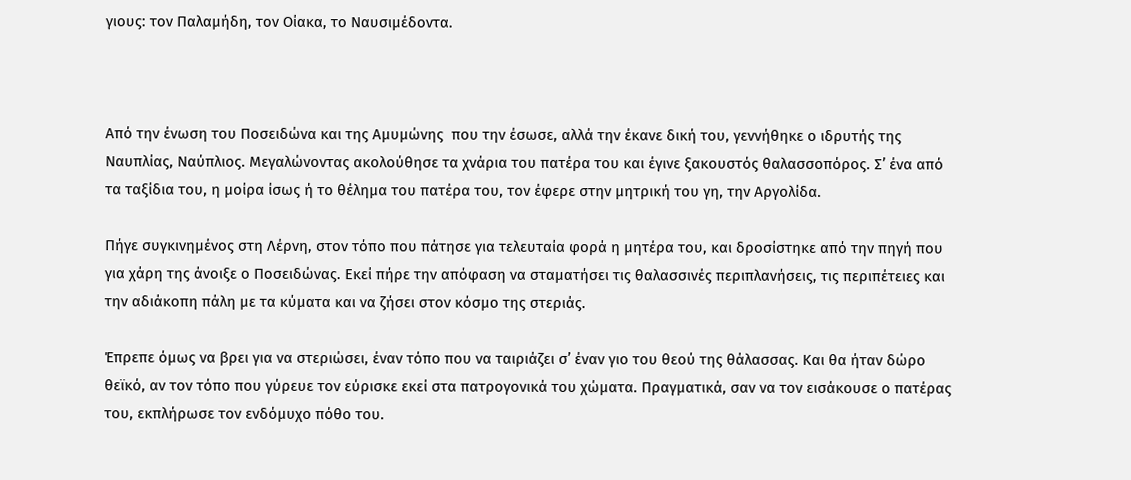γιους: τον Παλαμήδη, τον Οίακα, το Ναυσιμέδοντα.



Από την ένωση του Ποσειδώνα και της Αμυμώνης  που την έσωσε, αλλά την έκανε δική του, γεννήθηκε ο ιδρυτής της Ναυπλίας, Ναύπλιος. Μεγαλώνοντας ακολούθησε τα χνάρια του πατέρα του και έγινε ξακουστός θαλασσοπόρος. Σ’ ένα από τα ταξίδια του, η μοίρα ίσως ή το θέλημα του πατέρα του, τον έφερε στην μητρική του γη, την Αργολίδα.

Πήγε συγκινημένος στη Λέρνη, στον τόπο που πάτησε για τελευταία φορά η μητέρα του, και δροσίστηκε από την πηγή που για χάρη της άνοιξε ο Ποσειδώνας. Εκεί πήρε την απόφαση να σταματήσει τις θαλασσινές περιπλανήσεις, τις περιπέτειες και την αδιάκοπη πάλη με τα κύματα και να ζήσει στον κόσμο της στεριάς.

Έπρεπε όμως να βρει για να στεριώσει, έναν τόπο που να ταιριάζει σ’ έναν γιο του θεού της θάλασσας. Και θα ήταν δώρο θεϊκό, αν τον τόπο που γύρευε τον εύρισκε εκεί στα πατρογονικά του χώματα. Πραγματικά, σαν να τον εισάκουσε ο πατέρας του, εκπλήρωσε τον ενδόμυχο πόθο του.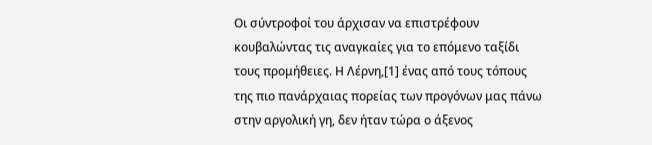Οι σύντροφοί του άρχισαν να επιστρέφουν κουβαλώντας τις αναγκαίες για το επόμενο ταξίδι τους προμήθειες. Η Λέρνη,[1] ένας από τους τόπους της πιο πανάρχαιας πορείας των προγόνων μας πάνω στην αργολική γη, δεν ήταν τώρα ο άξενος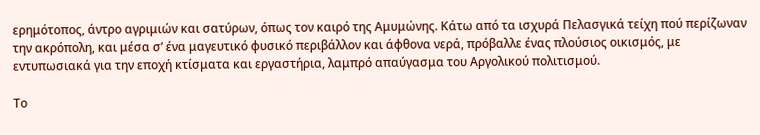ερημότοπος, άντρο αγριμιών και σατύρων, όπως τον καιρό της Αμυμώνης. Κάτω από τα ισχυρά Πελασγικά τείχη πού περίζωναν την ακρόπολη, και μέσα σ’ ένα μαγευτικό φυσικό περιβάλλον και άφθονα νερά, πρόβαλλε ένας πλούσιος οικισμός, με εντυπωσιακά για την εποχή κτίσματα και εργαστήρια, λαμπρό απαύγασμα του Αργολικού πολιτισμού.

Το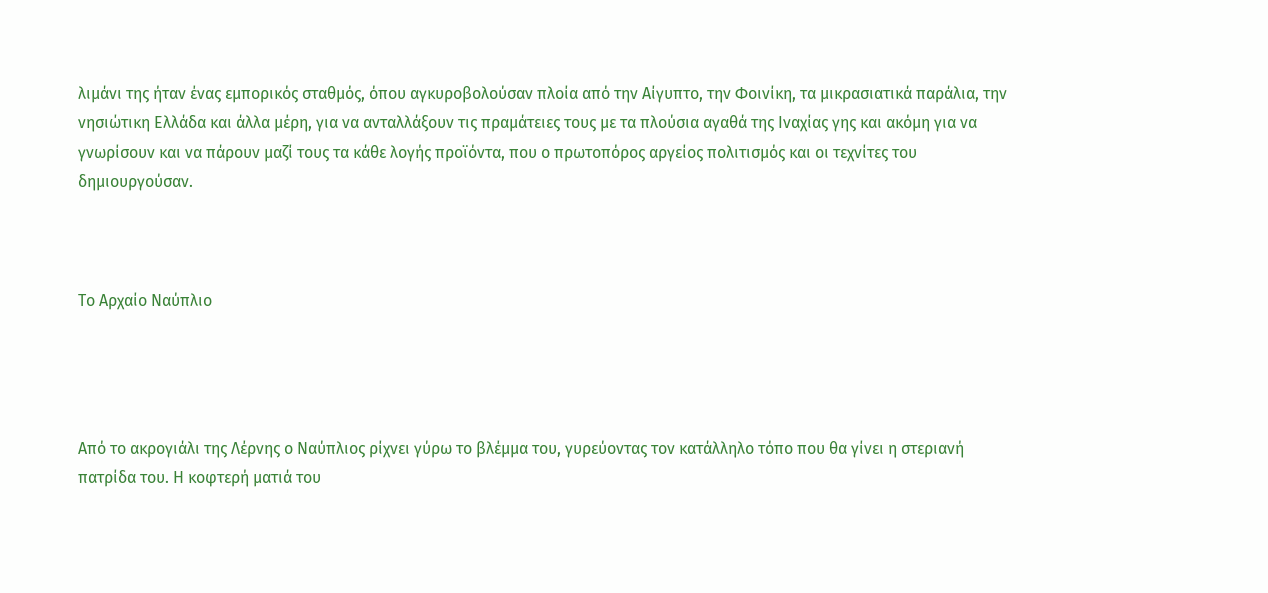λιμάνι της ήταν ένας εμπορικός σταθμός, όπου αγκυροβολούσαν πλοία από την Αίγυπτο, την Φοινίκη, τα μικρασιατικά παράλια, την νησιώτικη Ελλάδα και άλλα μέρη, για να ανταλλάξουν τις πραμάτειες τους με τα πλούσια αγαθά της Ιναχίας γης και ακόμη για να γνωρίσουν και να πάρουν μαζί τους τα κάθε λογής προϊόντα, που ο πρωτοπόρος αργείος πολιτισμός και οι τεχνίτες του δημιουργούσαν.



Το Αρχαίο Ναύπλιο




Από το ακρογιάλι της Λέρνης ο Ναύπλιος ρίχνει γύρω το βλέμμα του, γυρεύοντας τον κατάλληλο τόπο που θα γίνει η στεριανή πατρίδα του. Η κοφτερή ματιά του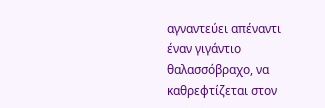αγναντεύει απέναντι έναν γιγάντιο θαλασσόβραχο, να καθρεφτίζεται στον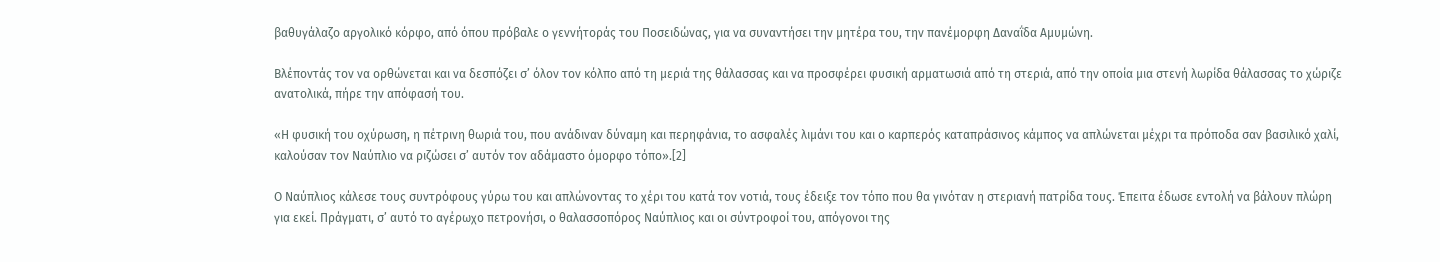βαθυγάλαζο αργολικό κόρφο, από όπου πρόβαλε ο γεννήτοράς του Ποσειδώνας, για να συναντήσει την μητέρα του, την πανέμορφη Δαναΐδα Αμυμώνη.

Βλέποντάς τον να ορθώνεται και να δεσπόζει σ’ όλον τον κόλπο από τη μεριά της θάλασσας και να προσφέρει φυσική αρματωσιά από τη στεριά, από την οποία μια στενή λωρίδα θάλασσας το χώριζε ανατολικά, πήρε την απόφασή του.

«Η φυσική του οχύρωση, η πέτρινη θωριά του, που ανάδιναν δύναμη και περηφάνια, το ασφαλές λιμάνι του και ο καρπερός καταπράσινος κάμπος να απλώνεται μέχρι τα πρόποδα σαν βασιλικό χαλί, καλούσαν τον Ναύπλιο να ριζώσει σ’ αυτόν τον αδάμαστο όμορφο τόπο».[2]

Ο Ναύπλιος κάλεσε τους συντρόφους γύρω του και απλώνοντας το χέρι του κατά τον νοτιά, τους έδειξε τον τόπο που θα γινόταν η στεριανή πατρίδα τους. Έπειτα έδωσε εντολή να βάλουν πλώρη για εκεί. Πράγματι, σ’ αυτό το αγέρωχο πετρονήσι, ο θαλασσοπόρος Ναύπλιος και οι σύντροφοί του, απόγονοι της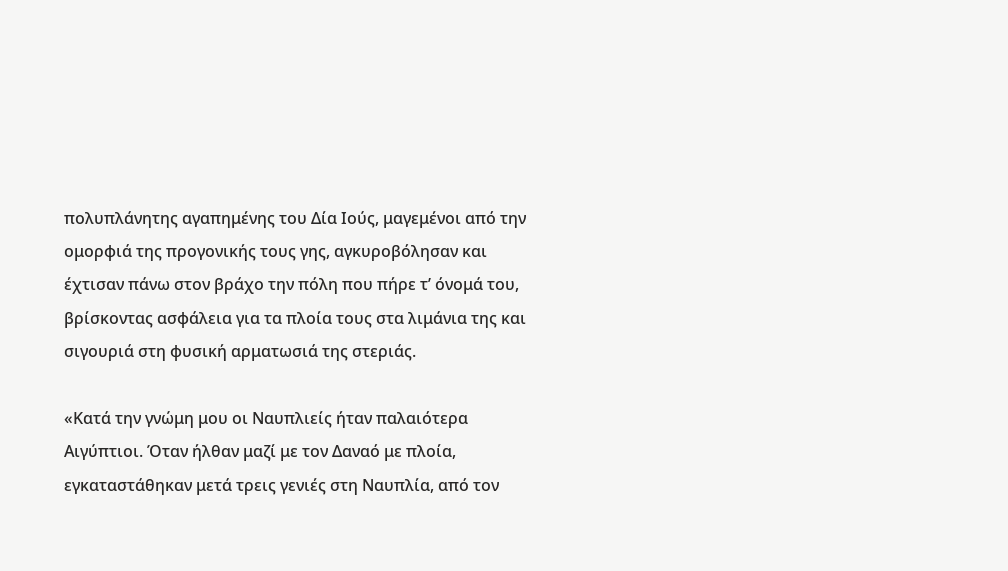πολυπλάνητης αγαπημένης του Δία Ιούς, μαγεμένοι από την ομορφιά της προγονικής τους γης, αγκυροβόλησαν και έχτισαν πάνω στον βράχο την πόλη που πήρε τ’ όνομά του, βρίσκοντας ασφάλεια για τα πλοία τους στα λιμάνια της και σιγουριά στη φυσική αρματωσιά της στεριάς.

«Κατά την γνώμη μου οι Ναυπλιείς ήταν παλαιότερα Αιγύπτιοι. Όταν ήλθαν μαζί με τον Δαναό με πλοία, εγκαταστάθηκαν μετά τρεις γενιές στη Ναυπλία, από τον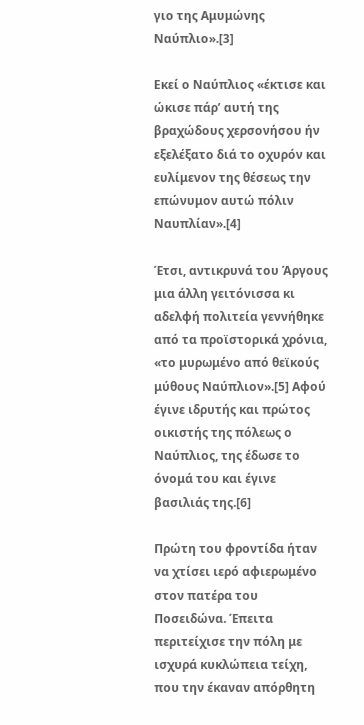γιο της Αμυμώνης Ναύπλιο».[3]

Εκεί ο Ναύπλιος «έκτισε και ώκισε πάρ’ αυτή της βραχώδους χερσονήσου ήν εξελέξατο διά το οχυρόν και ευλίμενον της θέσεως την επώνυμον αυτώ πόλιν Ναυπλίαν».[4]

Έτσι, αντικρυνά του Άργους μια άλλη γειτόνισσα κι αδελφή πολιτεία γεννήθηκε από τα προϊστορικά χρόνια, «το μυρωμένο από θεϊκούς μύθους Ναύπλιον».[5] Αφού έγινε ιδρυτής και πρώτος οικιστής της πόλεως ο Ναύπλιος, της έδωσε το όνομά του και έγινε βασιλιάς της.[6]

Πρώτη του φροντίδα ήταν να χτίσει ιερό αφιερωμένο στον πατέρα του Ποσειδώνα. Έπειτα περιτείχισε την πόλη με ισχυρά κυκλώπεια τείχη, που την έκαναν απόρθητη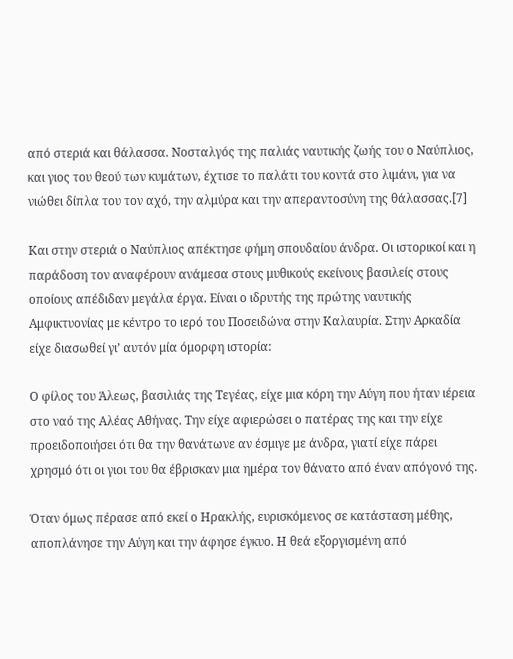από στεριά και θάλασσα. Νοσταλγός της παλιάς ναυτικής ζωής του ο Ναύπλιος, και γιος του θεού των κυμάτων, έχτισε το παλάτι του κοντά στο λιμάνι, για να νιώθει δίπλα του τον αχό, την αλμύρα και την απεραντοσύνη της θάλασσας.[7]

Και στην στεριά ο Ναύπλιος απέκτησε φήμη σπουδαίου άνδρα. Οι ιστορικοί και η παράδοση τον αναφέρουν ανάμεσα στους μυθικούς εκείνους βασιλείς στους οποίους απέδιδαν μεγάλα έργα. Είναι ο ιδρυτής της πρώτης ναυτικής Αμφικτυονίας με κέντρο το ιερό του Ποσειδώνα στην Καλαυρία. Στην Αρκαδία είχε διασωθεί γι’ αυτόν μία όμορφη ιστορία:

Ο φίλος του Άλεως, βασιλιάς της Τεγέας, είχε μια κόρη την Αύγη που ήταν ιέρεια στο ναό της Αλέας Αθήνας. Την είχε αφιερώσει ο πατέρας της και την είχε προειδοποιήσει ότι θα την θανάτωνε αν έσμιγε με άνδρα, γιατί είχε πάρει χρησμό ότι οι γιοι του θα έβρισκαν μια ημέρα τον θάνατο από έναν απόγονό της.

Όταν όμως πέρασε από εκεί ο Ηρακλής, ευρισκόμενος σε κατάσταση μέθης, αποπλάνησε την Αύγη και την άφησε έγκυο. Η θεά εξοργισμένη από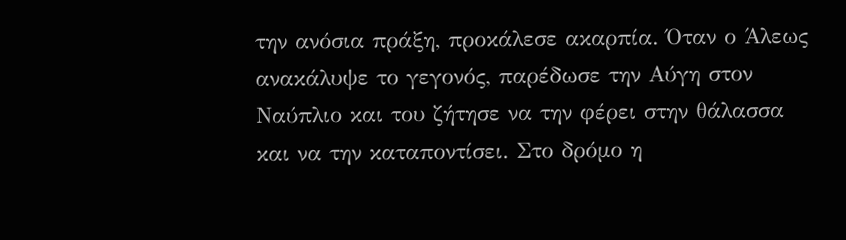την ανόσια πράξη, προκάλεσε ακαρπία. Όταν ο Άλεως ανακάλυψε το γεγονός, παρέδωσε την Αύγη στον Ναύπλιο και του ζήτησε να την φέρει στην θάλασσα και να την καταποντίσει. Στο δρόμο η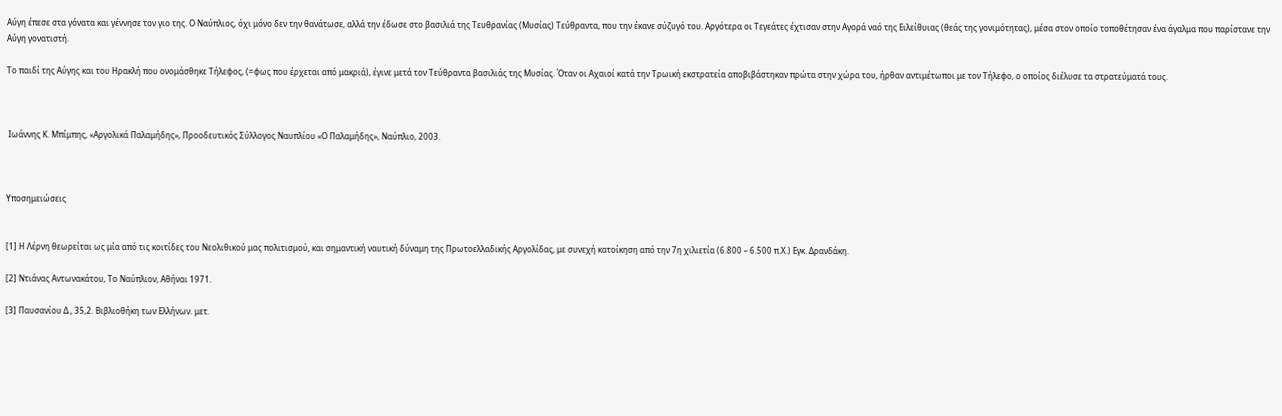Αύγη έπεσε στα γόνατα και γέννησε τον γιο της. Ο Ναύπλιος, όχι μόνο δεν την θανάτωσε, αλλά την έδωσε στο βασιλιά της Τευθρανίας (Μυσίας) Τεύθραντα, που την έκανε σύζυγό του. Αργότερα οι Τεγεάτες έχτισαν στην Αγορά ναό της Ειλείθυιας (θεάς της γονιμότητας), μέσα στον οποίο τοποθέτησαν ένα άγαλμα που παρίστανε την Αύγη γονατιστή.

Το παιδί της Αύγης και του Ηρακλή που ονομάσθηκε Τήλεφος, (=φως που έρχεται από μακριά), έγινε μετά τον Τεύθραντα βασιλιάς της Μυσίας. Όταν οι Αχαιοί κατά την Τρωική εκστρατεία αποβιβάστηκαν πρώτα στην χώρα του, ήρθαν αντιμέτωποι με τον Τήλεφο, ο οποίος διέλυσε τα στρατεύματά τους.



 Ιωάννης Κ. Μπίμπης, «Αργολικά Παλαμήδης», Προοδευτικός Σύλλογος Ναυπλίου «Ο Παλαμήδης», Ναύπλιο, 2003.



Υποσημειώσεις


[1] Η Λέρνη θεωρείται ως μία από τις κοιτίδες του Νεολιθικού μας πολιτισμού, και σημαντική ναυτική δύναμη της Πρωτοελλαδικής Αργολίδας, με συνεχή κατοίκηση από την 7η χιλιετία (6.800 – 6.500 π.Χ.) Εγκ. Δρανδάκη.

[2] Ντιάνας Αντωνακάτου, Το Ναύπλιον, Αθήναι 1971.

[3] Παυσανίου Δ., 35,2. Βιβλιοθήκη των Ελλήνων. μετ.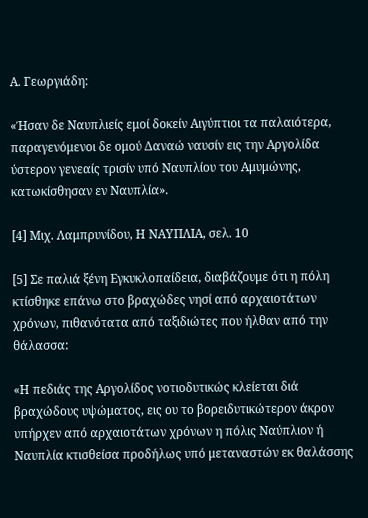Α. Γεωργιάδη:

«Ήσαν δε Ναυπλιείς εμοί δοκείν Αιγύπτιοι τα παλαιότερα, παραγενόμενοι δε ομού Δαναώ ναυσίν εις την Αργολίδα ύστερον γενεαίς τρισίν υπό Ναυπλίου του Αμυμώνης, κατωκίσθησαν εν Ναυπλία».

[4] Μιχ. Λαμπρυνίδου, Η ΝΑΥΠΛΙΑ, σελ. 10

[5] Σε παλιά ξένη Εγκυκλοπαίδεια, διαβάζουμε ότι η πόλη κτίσθηκε επάνω στο βραχώδες νησί από αρχαιοτάτων χρόνων, πιθανότατα από ταξιδιώτες που ήλθαν από την θάλασσα:

«Η πεδιάς της Αργολίδος νοτιοδυτικώς κλείεται διά βραχώδους υψώματος, εις ου το βορειδυτικώτερον άκρον υπήρχεν από αρχαιοτάτων χρόνων η πόλις Ναύπλιον ή Ναυπλία κτισθείσα προδήλως υπό μεταναστών εκ θαλάσσης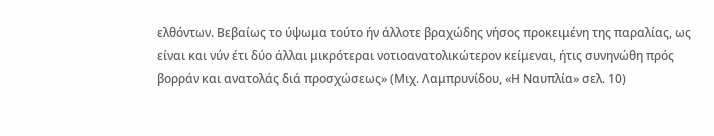ελθόντων. Βεβαίως το ύψωμα τούτο ήν άλλοτε βραχώδης νήσος προκειμένη της παραλίας, ως είναι και νύν έτι δύο άλλαι μικρότεραι νοτιοανατολικώτερον κείμεναι, ήτις συνηνώθη πρός βορράν και ανατολάς διά προσχώσεως» (Μιχ. Λαμπρυνίδου, «Η Ναυπλία» σελ. 10)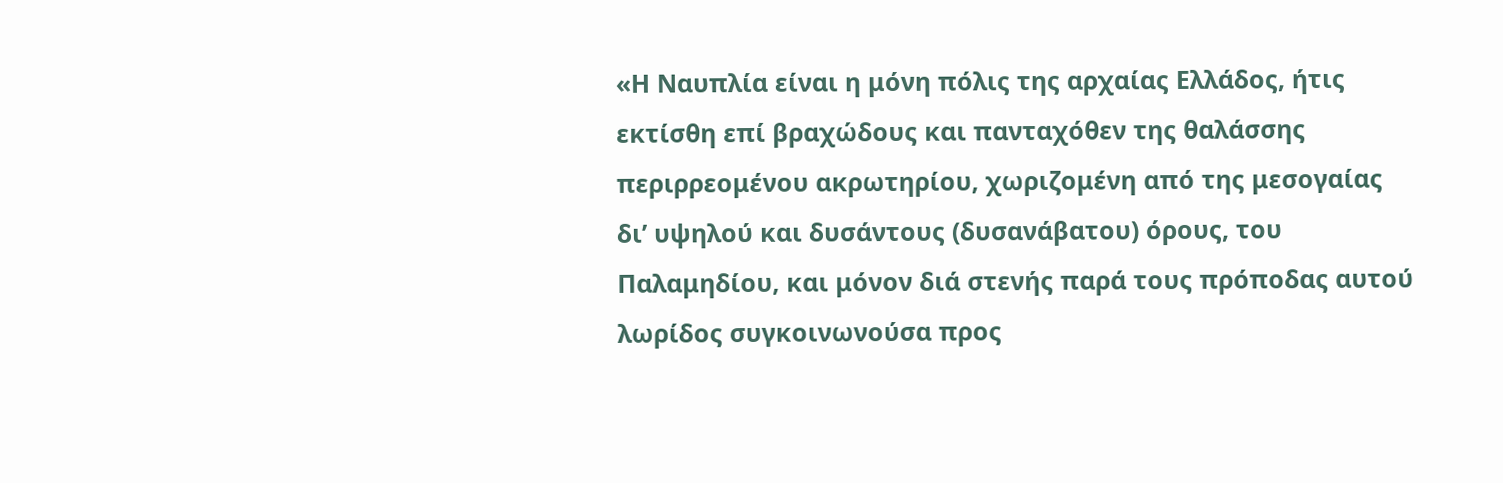«Η Ναυπλία είναι η μόνη πόλις της αρχαίας Ελλάδος, ήτις εκτίσθη επί βραχώδους και πανταχόθεν της θαλάσσης περιρρεομένου ακρωτηρίου, χωριζομένη από της μεσογαίας δι’ υψηλού και δυσάντους (δυσανάβατου) όρους, του Παλαμηδίου, και μόνον διά στενής παρά τους πρόποδας αυτού λωρίδος συγκοινωνούσα προς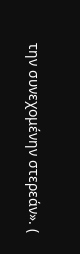την συνεχομένην στερεάν». (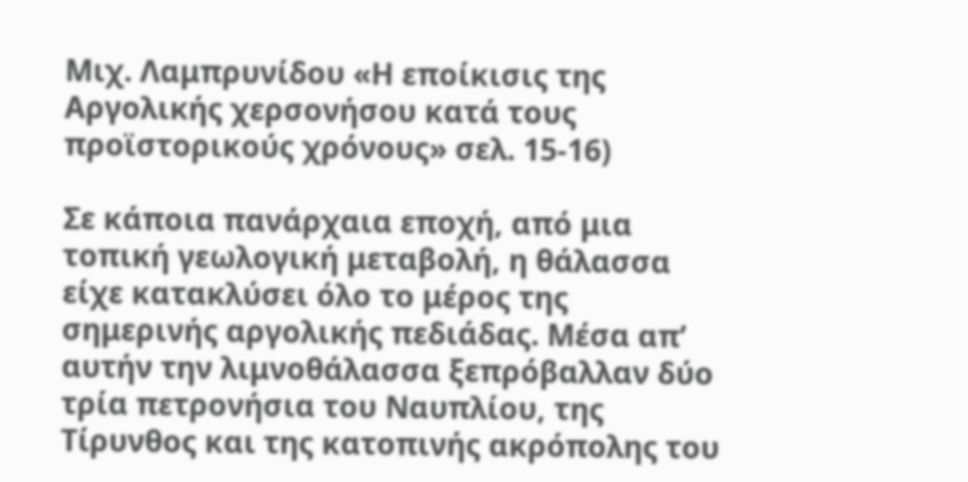Μιχ. Λαμπρυνίδου «Η εποίκισις της Αργολικής χερσονήσου κατά τους προϊστορικούς χρόνους» σελ. 15-16)

Σε κάποια πανάρχαια εποχή, από μια τοπική γεωλογική μεταβολή, η θάλασσα είχε κατακλύσει όλο το μέρος της σημερινής αργολικής πεδιάδας. Μέσα απ’ αυτήν την λιμνοθάλασσα ξεπρόβαλλαν δύο τρία πετρονήσια του Ναυπλίου, της Τίρυνθος και της κατοπινής ακρόπολης του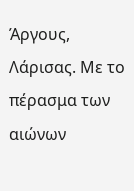Άργους, Λάρισας. Με το πέρασμα των αιώνων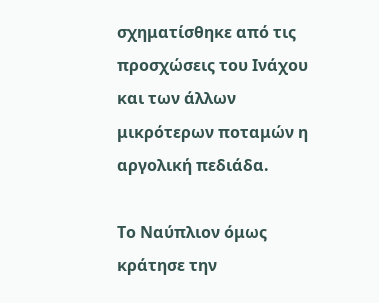σχηματίσθηκε από τις προσχώσεις του Ινάχου και των άλλων μικρότερων ποταμών η αργολική πεδιάδα.

Το Ναύπλιον όμως κράτησε την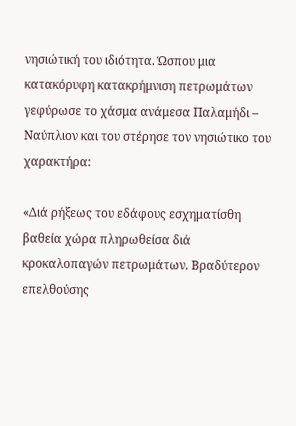νησιώτική του ιδιότητα. Ώσπου μια κατακόρυφη κατακρήμνιση πετρωμάτων γεφύρωσε το χάσμα ανάμεσα Παλαμήδι – Ναύπλιον και του στέρησε τον νησιώτικο του χαρακτήρα:

«Διά ρήξεως του εδάφους εσχηματίσθη βαθεία χώρα πληρωθείσα διά κροκαλοπαγών πετρωμάτων. Βραδύτερον επελθούσης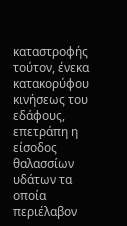καταστροφής τούτον, ένεκα κατακορύφου κινήσεως του εδάφους, επετράπη η είσοδος θαλασσίων υδάτων τα οποία περιέλαβον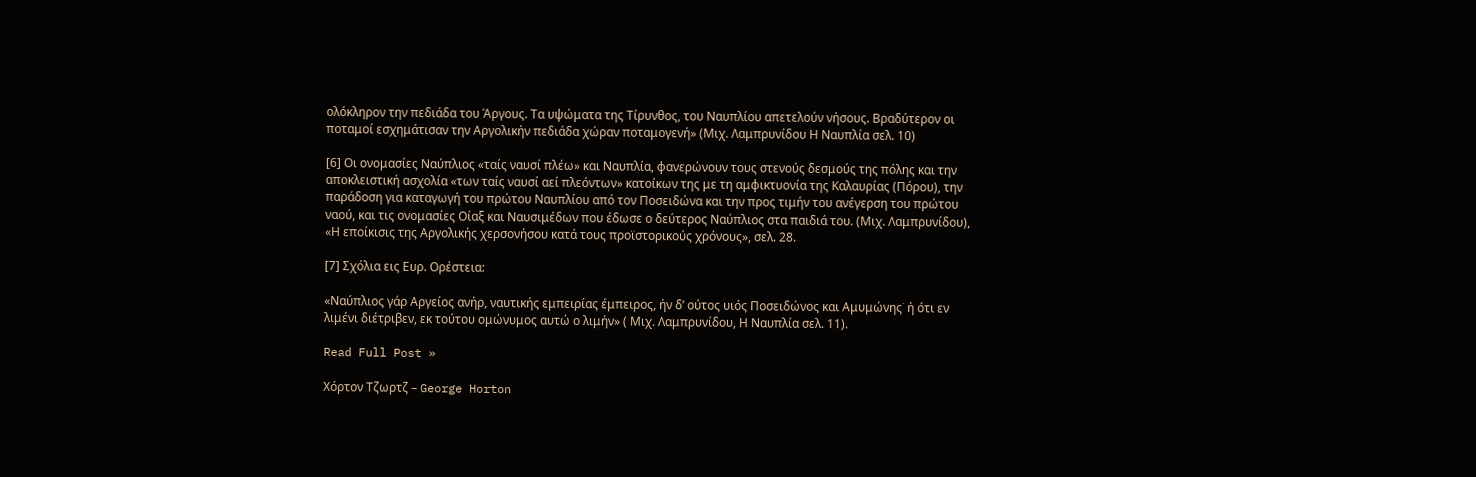ολόκληρον την πεδιάδα του Άργους. Τα υψώματα της Τίρυνθος, του Ναυπλίου απετελούν νήσους. Βραδύτερον οι ποταμοί εσχημάτισαν την Αργολικήν πεδιάδα χώραν ποταμογενή» (Μιχ. Λαμπρυνίδου Η Ναυπλία σελ. 10)

[6] Οι ονομασίες Ναύπλιος «ταίς ναυσί πλέω» και Ναυπλία, φανερώνουν τους στενούς δεσμούς της πόλης και την αποκλειστική ασχολία «των ταίς ναυσί αεί πλεόντων» κατοίκων της με τη αμφικτυονία της Καλαυρίας (Πόρου), την παράδοση για καταγωγή του πρώτου Ναυπλίου από τον Ποσειδώνα και την προς τιμήν του ανέγερση του πρώτου ναού, και τις ονομασίες Οίαξ και Ναυσιμέδων που έδωσε ο δεύτερος Ναύπλιος στα παιδιά του. (Μιχ. Λαμπρυνίδου), «Η εποίκισις της Αργολικής χερσονήσου κατά τους προϊστορικούς χρόνους», σελ. 28.

[7] Σχόλια εις Ευρ. Ορέστεια:

«Ναύπλιος γάρ Αργείος ανήρ, ναυτικής εμπειρίας έμπειρος, ήν δ’ ούτος υιός Ποσειδώνος και Αμυμώνης˙ ή ότι εν λιμένι διέτριβεν, εκ τούτου ομώνυμος αυτώ ο λιμήν» ( Μιχ. Λαμπρυνίδου, Η Ναυπλία σελ. 11).

Read Full Post »

Χόρτον Τζωρτζ – George Horton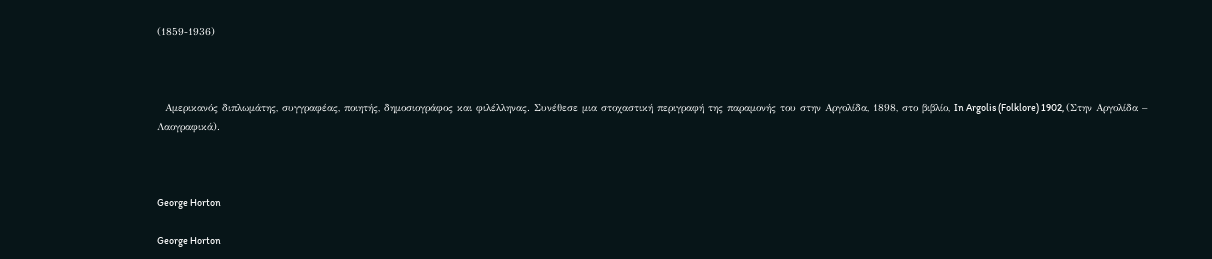(1859-1936)



  Αμερικανός διπλωμάτης, συγγραφέας, ποιητής, δημοσιογράφος και φιλέλληνας. Συνέθεσε μια στοχαστική περιγραφή της παραμονής του στην Αργολίδα, 1898, στο βιβλίο, In Argolis (Folklore) 1902, (Στην Αργολίδα – Λαογραφικά).



George Horton

George Horton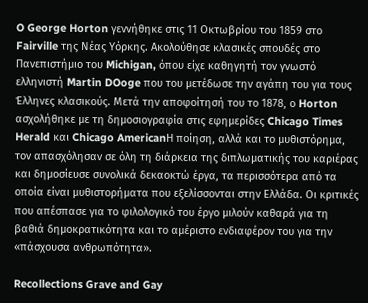O George Horton γεννήθηκε στις 11 Οκτωβρίου του 1859 στο Fairville της Νέας Υόρκης. Ακολούθησε κλασικές σπουδές στο Πανεπιστήμιο του Michigan, όπου είχε καθηγητή τον γνωστό ελληνιστή Martin DOoge που του μετέδωσε την αγάπη του για τους Έλληνες κλασικούς. Μετά την αποφοίτησή του το 1878, ο Horton ασχολήθηκε με τη δημοσιογραφία στις εφημερίδες Chicago Times Herald και Chicago AmericanΗ ποίηση, αλλά και το μυθιστόρημα, τον απασχόλησαν σε όλη τη διάρκεια της διπλωματικής του καριέρας και δημοσίευσε συνολικά δεκαοκτώ έργα, τα περισσότερα από τα οποία είναι μυθιστορήματα που εξελίσσονται στην Ελλάδα. Οι κριτικές που απέσπασε για το φιλολογικό του έργο μιλούν καθαρά για τη βαθιά δημοκρατικότητα και το αμέριστο ενδιαφέρον του για την «πάσχουσα ανθρωπότητα».

Recollections Grave and Gay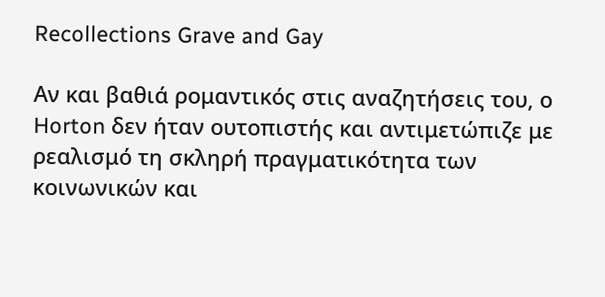Recollections Grave and Gay

Αν και βαθιά ρομαντικός στις αναζητήσεις του, ο Horton δεν ήταν ουτοπιστής και αντιμετώπιζε με ρεαλισμό τη σκληρή πραγματικότητα των κοινωνικών και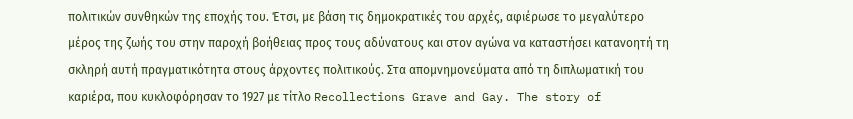πολιτικών συνθηκών της εποχής του. Έτσι, με βάση τις δημοκρατικές του αρχές, αφιέρωσε το μεγαλύτερο μέρος της ζωής του στην παροχή βοήθειας προς τους αδύνατους και στον αγώνα να καταστήσει κατανοητή τη σκληρή αυτή πραγματικότητα στους άρχοντες πολιτικούς. Στα απομνημονεύματα από τη διπλωματική του καριέρα, που κυκλοφόρησαν το 1927 με τίτλο Recollections Grave and Gay. The story of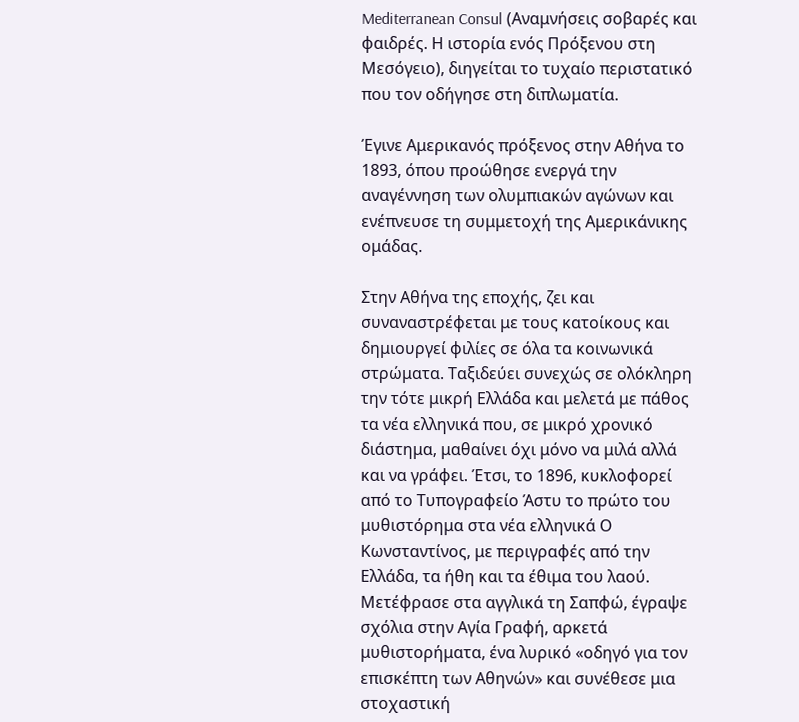Mediterranean Consul (Αναμνήσεις σοβαρές και φαιδρές. Η ιστορία ενός Πρόξενου στη Μεσόγειο), διηγείται το τυχαίο περιστατικό που τον οδήγησε στη διπλωματία.

Έγινε Αμερικανός πρόξενος στην Αθήνα το 1893, όπου προώθησε ενεργά την αναγέννηση των ολυμπιακών αγώνων και ενέπνευσε τη συμμετοχή της Αμερικάνικης ομάδας.

Στην Αθήνα της εποχής, ζει και συναναστρέφεται με τους κατοίκους και δημιουργεί φιλίες σε όλα τα κοινωνικά στρώματα. Ταξιδεύει συνεχώς σε ολόκληρη την τότε μικρή Ελλάδα και μελετά με πάθος τα νέα ελληνικά που, σε μικρό χρονικό διάστημα, μαθαίνει όχι μόνο να μιλά αλλά και να γράφει. Έτσι, το 1896, κυκλοφορεί από το Τυπογραφείο Άστυ το πρώτο του μυθιστόρημα στα νέα ελληνικά Ο Κωνσταντίνος, με περιγραφές από την Ελλάδα, τα ήθη και τα έθιμα του λαού. Μετέφρασε στα αγγλικά τη Σαπφώ, έγραψε σχόλια στην Αγία Γραφή, αρκετά μυθιστορήματα, ένα λυρικό «οδηγό για τον επισκέπτη των Αθηνών» και συνέθεσε μια στοχαστική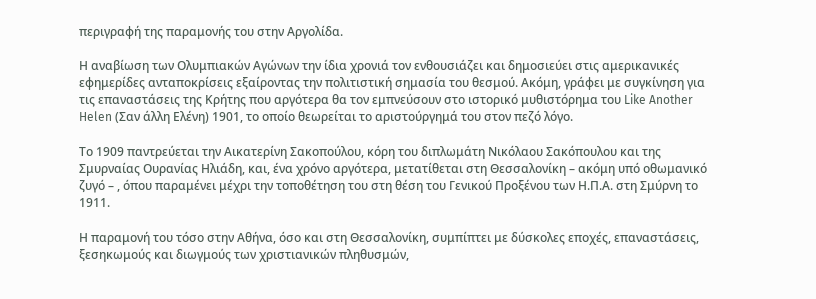περιγραφή της παραμονής του στην Αργολίδα.

Η αναβίωση των Ολυμπιακών Αγώνων την ίδια χρονιά τον ενθουσιάζει και δημοσιεύει στις αμερικανικές εφημερίδες ανταποκρίσεις εξαίροντας την πολιτιστική σημασία του θεσμού. Ακόμη, γράφει με συγκίνηση για τις επαναστάσεις της Κρήτης που αργότερα θα τον εμπνεύσουν στο ιστορικό μυθιστόρημα του Like Another Helen (Σαν άλλη Ελένη) 1901, το οποίο θεωρείται το αριστούργημά του στον πεζό λόγο.

Το 1909 παντρεύεται την Αικατερίνη Σακοπούλου, κόρη του διπλωμάτη Νικόλαου Σακόπουλου και της Σμυρναίας Ουρανίας Ηλιάδη, και, ένα χρόνο αργότερα, μετατίθεται στη Θεσσαλονίκη – ακόμη υπό οθωμανικό ζυγό – , όπου παραμένει μέχρι την τοποθέτηση του στη θέση του Γενικού Προξένου των Η.Π.Α. στη Σμύρνη το 1911.

Η παραμονή του τόσο στην Αθήνα, όσο και στη Θεσσαλονίκη, συμπίπτει με δύσκολες εποχές, επαναστάσεις, ξεσηκωμούς και διωγμούς των χριστιανικών πληθυσμών,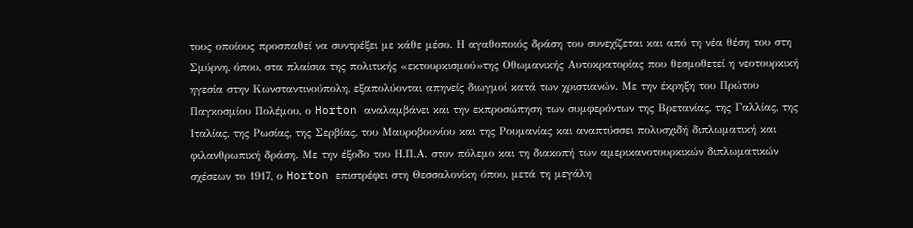τους οποίους προσπαθεί να συντρέξει με κάθε μέσο. Η αγαθοποιός δράση του συνεχίζεται και από τη νέα θέση του στη Σμύρνη, όπου, στα πλαίσια της πολιτικής «εκτουρκισμού»της Οθωμανικής Αυτοκρατορίας που θεσμοθετεί η νεοτουρκική ηγεσία στην Κωνσταντινούπολη, εξαπολύονται απηνείς διωγμοί κατά των χριστιανών. Με την έκρηξη του Πρώτου Παγκοσμίου Πολέμου, ο Horton αναλαμβάνει και την εκπροσώπηση των συμφερόντων της Βρετανίας, της Γαλλίας, της Ιταλίας, της Ρωσίας, της Σερβίας, του Μαυροβουνίου και της Ρουμανίας και αναπτύσσει πολυσχιδή διπλωματική και φιλανθρωπική δράση. Με την έξοδο του Η.Π.Α. στον πόλεμο και τη διακοπή των αμερικανοτουρκικών διπλωματικών σχέσεων το 1917, ο Horton επιστρέφει στη Θεσσαλονίκη όπου, μετά τη μεγάλη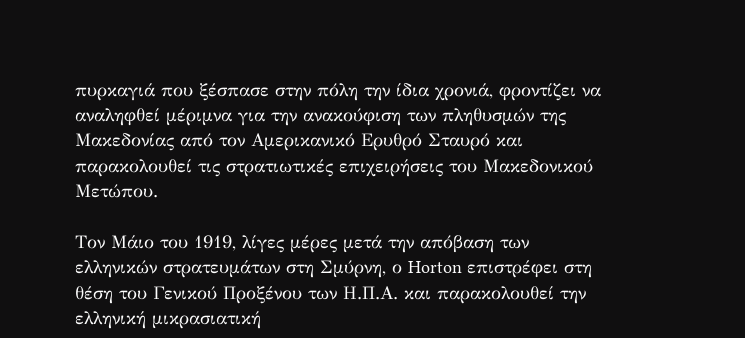πυρκαγιά που ξέσπασε στην πόλη την ίδια χρονιά, φροντίζει να αναληφθεί μέριμνα για την ανακούφιση των πληθυσμών της Μακεδονίας από τον Αμερικανικό Ερυθρό Σταυρό και παρακολουθεί τις στρατιωτικές επιχειρήσεις του Μακεδονικού Μετώπου.

Τον Μάιο του 1919, λίγες μέρες μετά την απόβαση των ελληνικών στρατευμάτων στη Σμύρνη, ο Horton επιστρέφει στη θέση του Γενικού Προξένου των Η.Π.Α. και παρακολουθεί την ελληνική μικρασιατική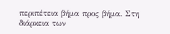περιπέτεια βήμα προς βήμα. Στη διάρκεια των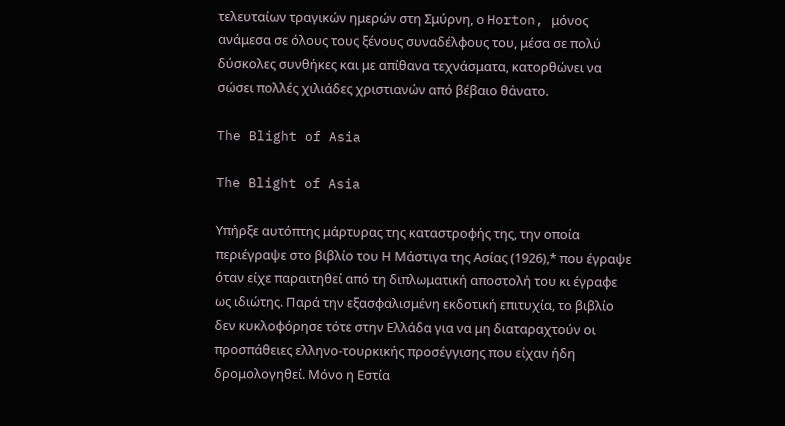τελευταίων τραγικών ημερών στη Σμύρνη, ο Horton, μόνος ανάμεσα σε όλους τους ξένους συναδέλφους του, μέσα σε πολύ δύσκολες συνθήκες και με απίθανα τεχνάσματα, κατορθώνει να σώσει πολλές χιλιάδες χριστιανών από βέβαιο θάνατο.

The Blight of Asia

The Blight of Asia

Υπήρξε αυτόπτης μάρτυρας της καταστροφής της, την οποία περιέγραψε στο βιβλίο του Η Μάστιγα της Ασίας (1926),* που έγραψε όταν είχε παραιτηθεί από τη διπλωματική αποστολή του κι έγραφε ως ιδιώτης. Παρά την εξασφαλισμένη εκδοτική επιτυχία, το βιβλίο δεν κυκλοφόρησε τότε στην Ελλάδα για να μη διαταραχτούν οι προσπάθειες ελληνο-τουρκικής προσέγγισης που είχαν ήδη δρομολογηθεί. Μόνο η Εστία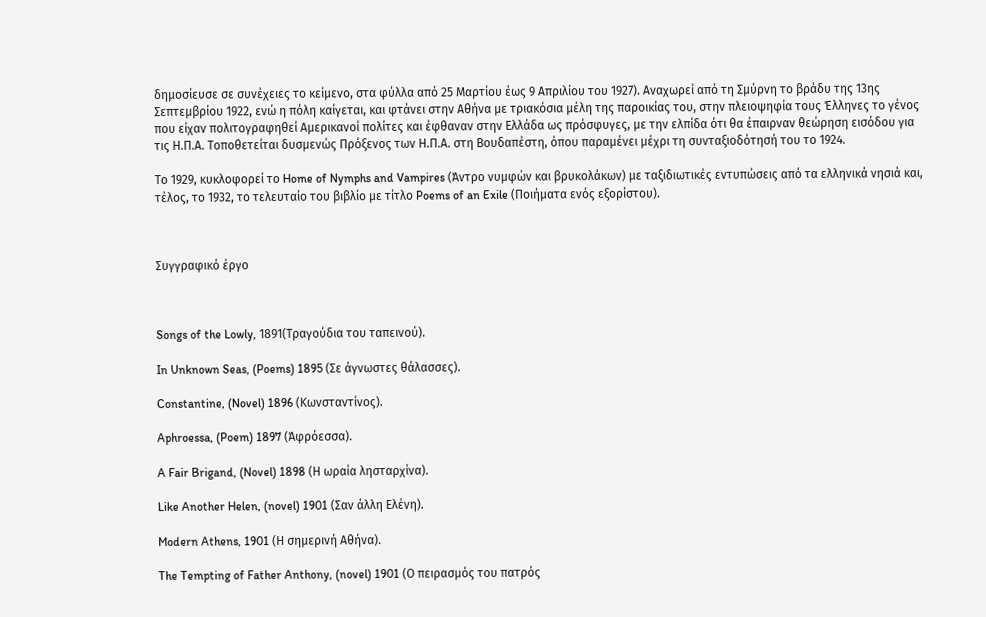δημοσίευσε σε συνέχειες το κείμενο, στα φύλλα από 25 Μαρτίου έως 9 Απριλίου του 1927). Αναχωρεί από τη Σμύρνη το βράδυ της 13ης Σεπτεμβρίου 1922, ενώ η πόλη καίγεται, και φτάνει στην Αθήνα με τριακόσια μέλη της παροικίας του, στην πλειοψηφία τους Έλληνες το γένος που είχαν πολιτογραφηθεί Αμερικανοί πολίτες και έφθαναν στην Ελλάδα ως πρόσφυγες, με την ελπίδα ότι θα έπαιρναν θεώρηση εισόδου για τις Η.Π.Α. Τοποθετείται δυσμενώς Πρόξενος των Η.Π.Α. στη Βουδαπέστη, όπου παραμένει μέχρι τη συνταξιοδότησή του το 1924.

Το 1929, κυκλοφορεί το Home of Nymphs and Vampires (Άντρο νυμφών και βρυκολάκων) με ταξιδιωτικές εντυπώσεις από τα ελληνικά νησιά και, τέλος, το 1932, το τελευταίο του βιβλίο με τίτλο Poems of an Exile (Ποιήματα ενός εξορίστου).



Συγγραφικό έργο



Songs of the Lowly, 1891(Τραγούδια του ταπεινού).

In Unknown Seas, (Poems) 1895 (Σε άγνωστες θάλασσες).

Constantine, (Novel) 1896 (Κωνσταντίνος).

Aphroessa, (Poem) 1897 (Άφρόεσσα).

A Fair Brigand, (Novel) 1898 (Η ωραία λησταρχίνα).

Like Another Helen, (novel) 1901 (Σαν άλλη Ελένη).

Modern Athens, 1901 (Η σημερινή Αθήνα).

The Tempting of Father Anthony, (novel) 1901 (Ο πειρασμός του πατρός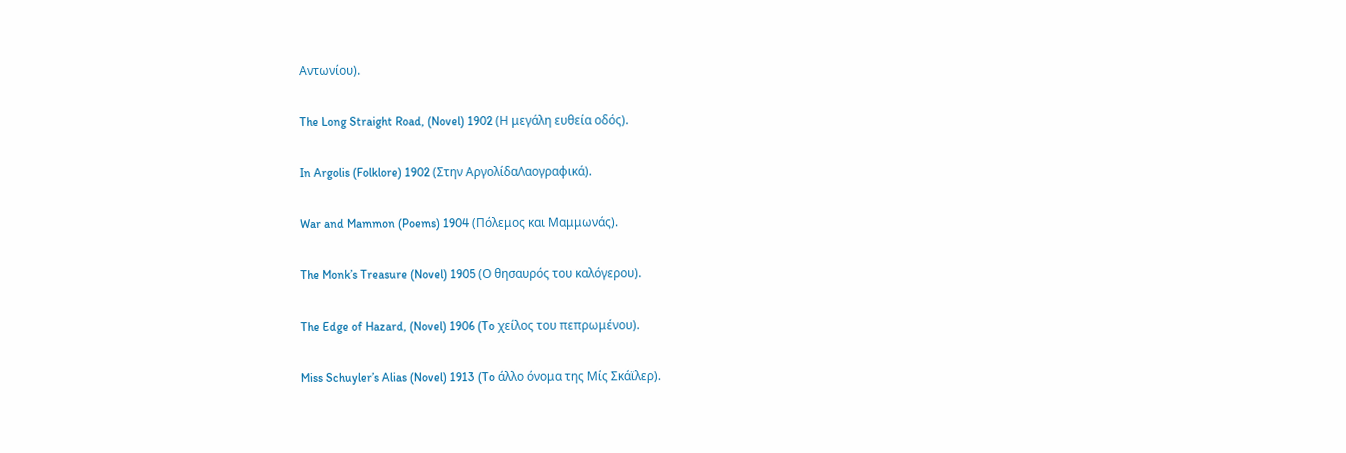Αντωνίου).

The Long Straight Road, (Novel) 1902 (Η μεγάλη ευθεία οδός).

In Argolis (Folklore) 1902 (Στην ΑργολίδαΛαογραφικά).

War and Mammon (Poems) 1904 (Πόλεμος και Μαμμωνάς).

The Monk’s Treasure (Novel) 1905 (Ο θησαυρός του καλόγερου).

The Edge of Hazard, (Novel) 1906 (To χείλος του πεπρωμένου).

Miss Schuyler’s Alias (Novel) 1913 (To άλλο όνομα της Μίς Σκάϊλερ).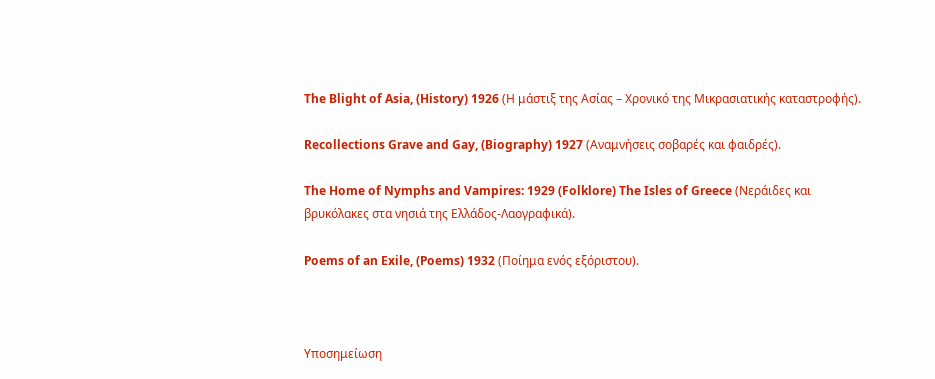The Blight of Asia, (History) 1926 (Η μάστιξ της Ασίας – Χρονικό της Μικρασιατικής καταστροφής).

Recollections Grave and Gay, (Biography) 1927 (Αναμνήσεις σοβαρές και φαιδρές).

The Home of Nymphs and Vampires: 1929 (Folklore) The Isles of Greece (Νεράιδες και βρυκόλακες στα νησιά της Ελλάδος-Λαογραφικά).

Poems of an Exile, (Poems) 1932 (Ποίημα ενός εξόριστου).



Υποσημείωση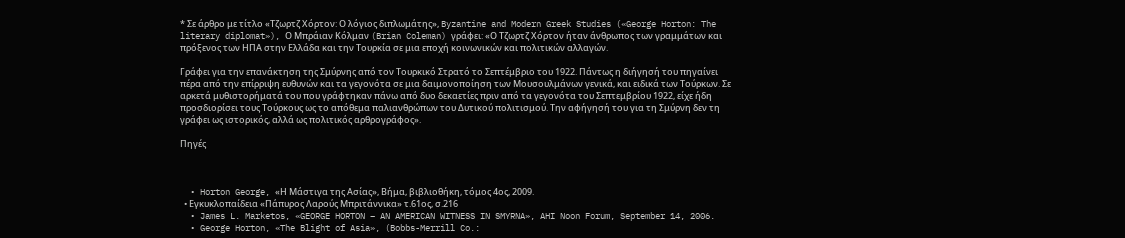* Σε άρθρο με τίτλο «Τζωρτζ Χόρτον: Ο λόγιος διπλωμάτης», Byzantine and Modern Greek Studies («George Horton: The literary diplomat»), Ο Μπράιαν Κόλμαν (Brian Coleman) γράφει: «Ο Τζωρτζ Χόρτον ήταν άνθρωπος των γραμμάτων και πρόξενος των ΗΠΑ στην Ελλάδα και την Τουρκία σε μια εποχή κοινωνικών και πολιτικών αλλαγών.

Γράφει για την επανάκτηση της Σμύρνης από τον Τουρκικό Στρατό το Σεπτέμβριο του 1922. Πάντως η διήγησή του πηγαίνει πέρα από την επίρριψη ευθυνών και τα γεγονότα σε μια δαιμονοποίηση των Μουσουλμάνων γενικά, και ειδικά των Τούρκων. Σε αρκετά μυθιστορήματά του που γράφτηκαν πάνω από δυο δεκαετίες πριν από τα γεγονότα του Σεπτεμβρίου 1922, είχε ήδη προσδιορίσει τους Τούρκους ως το απόθεμα παλιανθρώπων του Δυτικού πολιτισμού. Την αφήγησή του για τη Σμύρνη δεν τη γράφει ως ιστορικός, αλλά ως πολιτικός αρθρογράφος».

Πηγές



  • Horton George, «Η Μάστιγα της Ασίας», Βήμα, βιβλιοθήκη, τόμος 4ος, 2009.
  • Εγκυκλοπαίδεια «Πάπυρος Λαρούς Μπριτάννικα» τ.61ος, σ.216
  • James L. Marketos, «GEORGE HORTON – AN AMERICAN WITNESS IN SMYRNA», AHI Noon Forum, September 14, 2006.
  • George Horton, «The Blight of Asia», (Bobbs-Merrill Co.: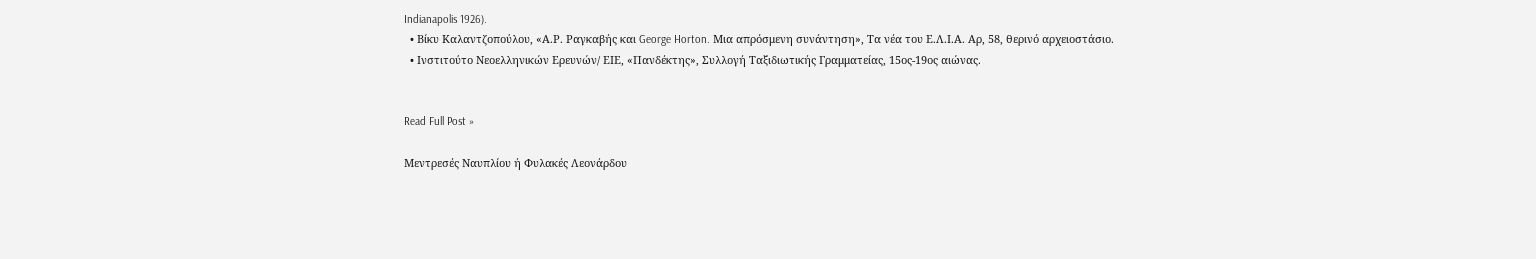Indianapolis 1926).
  • Βίκυ Καλαντζοπούλου, «Α.Ρ. Ραγκαβής και George Horton. Μια απρόσμενη συνάντηση», Τα νέα του Ε.Λ.Ι.Α. Αρ, 58, θερινό αρχειοστάσιο.
  • Ινστιτούτο Νεοελληνικών Ερευνών/ ΕΙΕ, «Πανδέκτης», Συλλογή Ταξιδιωτικής Γραμματείας, 15ος-19ος αιώνας.


Read Full Post »

Μεντρεσές Ναυπλίου ή Φυλακές Λεονάρδου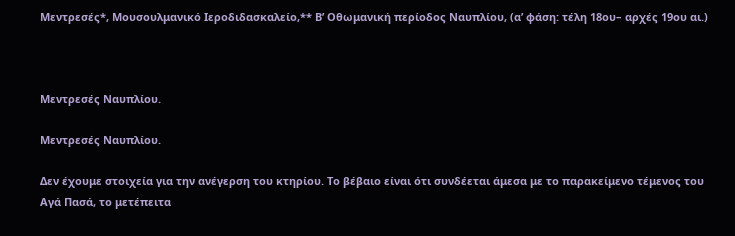Μεντρεσές*, Μουσουλμανικό Ιεροδιδασκαλείο,** Β’ Οθωμανική περίοδος Ναυπλίου, (α’ φάση: τέλη 18ου– αρχές 19ου αι.)



Μεντρεσές Ναυπλίου.

Μεντρεσές Ναυπλίου.

Δεν έχουμε στοιχεία για την ανέγερση του κτηρίου. Το βέβαιο είναι ότι συνδέεται άμεσα με το παρακείμενο τέμενος του Αγά Πασά, το μετέπειτα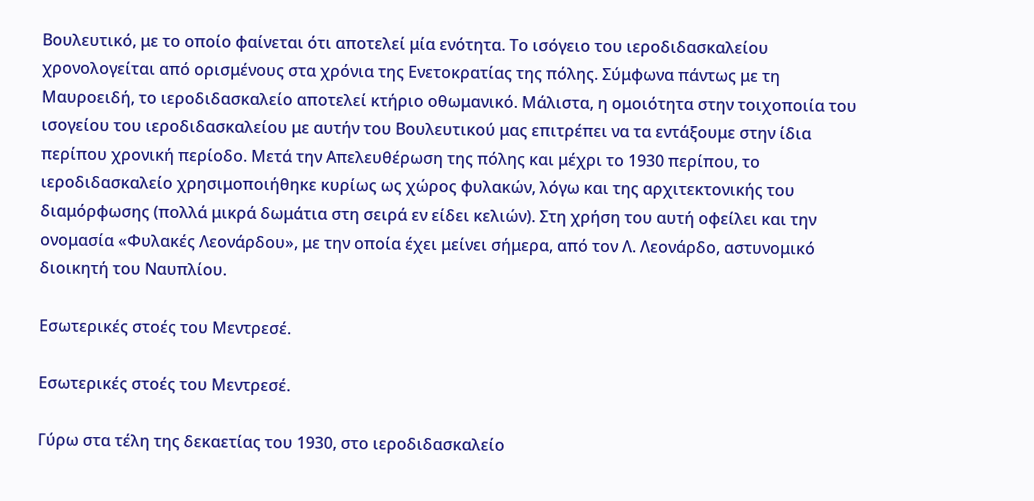Βουλευτικό, με το οποίο φαίνεται ότι αποτελεί μία ενότητα. Το ισόγειο του ιεροδιδασκαλείου χρονολογείται από ορισμένους στα χρόνια της Ενετοκρατίας της πόλης. Σύμφωνα πάντως με τη Μαυροειδή, το ιεροδιδασκαλείο αποτελεί κτήριο οθωμανικό. Μάλιστα, η ομοιότητα στην τοιχοποιία του ισογείου του ιεροδιδασκαλείου με αυτήν του Βουλευτικού μας επιτρέπει να τα εντάξουμε στην ίδια περίπου χρονική περίοδο. Μετά την Απελευθέρωση της πόλης και μέχρι το 1930 περίπου, το ιεροδιδασκαλείο χρησιμοποιήθηκε κυρίως ως χώρος φυλακών, λόγω και της αρχιτεκτονικής του διαμόρφωσης (πολλά μικρά δωμάτια στη σειρά εν είδει κελιών). Στη χρήση του αυτή οφείλει και την ονομασία «Φυλακές Λεονάρδου», με την οποία έχει μείνει σήμερα, από τον Λ. Λεονάρδο, αστυνομικό διοικητή του Ναυπλίου.

Εσωτερικές στοές του Μεντρεσέ.

Εσωτερικές στοές του Μεντρεσέ.

Γύρω στα τέλη της δεκαετίας του 1930, στο ιεροδιδασκαλείο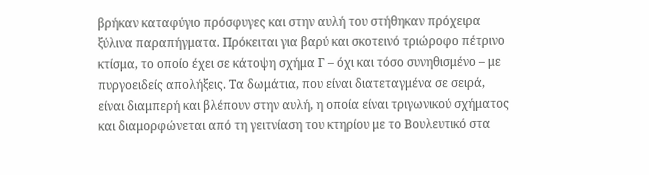βρήκαν καταφύγιο πρόσφυγες και στην αυλή του στήθηκαν πρόχειρα ξύλινα παραπήγματα. Πρόκειται για βαρύ και σκοτεινό τριώροφο πέτρινο κτίσμα, το οποίο έχει σε κάτοψη σχήμα Γ – όχι και τόσο συνηθισμένο – με πυργοειδείς απολήξεις. Τα δωμάτια, που είναι διατεταγμένα σε σειρά, είναι διαμπερή και βλέπουν στην αυλή, η οποία είναι τριγωνικού σχήματος και διαμορφώνεται από τη γειτνίαση του κτηρίου με το Βουλευτικό στα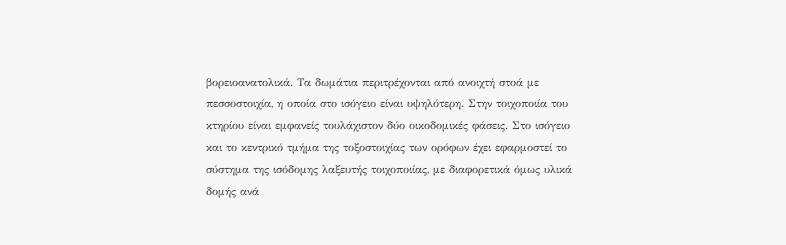βορειοανατολικά. Τα δωμάτια περιτρέχονται από ανοιχτή στοά με πεσσοστοιχία, η οποία στο ισόγειο είναι υψηλότερη. Στην τοιχοποιία του κτηρίου είναι εμφανείς τουλάχιστον δύο οικοδομικές φάσεις. Στο ισόγειο και το κεντρικό τμήμα της τοξοστοιχίας των ορόφων έχει εφαρμοστεί το σύστημα της ισόδομης λαξευτής τοιχοποιίας, με διαφορετικά όμως υλικά δομής ανά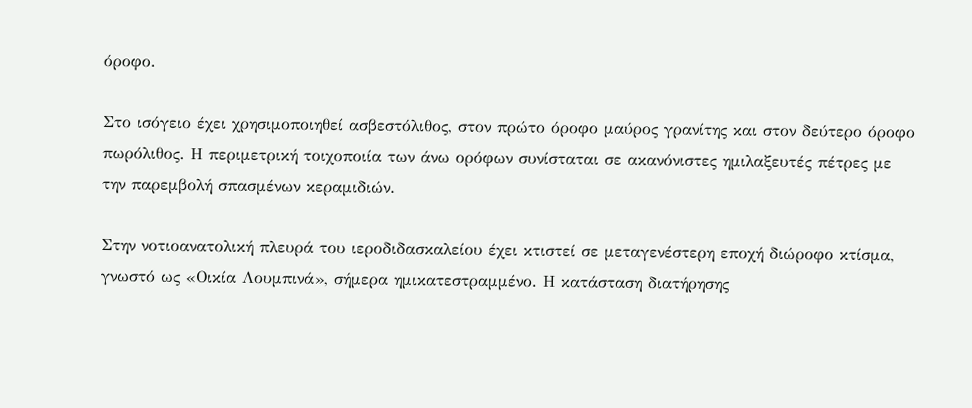όροφο.

Στο ισόγειο έχει χρησιμοποιηθεί ασβεστόλιθος, στον πρώτο όροφο μαύρος γρανίτης και στον δεύτερο όροφο πωρόλιθος. Η περιμετρική τοιχοποιία των άνω ορόφων συνίσταται σε ακανόνιστες ημιλαξευτές πέτρες με την παρεμβολή σπασμένων κεραμιδιών.

Στην νοτιοανατολική πλευρά του ιεροδιδασκαλείου έχει κτιστεί σε μεταγενέστερη εποχή διώροφο κτίσμα, γνωστό ως «Οικία Λουμπινά», σήμερα ημικατεστραμμένο. Η κατάσταση διατήρησης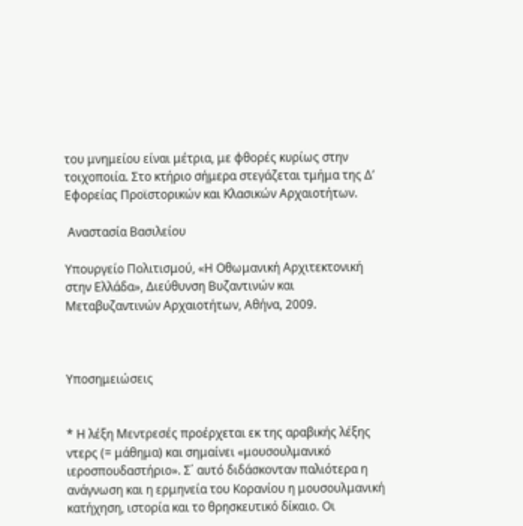του μνημείου είναι μέτρια, με φθορές κυρίως στην τοιχοποιία. Στο κτήριο σήμερα στεγάζεται τμήμα της Δ’ Εφορείας Προϊστορικών και Κλασικών Αρχαιοτήτων.

 Αναστασία Βασιλείου

Υπουργείο Πολιτισμού, «Η Οθωμανική Αρχιτεκτονική στην Ελλάδα», Διεύθυνση Βυζαντινών και Μεταβυζαντινών Αρχαιοτήτων, Αθήνα, 2009.



Υποσημειώσεις


* Η λέξη Μεντρεσές προέρχεται εκ της αραβικής λέξης ντερς (= μάθημα) και σημαίνει «μουσουλμανικό ιεροσπουδαστήριο». Σ΄ αυτό διδάσκονταν παλιότερα η ανάγνωση και η ερμηνεία του Κορανίου η μουσουλμανική κατήχηση, ιστορία και το θρησκευτικό δίκαιο. Οι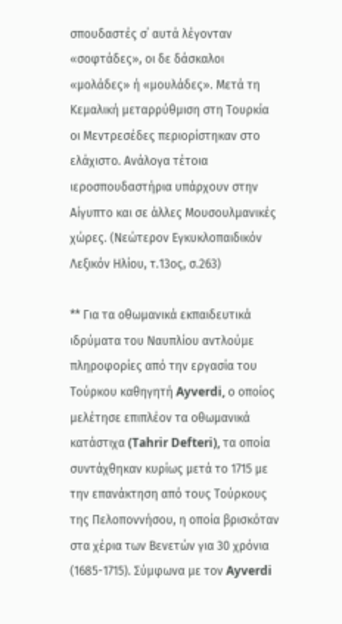σπουδαστές σ΄ αυτά λέγονταν «σοφτάδες», οι δε δάσκαλοι «μολάδες» ή «μουλάδες». Μετά τη Κεμαλική μεταρρύθμιση στη Τουρκία οι Μεντρεσέδες περιορίστηκαν στο ελάχιστο. Ανάλογα τέτοια ιεροσπουδαστήρια υπάρχουν στην Αίγυπτο και σε άλλες Μουσουλμανικές χώρες. (Νεώτερον Εγκυκλοπαιδικόν Λεξικόν Ηλίου, τ.13ος, σ.263)

** Για τα οθωμανικά εκπαιδευτικά ιδρύματα του Ναυπλίου αντλούμε  πληροφορίες από την εργασία του  Τούρκου καθηγητή Ayverdi, ο οποίος μελέτησε επιπλέον τα οθωμανικά κατάστιχα (Tahrir Defteri), τα οποία συντάχθηκαν κυρίως μετά το 1715 με την επανάκτηση από τους Τούρκους της Πελοποννήσου, η οποία βρισκόταν στα χέρια των Βενετών για 30 χρόνια (1685-1715). Σύμφωνα με τον Ayverdi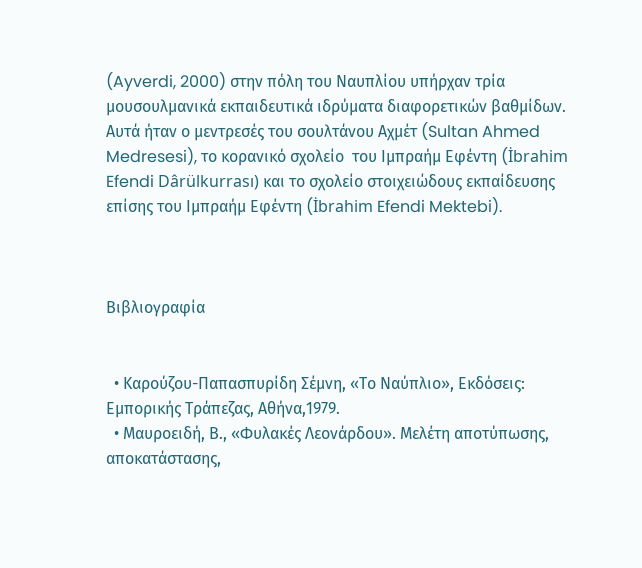(Ayverdi, 2000) στην πόλη του Ναυπλίου υπήρχαν τρία μουσουλμανικά εκπαιδευτικά ιδρύματα διαφορετικών βαθμίδων. Αυτά ήταν ο μεντρεσές του σουλτάνου Αχμέτ (Sultan Ahmed Medresesi), το κορανικό σχολείο  του Ιμπραήμ Εφέντη (İbrahim Efendi Dârülkurrası) και το σχολείο στοιχειώδους εκπαίδευσης επίσης του Ιμπραήμ Εφέντη (İbrahim Efendi Mektebi).



Βιβλιογραφία


  • Καρούζου-Παπασπυρίδη Σέμνη, «Το Ναύπλιο», Εκδόσεις: Εμπορικής Τράπεζας, Αθήνα,1979.
  • Μαυροειδή, Β., «Φυλακές Λεονάρδου». Μελέτη αποτύπωσης, αποκατάστασης,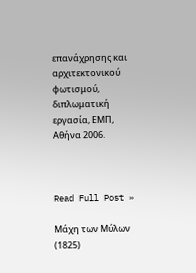επανάχρησης και αρχιτεκτονικού φωτισμού, διπλωματική εργασία, ΕΜΠ, Αθήνα 2006.



Read Full Post »

Μάχη των Μύλων (1825)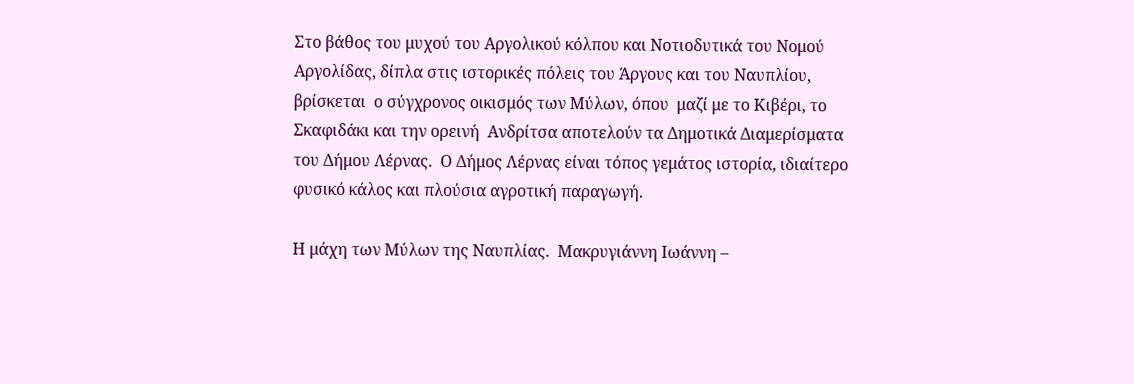Στο βάθος του μυχού του Αργολικού κόλπου και Νοτιοδυτικά του Νομού Αργολίδας, δίπλα στις ιστορικές πόλεις του Άργους και του Ναυπλίου, βρίσκεται  ο σύγχρονος οικισμός των Μύλων, όπου  μαζί με το Κιβέρι, το Σκαφιδάκι και την ορεινή  Ανδρίτσα αποτελούν τα Δημοτικά Διαμερίσματα του Δήμου Λέρνας.  Ο Δήμος Λέρνας είναι τόπος γεμάτος ιστορία, ιδιαίτερο φυσικό κάλος και πλούσια αγροτική παραγωγή.

Η μάχη των Μύλων της Ναυπλίας.  Μακρυγιάννη Ιωάννη –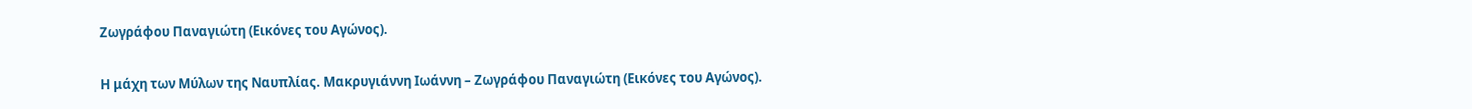Ζωγράφου Παναγιώτη (Εικόνες του Αγώνος).

Η μάχη των Μύλων της Ναυπλίας. Μακρυγιάννη Ιωάννη – Ζωγράφου Παναγιώτη (Εικόνες του Αγώνος).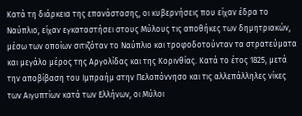Κατά τη διάρκεια της επανάστασης, οι κυβερνήσεις που είχαν έδρα το Ναύπλιο, είχαν εγκαταστήσει στους Μύλους τις αποθήκες των δημητριακών, μέσω των οποίων σιτιζόταν το Ναύπλιο και τροφοδοτούνταν τα στρατεύματα και μεγάλο μέρος της Αργολίδας και της Κορινθίας. Κατά το έτος 1825, μετά την αποβίβαση του Ιμπραήμ στην Πελοπόννησο και τις αλλεπάλληλες νίκες των Αιγυπτίων κατά των Ελλήνων, οι Μύλοι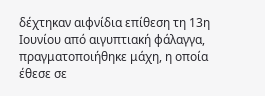δέχτηκαν αιφνίδια επίθεση τη 13η Ιουνίου από αιγυπτιακή φάλαγγα, πραγματοποιήθηκε μάχη, η οποία έθεσε σε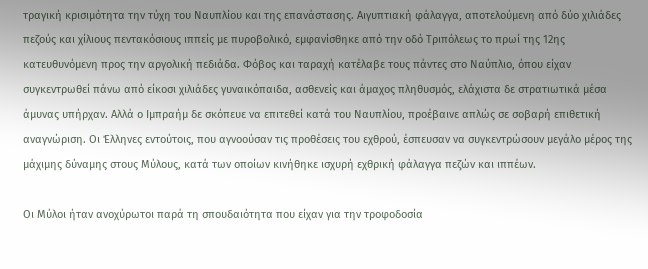τραγική κρισιμότητα την τύχη του Ναυπλίου και της επανάστασης. Αιγυπτιακή φάλαγγα, αποτελούμενη από δύο χιλιάδες πεζούς και χίλιους πεντακόσιους ιππείς με πυροβολικό, εμφανίσθηκε από την οδό Τριπόλεως το πρωί της 12ης κατευθυνόμενη προς την αργολική πεδιάδα. Φόβος και ταραχή κατέλαβε τους πάντες στο Ναύπλιο, όπου είχαν συγκεντρωθεί πάνω από είκοσι χιλιάδες γυναικόπαιδα, ασθενείς και άμαχος πληθυσμός, ελάχιστα δε στρατιωτικά μέσα άμυνας υπήρχαν. Αλλά ο Ιμπραήμ δε σκόπευε να επιτεθεί κατά του Ναυπλίου, προέβαινε απλώς σε σοβαρή επιθετική αναγνώριση. Οι Έλληνες εντούτοις, που αγνοούσαν τις προθέσεις του εχθρού, έσπευσαν να συγκεντρώσουν μεγάλο μέρος της μάχιμης δύναμης στους Μύλους, κατά των οποίων κινήθηκε ισχυρή εχθρική φάλαγγα πεζών και ιππέων.

Οι Μύλοι ήταν ανοχύρωτοι παρά τη σπουδαιότητα που είχαν για την τροφοδοσία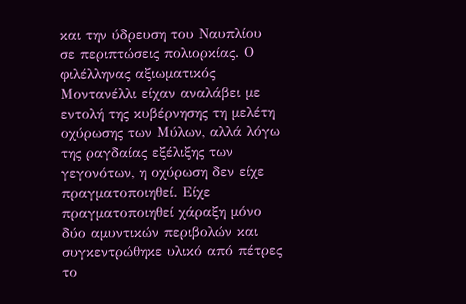και την ύδρευση του Ναυπλίου σε περιπτώσεις πολιορκίας. Ο φιλέλληνας αξιωματικός Μοντανέλλι είχαν αναλάβει με εντολή της κυβέρνησης τη μελέτη οχύρωσης των Μύλων, αλλά λόγω της ραγδαίας εξέλιξης των γεγονότων, η οχύρωση δεν είχε πραγματοποιηθεί. Είχε πραγματοποιηθεί χάραξη μόνο δύο αμυντικών περιβολών και συγκεντρώθηκε υλικό από πέτρες το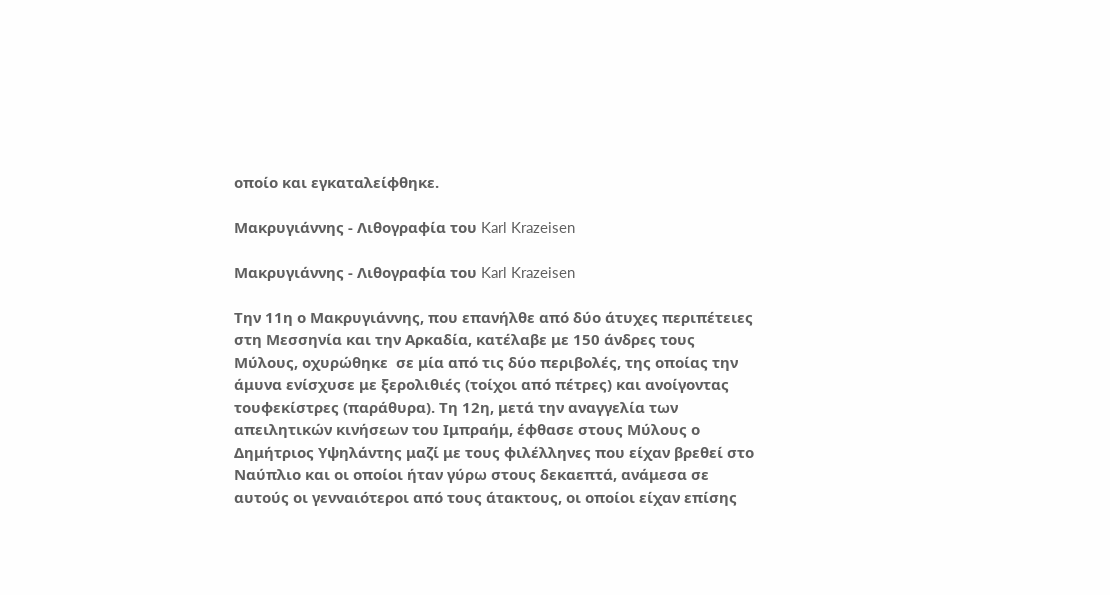οποίο και εγκαταλείφθηκε.

Μακρυγιάννης - Λιθογραφία του Karl Krazeisen

Μακρυγιάννης - Λιθογραφία του Karl Krazeisen

Την 11η ο Μακρυγιάννης, που επανήλθε από δύο άτυχες περιπέτειες στη Μεσσηνία και την Αρκαδία, κατέλαβε με 150 άνδρες τους Μύλους, οχυρώθηκε  σε μία από τις δύο περιβολές, της οποίας την άμυνα ενίσχυσε με ξερολιθιές (τοίχοι από πέτρες) και ανοίγοντας τουφεκίστρες (παράθυρα). Τη 12η, μετά την αναγγελία των απειλητικών κινήσεων του Ιμπραήμ, έφθασε στους Μύλους ο Δημήτριος Υψηλάντης μαζί με τους φιλέλληνες που είχαν βρεθεί στο Ναύπλιο και οι οποίοι ήταν γύρω στους δεκαεπτά, ανάμεσα σε αυτούς οι γενναιότεροι από τους άτακτους, οι οποίοι είχαν επίσης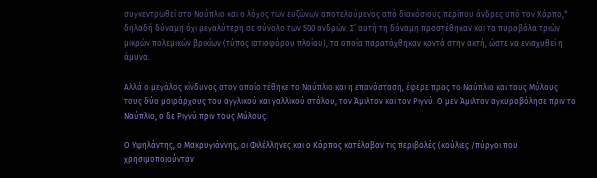συγκεντρωθεί στο Ναύπλιο και ο λόχος των ευζώνων αποτελούμενος από διακόσιους περίπου άνδρες υπό τον Κάρπο,* δηλαδή δύναμη όχι μεγαλύτερη σε σύνολο των 500 ανδρών. Σ’ αυτή τη δύναμη προστέθηκαν και τα πυροβόλα τριών μικρών πολεμικών βρικίων (τύπος ιστιοφόρου πλοίου), τα οποία παρατάχθηκαν κοντά στην ακτή, ώστε να ενισχυθεί η άμυνα.

Αλλά ο μεγάλος κίνδυνος στον οποίο τέθηκε το Ναύπλιο και η επανάσταση, έφερε προς το Ναύπλιο και τους Μύλους τους δύο μοιράρχους του αγγλικού και γαλλικού στόλου, τον Άμιλτον και τον Ριγνύ. Ο μεν Άμιλτον αγκυροβόλησε πριν το Ναύπλιο, ο δε Ριγνύ πριν τους Μύλους.

Ο Υψηλάντης, ο Μακρυγιάννης, οι Φιλέλληνες και ο Κάρπος κατέλαβαν τις περιβολές (κούλιες /πύργοι που χρησιμοποιούνταν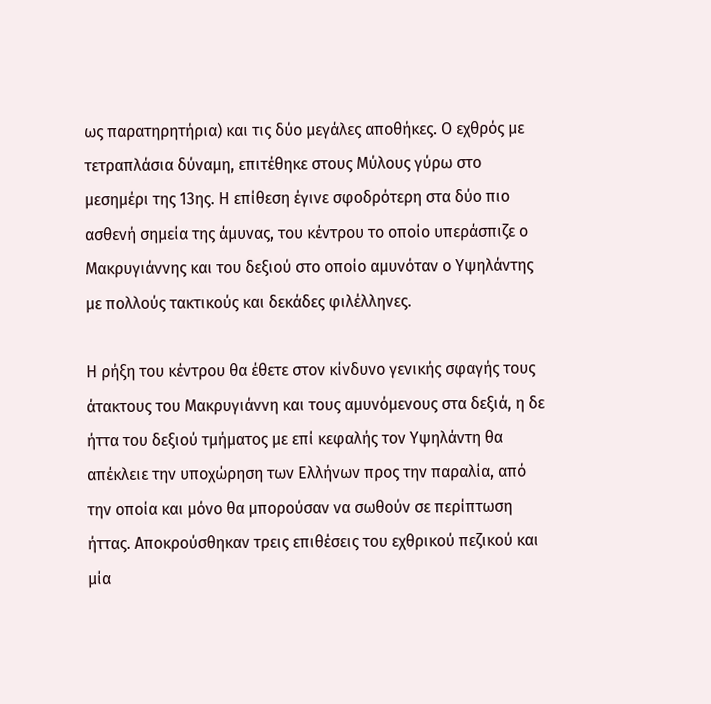ως παρατηρητήρια) και τις δύο μεγάλες αποθήκες. Ο εχθρός με τετραπλάσια δύναμη, επιτέθηκε στους Μύλους γύρω στο μεσημέρι της 13ης. Η επίθεση έγινε σφοδρότερη στα δύο πιο ασθενή σημεία της άμυνας, του κέντρου το οποίο υπεράσπιζε ο Μακρυγιάννης και του δεξιού στο οποίο αμυνόταν ο Υψηλάντης με πολλούς τακτικούς και δεκάδες φιλέλληνες.

Η ρήξη του κέντρου θα έθετε στον κίνδυνο γενικής σφαγής τους άτακτους του Μακρυγιάννη και τους αμυνόμενους στα δεξιά, η δε ήττα του δεξιού τμήματος με επί κεφαλής τον Υψηλάντη θα απέκλειε την υποχώρηση των Ελλήνων προς την παραλία, από την οποία και μόνο θα μπορούσαν να σωθούν σε περίπτωση ήττας. Αποκρούσθηκαν τρεις επιθέσεις του εχθρικού πεζικού και μία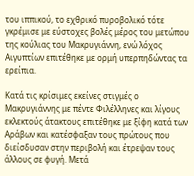του ιππικού, το εχθρικό πυροβολικό τότε γκρέμισε με εύστοχες βολές μέρος του μετώπου της κούλιας του Μακρυγιάννη, ενώ λόχος Αιγυπτίων επιτέθηκε με ορμή υπερπηδώντας τα ερείπια.

Κατά τις κρίσιμες εκείνες στιγμές ο Μακρυγιάννης με πέντε Φιλέλληνες και λίγους εκλεκτούς άτακτους επιτέθηκε με ξίφη κατά των Αράβων και κατέσφαξαν τους πρώτους που διείσδυσαν στην περιβολή και έτρεψαν τους άλλους σε φυγή. Μετά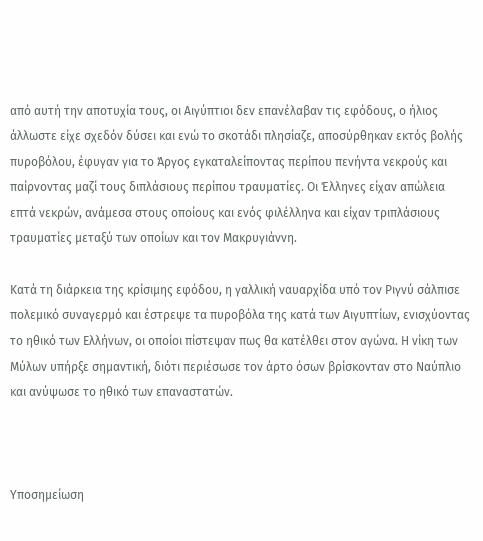από αυτή την αποτυχία τους, οι Αιγύπτιοι δεν επανέλαβαν τις εφόδους, ο ήλιος άλλωστε είχε σχεδόν δύσει και ενώ το σκοτάδι πλησίαζε, αποσύρθηκαν εκτός βολής πυροβόλου, έφυγαν για το Άργος εγκαταλείποντας περίπου πενήντα νεκρούς και παίρνοντας μαζί τους διπλάσιους περίπου τραυματίες. Οι Έλληνες είχαν απώλεια επτά νεκρών, ανάμεσα στους οποίους και ενός φιλέλληνα και είχαν τριπλάσιους τραυματίες μεταξύ των οποίων και τον Μακρυγιάννη.

Κατά τη διάρκεια της κρίσιμης εφόδου, η γαλλική ναυαρχίδα υπό τον Ριγνύ σάλπισε πολεμικό συναγερμό και έστρεψε τα πυροβόλα της κατά των Αιγυπτίων, ενισχύοντας το ηθικό των Ελλήνων, οι οποίοι πίστεψαν πως θα κατέλθει στον αγώνα. Η νίκη των Μύλων υπήρξε σημαντική, διότι περιέσωσε τον άρτο όσων βρίσκονταν στο Ναύπλιο και ανύψωσε το ηθικό των επαναστατών.



Υποσημείωση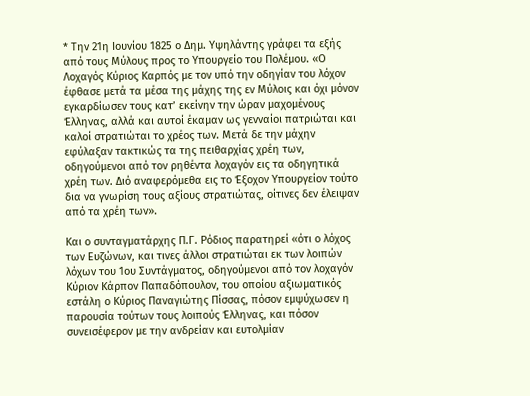* Την 21η Ιουνίου 1825 ο Δημ. Υψηλάντης γράφει τα εξής από τους Μύλους προς το Υπουργείο του Πολέμου. «Ο Λοχαγός Κύριος Καρπός με τον υπό την οδηγίαν του λόχον έφθασε μετά τα μέσα της μάχης της εν Μύλοις και όχι μόνον εγκαρδίωσεν τους κατ’ εκείνην την ώραν μαχομένους Έλληνας, αλλά και αυτοί έκαμαν ως γενναίοι πατριώται και καλοί στρατιώται το χρέος των. Μετά δε την μάχην εφύλαξαν τακτικώς τα της πειθαρχίας χρέη των, οδηγούμενοι από τον ρηθέντα λοχαγόν εις τα οδηγητικά χρέη των. Διό αναφερόμεθα εις το Έξοχον Υπουργείον τούτο δια να γνωρίση τους αξίους στρατιώτας, οίτινες δεν έλειψαν από τα χρέη των».

Και ο συνταγματάρχης Π.Γ. Ρόδιος παρατηρεί «ότι ο λόχος των Ευζώνων, και τινες άλλοι στρατιώται εκ των λοιπών λόχων του 1ου Συντάγματος, οδηγούμενοι από τον λοχαγόν Κύριον Κάρπον Παπαδόπουλον, του οποίου αξιωματικός εστάλη ο Κύριος Παναγιώτης Πίσσας, πόσον εμψύχωσεν η παρουσία τούτων τους λοιπούς Έλληνας, και πόσον συνεισέφερον με την ανδρείαν και ευτολμίαν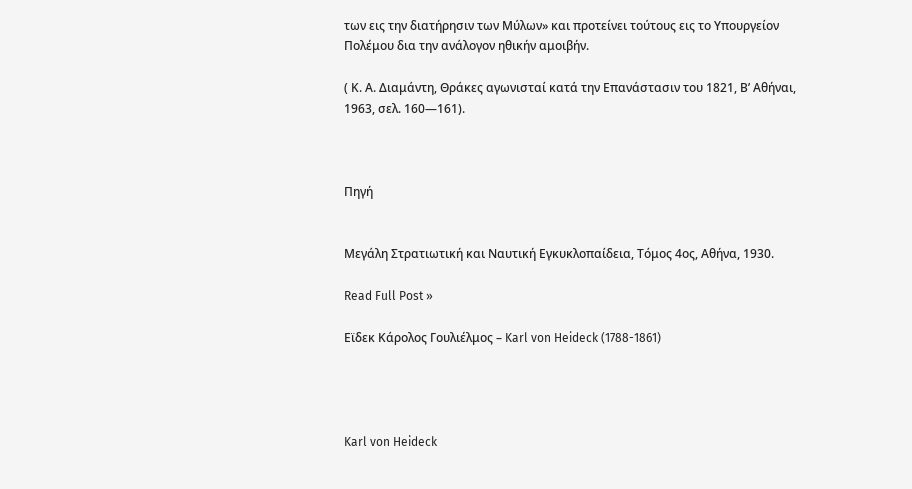των εις την διατήρησιν των Μύλων» και προτείνει τούτους εις το Υπουργείον Πολέμου δια την ανάλογον ηθικήν αμοιβήν.

( Κ. Α. Διαμάντη, Θράκες αγωνισταί κατά την Επανάστασιν του 1821, Β’ Αθήναι, 1963, σελ. 160—161).



Πηγή


Μεγάλη Στρατιωτική και Ναυτική Εγκυκλοπαίδεια, Τόμος 4ος, Αθήνα, 1930.

Read Full Post »

Εϊδεκ Κάρολος Γουλιέλμος – Karl von Heideck (1788-1861)




Karl von Heideck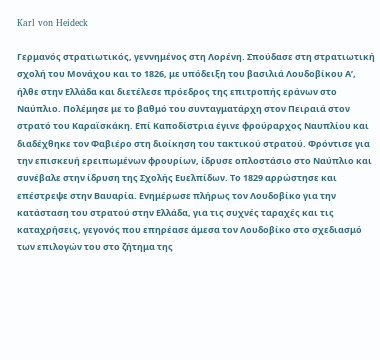Karl von Heideck

Γερμανός στρατιωτικός, γεννημένος στη Λορένη. Σπούδασε στη στρατιωτική σχολή του Μονάχου και το 1826, με υπόδειξη του βασιλιά Λουδοβίκου Α’, ήλθε στην Ελλάδα και διετέλεσε πρόεδρος της επιτροπής εράνων στο Ναύπλιο. Πολέμησε με το βαθμό του συνταγματάρχη στον Πειραιά στον στρατό του Καραϊσκάκη. Επί Καποδίστρια έγινε φρούραρχος Ναυπλίου και διαδέχθηκε τον Φαβιέρο στη διοίκηση του τακτικού στρατού. Φρόντισε για την επισκευή ερειπωμένων φρουρίων, ίδρυσε οπλοστάσιο στο Ναύπλιο και συνέβαλε στην ίδρυση της Σχολής Ευελπίδων. Το 1829 αρρώστησε και επέστρεψε στην Βαυαρία. Ενημέρωσε πλήρως τον Λουδοβίκο για την κατάσταση του στρατού στην Ελλάδα, για τις συχνές ταραχές και τις καταχρήσεις, γεγονός που επηρέασε άμεσα τον Λουδοβίκο στο σχεδιασμό των επιλογών του στο ζήτημα της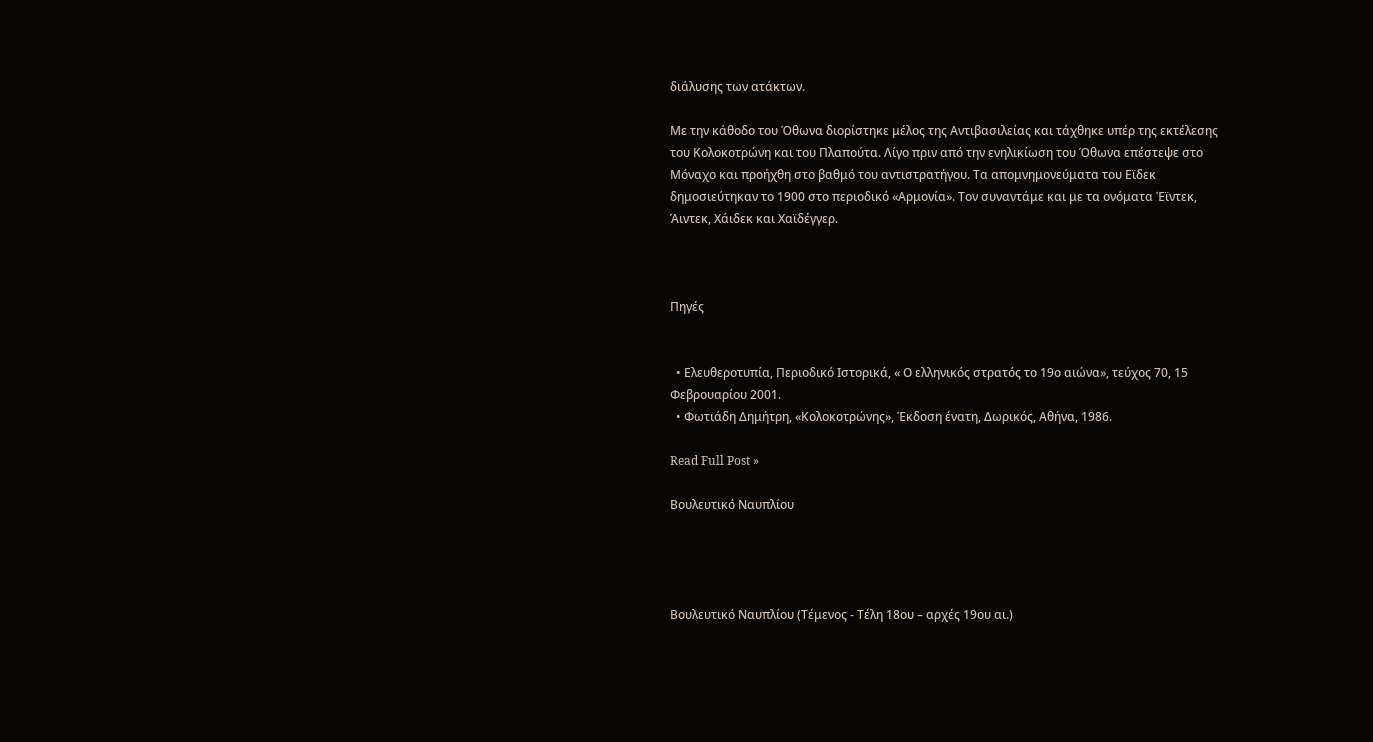διάλυσης των ατάκτων.

Με την κάθοδο του Όθωνα διορίστηκε μέλος της Αντιβασιλείας και τάχθηκε υπέρ της εκτέλεσης του Κολοκοτρώνη και του Πλαπούτα. Λίγο πριν από την ενηλικίωση του Όθωνα επέστεψε στο Μόναχο και προήχθη στο βαθμό του αντιστρατήγου. Τα απομνημονεύματα του Εϊδεκ δημοσιεύτηκαν το 1900 στο περιοδικό «Αρμονία». Τον συναντάμε και με τα ονόματα Έϊντεκ, Άιντεκ, Χάιδεκ και Χαϊδέγγερ.



Πηγές


  • Ελευθεροτυπία, Περιοδικό Ιστορικά, « Ο ελληνικός στρατός το 19ο αιώνα», τεύχος 70, 15 Φεβρουαρίου 2001.
  • Φωτιάδη Δημήτρη, «Κολοκοτρώνης», Έκδοση ένατη, Δωρικός, Αθήνα, 1986.

Read Full Post »

Βουλευτικό Ναυπλίου




Βουλευτικό Ναυπλίου (Τέμενος - Τέλη 18ου – αρχές 19ου αι.)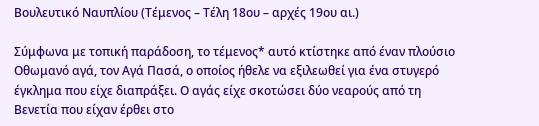Βουλευτικό Ναυπλίου (Τέμενος – Τέλη 18ου – αρχές 19ου αι.)

Σύμφωνα με τοπική παράδοση, το τέμενος* αυτό κτίστηκε από έναν πλούσιο Οθωμανό αγά, τον Αγά Πασά, ο οποίος ήθελε να εξιλεωθεί για ένα στυγερό έγκλημα που είχε διαπράξει. Ο αγάς είχε σκοτώσει δύο νεαρούς από τη Βενετία που είχαν έρθει στο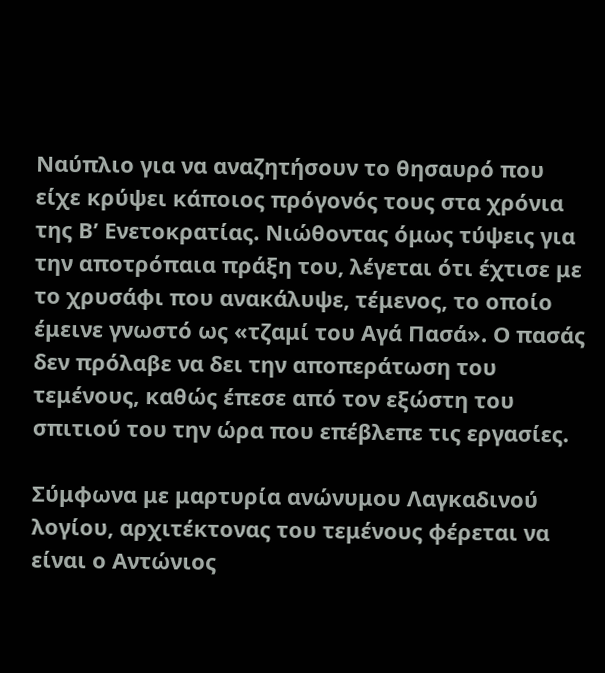Ναύπλιο για να αναζητήσουν το θησαυρό που είχε κρύψει κάποιος πρόγονός τους στα χρόνια της Β’ Ενετοκρατίας. Νιώθοντας όμως τύψεις για την αποτρόπαια πράξη του, λέγεται ότι έχτισε με το χρυσάφι που ανακάλυψε, τέμενος, το οποίο έμεινε γνωστό ως «τζαμί του Αγά Πασά». Ο πασάς δεν πρόλαβε να δει την αποπεράτωση του τεμένους, καθώς έπεσε από τον εξώστη του σπιτιού του την ώρα που επέβλεπε τις εργασίες.

Σύμφωνα με μαρτυρία ανώνυμου Λαγκαδινού λογίου, αρχιτέκτονας του τεμένους φέρεται να είναι ο Αντώνιος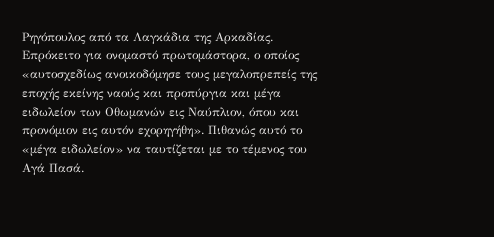Ρηγόπουλος από τα Λαγκάδια της Αρκαδίας. Επρόκειτο για ονομαστό πρωτομάστορα, ο οποίος «αυτοσχεδίως ανοικοδόμησε τους μεγαλοπρεπείς της εποχής εκείνης ναούς και προπύργια και μέγα ειδωλείον των Οθωμανών εις Ναύπλιον, όπου και προνόμιον εις αυτόν εχορηγήθη». Πιθανώς αυτό το «μέγα ειδωλείον» να ταυτίζεται με το τέμενος του Αγά Πασά.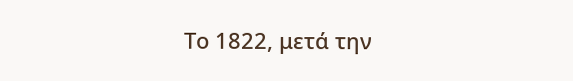Το 1822, μετά την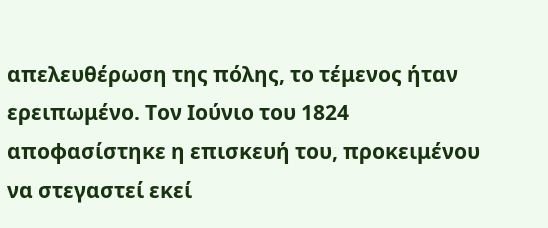απελευθέρωση της πόλης, το τέμενος ήταν ερειπωμένο. Τον Ιούνιο του 1824 αποφασίστηκε η επισκευή του, προκειμένου να στεγαστεί εκεί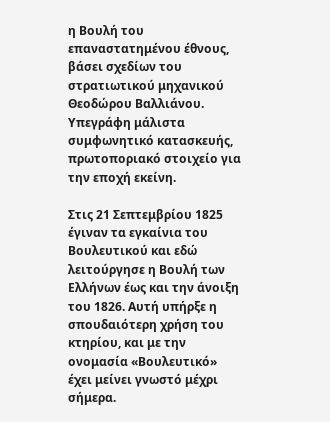η Βουλή του επαναστατημένου έθνους, βάσει σχεδίων του στρατιωτικού μηχανικού Θεοδώρου Βαλλιάνου. Υπεγράφη μάλιστα συμφωνητικό κατασκευής, πρωτοποριακό στοιχείο για την εποχή εκείνη.

Στις 21 Σεπτεμβρίου 1825 έγιναν τα εγκαίνια του Βουλευτικού και εδώ λειτούργησε η Βουλή των Ελλήνων έως και την άνοιξη του 1826. Αυτή υπήρξε η σπουδαιότερη χρήση του κτηρίου, και με την ονομασία «Βουλευτικό» έχει μείνει γνωστό μέχρι σήμερα.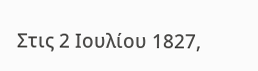Στις 2 Ιουλίου 1827,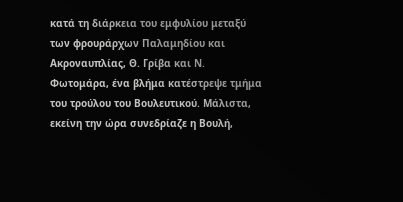κατά τη διάρκεια του εμφυλίου μεταξύ των φρουράρχων Παλαμηδίου και Ακροναυπλίας, Θ. Γρίβα και Ν. Φωτομάρα, ένα βλήμα κατέστρεψε τμήμα του τρούλου του Βουλευτικού. Μάλιστα, εκείνη την ώρα συνεδρίαζε η Βουλή,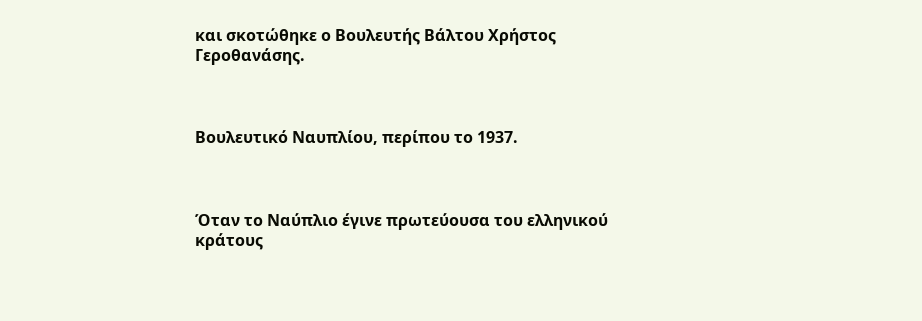και σκοτώθηκε ο Βουλευτής Βάλτου Χρήστος Γεροθανάσης.



Βουλευτικό Ναυπλίου, περίπου το 1937.



Όταν το Ναύπλιο έγινε πρωτεύουσα του ελληνικού κράτους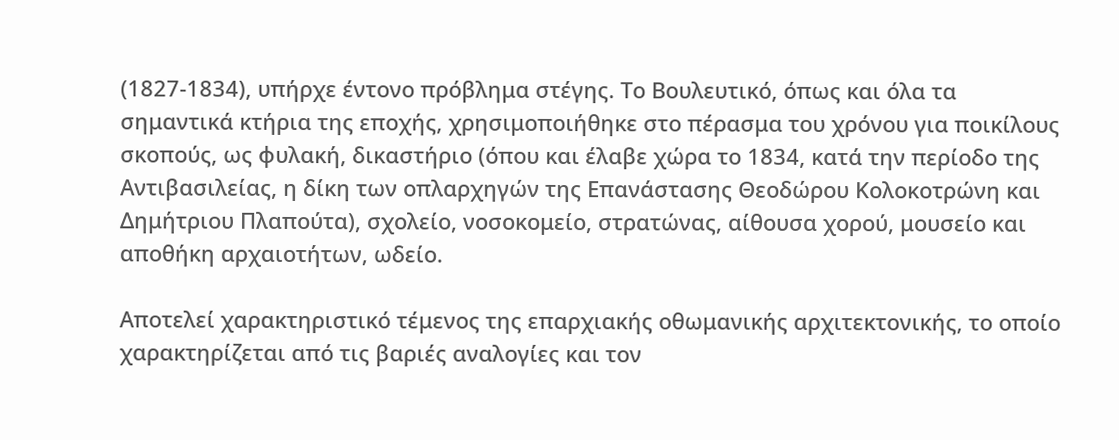(1827-1834), υπήρχε έντονο πρόβλημα στέγης. Το Βουλευτικό, όπως και όλα τα σημαντικά κτήρια της εποχής, χρησιμοποιήθηκε στο πέρασμα του χρόνου για ποικίλους σκοπούς, ως φυλακή, δικαστήριο (όπου και έλαβε χώρα το 1834, κατά την περίοδο της Αντιβασιλείας, η δίκη των οπλαρχηγών της Επανάστασης Θεοδώρου Κολοκοτρώνη και Δημήτριου Πλαπούτα), σχολείο, νοσοκομείο, στρατώνας, αίθουσα χορού, μουσείο και αποθήκη αρχαιοτήτων, ωδείο.

Αποτελεί χαρακτηριστικό τέμενος της επαρχιακής οθωμανικής αρχιτεκτονικής, το οποίο χαρακτηρίζεται από τις βαριές αναλογίες και τον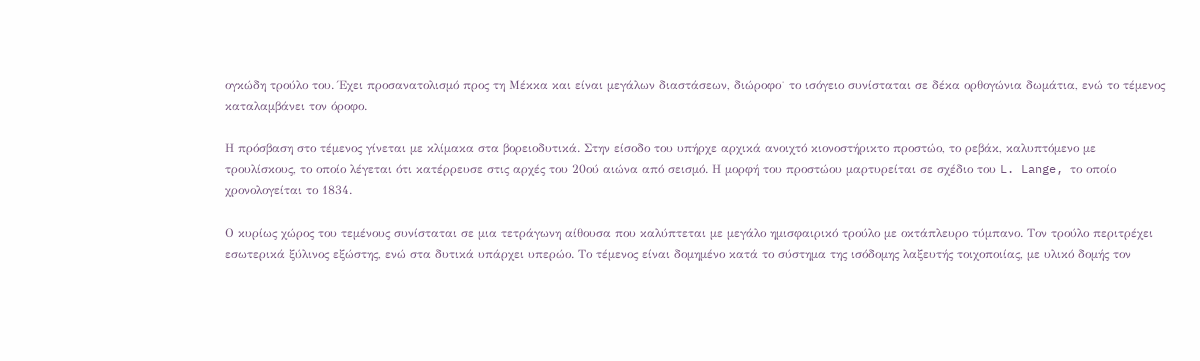ογκώδη τρούλο του. Έχει προσανατολισμό προς τη Μέκκα και είναι μεγάλων διαστάσεων, διώροφο˙ το ισόγειο συνίσταται σε δέκα ορθογώνια δωμάτια, ενώ το τέμενος καταλαμβάνει τον όροφο.

Η πρόσβαση στο τέμενος γίνεται με κλίμακα στα βορειοδυτικά. Στην είσοδο του υπήρχε αρχικά ανοιχτό κιονοστήρικτο προστώο, το ρεβάκ, καλυπτόμενο με τρουλίσκους, το οποίο λέγεται ότι κατέρρευσε στις αρχές του 20ού αιώνα από σεισμό. Η μορφή του προστώου μαρτυρείται σε σχέδιο του L. Lange, το οποίο χρονολογείται το 1834.

Ο κυρίως χώρος του τεμένους συνίσταται σε μια τετράγωνη αίθουσα που καλύπτεται με μεγάλο ημισφαιρικό τρούλο με οκτάπλευρο τύμπανο. Τον τρούλο περιτρέχει εσωτερικά ξύλινος εξώστης, ενώ στα δυτικά υπάρχει υπερώο. Το τέμενος είναι δομημένο κατά το σύστημα της ισόδομης λαξευτής τοιχοποιίας, με υλικό δομής τον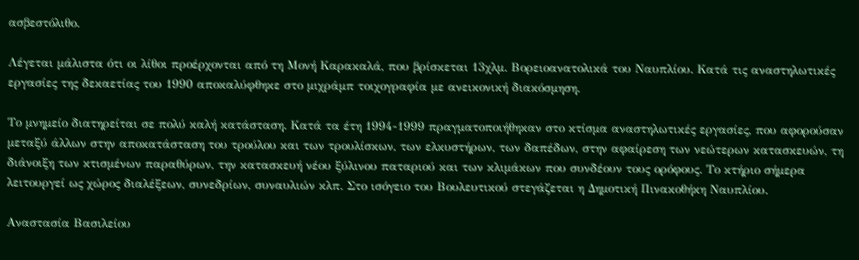ασβεστόλιθο.

Λέγεται μάλιστα ότι οι λίθοι προέρχονται από τη Μονή Καρακαλά, που βρίσκεται 13χλμ. Βορειοανατολικά του Ναυπλίου. Κατά τις αναστηλωτικές εργασίες της δεκαετίας του 1990 αποκαλύφθηκε στο μιχράμπ τοιχογραφία με ανεικονική διακόσμηση.

Το μνημείο διατηρείται σε πολύ καλή κατάσταση. Κατά τα έτη 1994-1999 πραγματοποιήθηκαν στο κτίσμα αναστηλωτικές εργασίες, που αφορούσαν μεταξύ άλλων στην αποκατάσταση του τρούλου και των τρουλίσκων, των ελκυστήρων, των δαπέδων, στην αφαίρεση των νεώτερων κατασκευών, τη διάνοιξη των κτισμένων παραθύρων, την κατασκευή νέου ξύλινου παταριού και των κλιμάκων που συνδέουν τους ορόφους. Το κτήριο σήμερα λειτουργεί ως χώρος διαλέξεων, συνεδρίων, συναυλιών κλπ. Στο ισόγειο του Βουλευτικού στεγάζεται η Δημοτική Πινακοθήκη Ναυπλίου.

Αναστασία Βασιλείου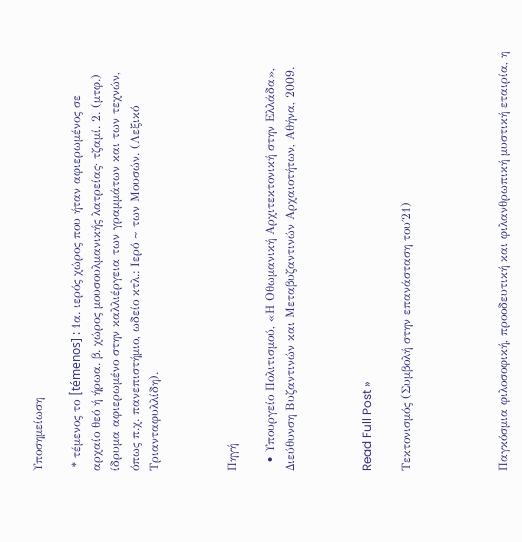Υποσημείωση

 * τέμενος το [témenos] : 1α. ιερός χώρος που ήταν αφιερωμένος σε αρχαίο θεό ή ήρωα. β. χώρος μουσουλμανικής λατρείας· τζαμί. 2. (μτφ.) ίδρυμα αφιερωμένο στην καλλιέργεια των γραμμάτων και των τεχνών, όπως π.χ. πανεπιστήμιο, ωδείο κτλ.: Iερό ~ των Mουσών. (Λεξικό Τριανταφυλλίδη).



Πηγή

  • Υπουργείο Πολιτισμού, «Η Οθωμανική Αρχιτεκτονική στην Ελλάδα», Διεύθυνση Βυζαντινών και Μεταβυζαντινών Αρχαιοτήτων, Αθήνα, 2009.



Read Full Post »

Τεκτονισμός (Συμβολή στην επανάσταση του΄21)




Παγκόσμια φιλοσοφική, προοδευτική και φιλανθρωπική μυστική εταιρία, η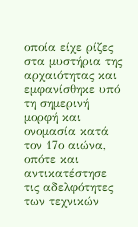οποία είχε ρίζες στα μυστήρια της αρχαιότητας και εμφανίσθηκε υπό τη σημερινή μορφή και ονομασία κατά τον 17ο αιώνα, οπότε και αντικατέστησε τις αδελφότητες των τεχνικών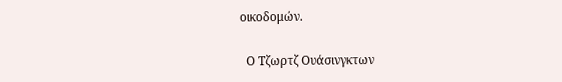οικοδομών.

  Ο Τζωρτζ Ουάσινγκτων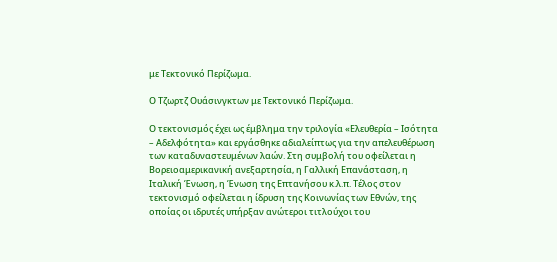με Τεκτονικό Περίζωμα.

Ο Τζωρτζ Ουάσινγκτων με Τεκτονικό Περίζωμα.

Ο τεκτονισμός έχει ως έμβλημα την τριλογία «Ελευθερία – Ισότητα – Αδελφότητα» και εργάσθηκε αδιαλείπτως για την απελευθέρωση των καταδυναστευμένων λαών. Στη συμβολή του οφείλεται η Βορειοαμερικανική ανεξαρτησία, η Γαλλική Επανάσταση, η Ιταλική Ένωση, η Ένωση της Επτανήσου κ.λ.π. Τέλος στον τεκτονισμό οφείλεται η ίδρυση της Κοινωνίας των Εθνών, της οποίας οι ιδρυτές υπήρξαν ανώτεροι τιτλούχοι του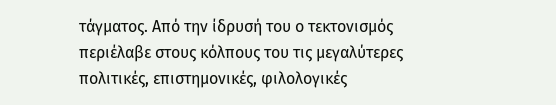τάγματος. Από την ίδρυσή του ο τεκτονισμός περιέλαβε στους κόλπους του τις μεγαλύτερες πολιτικές, επιστημονικές, φιλολογικές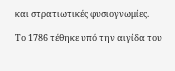και στρατιωτικές φυσιογνωμίες.

Το 1786 τέθηκε υπό την αιγίδα του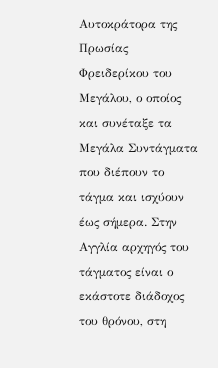Αυτοκράτορα της Πρωσίας Φρειδερίκου του Μεγάλου, ο οποίος και συνέταξε τα Μεγάλα Συντάγματα που διέπουν το τάγμα και ισχύουν έως σήμερα. Στην Αγγλία αρχηγός του τάγματος είναι ο εκάστοτε διάδοχος του θρόνου, στη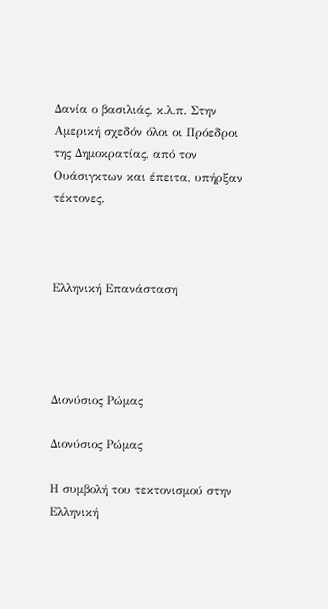Δανία ο βασιλιάς, κ.λ.π. Στην Αμερική σχεδόν όλοι οι Πρόεδροι της Δημοκρατίας, από τον Ουάσιγκτων και έπειτα, υπήρξαν τέκτονες.



Ελληνική Επανάσταση




Διονύσιος Ρώμας

Διονύσιος Ρώμας

Η συμβολή του τεκτονισμού στην Ελληνική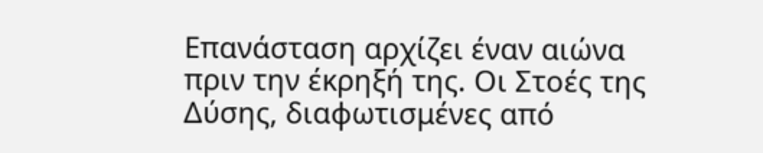Επανάσταση αρχίζει έναν αιώνα πριν την έκρηξή της. Οι Στοές της Δύσης, διαφωτισμένες από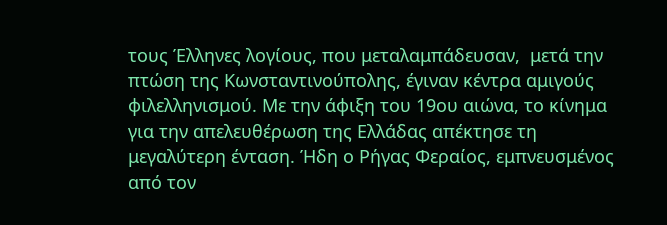τους Έλληνες λογίους, που μεταλαμπάδευσαν,  μετά την πτώση της Κωνσταντινούπολης, έγιναν κέντρα αμιγούς φιλελληνισμού. Με την άφιξη του 19ου αιώνα, το κίνημα για την απελευθέρωση της Ελλάδας απέκτησε τη μεγαλύτερη ένταση. Ήδη ο Ρήγας Φεραίος, εμπνευσμένος από τον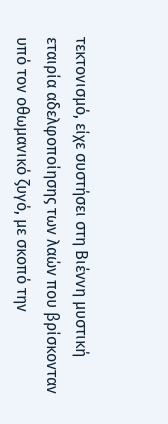τεκτονισμό, είχε συστήσει στη Βιέννη μυστική εταιρία αδελφοποίησης των λαών που βρίσκονταν υπό τον οθωμανικό ζυγό, με σκοπό την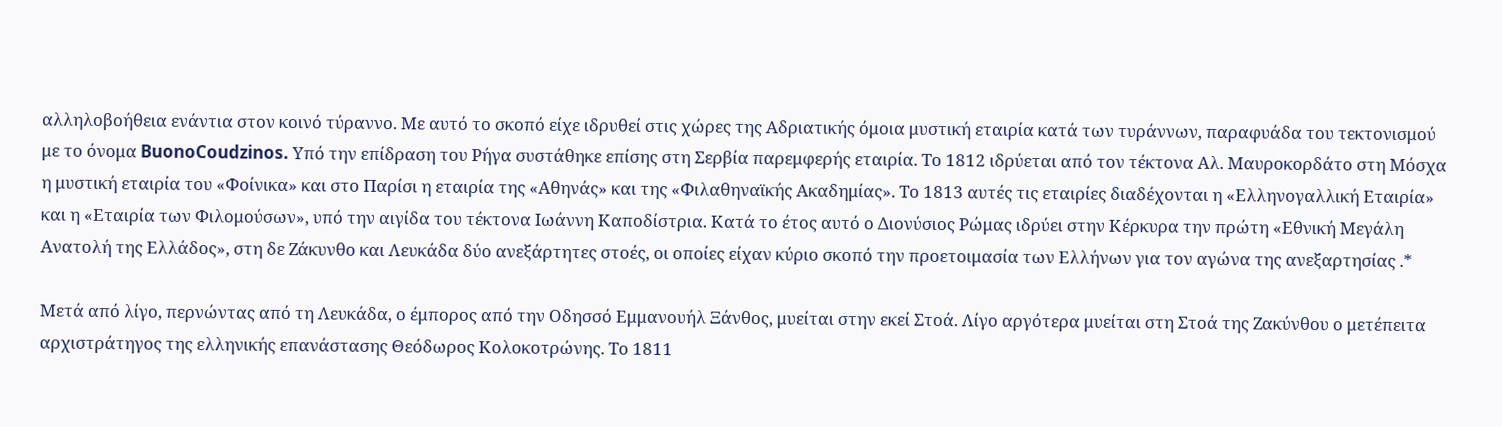αλληλοβοήθεια ενάντια στον κοινό τύραννο. Με αυτό το σκοπό είχε ιδρυθεί στις χώρες της Αδριατικής όμοια μυστική εταιρία κατά των τυράννων, παραφυάδα του τεκτονισμού με το όνομα BuonoCoudzinos. Υπό την επίδραση του Ρήγα συστάθηκε επίσης στη Σερβία παρεμφερής εταιρία. Το 1812 ιδρύεται από τον τέκτονα Αλ. Μαυροκορδάτο στη Μόσχα η μυστική εταιρία του «Φοίνικα» και στο Παρίσι η εταιρία της «Αθηνάς» και της «Φιλαθηναϊκής Ακαδημίας». Το 1813 αυτές τις εταιρίες διαδέχονται η «Ελληνογαλλική Εταιρία» και η «Εταιρία των Φιλομούσων», υπό την αιγίδα του τέκτονα Ιωάννη Καποδίστρια. Κατά το έτος αυτό ο Διονύσιος Ρώμας ιδρύει στην Κέρκυρα την πρώτη «Εθνική Μεγάλη Ανατολή της Ελλάδος», στη δε Ζάκυνθο και Λευκάδα δύο ανεξάρτητες στοές, οι οποίες είχαν κύριο σκοπό την προετοιμασία των Ελλήνων για τον αγώνα της ανεξαρτησίας .*

Μετά από λίγο, περνώντας από τη Λευκάδα, ο έμπορος από την Οδησσό Εμμανουήλ Ξάνθος, μυείται στην εκεί Στοά. Λίγο αργότερα μυείται στη Στοά της Ζακύνθου ο μετέπειτα αρχιστράτηγος της ελληνικής επανάστασης Θεόδωρος Κολοκοτρώνης. Το 1811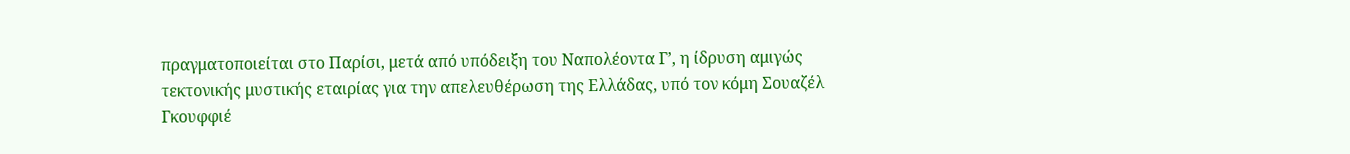πραγματοποιείται στο Παρίσι, μετά από υπόδειξη του Ναπολέοντα Γ’, η ίδρυση αμιγώς τεκτονικής μυστικής εταιρίας για την απελευθέρωση της Ελλάδας, υπό τον κόμη Σουαζέλ Γκουφφιέ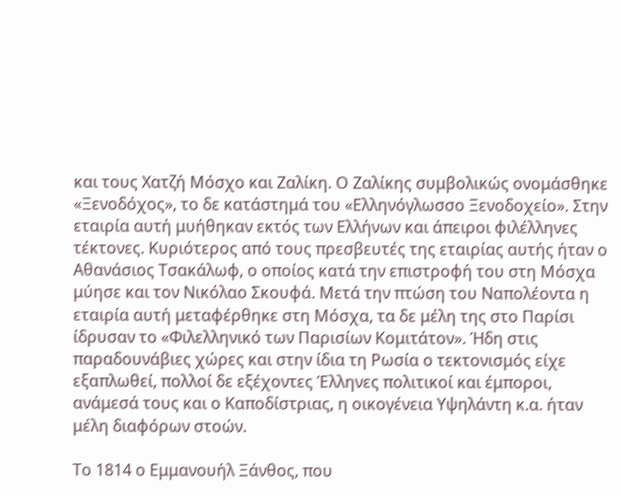και τους Χατζή Μόσχο και Ζαλίκη. Ο Ζαλίκης συμβολικώς ονομάσθηκε «Ξενοδόχος», το δε κατάστημά του «Ελληνόγλωσσο Ξενοδοχείο». Στην εταιρία αυτή μυήθηκαν εκτός των Ελλήνων και άπειροι φιλέλληνες τέκτονες. Κυριότερος από τους πρεσβευτές της εταιρίας αυτής ήταν ο Αθανάσιος Τσακάλωφ, ο οποίος κατά την επιστροφή του στη Μόσχα μύησε και τον Νικόλαο Σκουφά. Μετά την πτώση του Ναπολέοντα η εταιρία αυτή μεταφέρθηκε στη Μόσχα, τα δε μέλη της στο Παρίσι ίδρυσαν το «Φιλελληνικό των Παρισίων Κομιτάτον». Ήδη στις παραδουνάβιες χώρες και στην ίδια τη Ρωσία ο τεκτονισμός είχε εξαπλωθεί, πολλοί δε εξέχοντες Έλληνες πολιτικοί και έμποροι, ανάμεσά τους και ο Καποδίστριας, η οικογένεια Υψηλάντη κ.α. ήταν μέλη διαφόρων στοών.

Το 1814 ο Εμμανουήλ Ξάνθος, που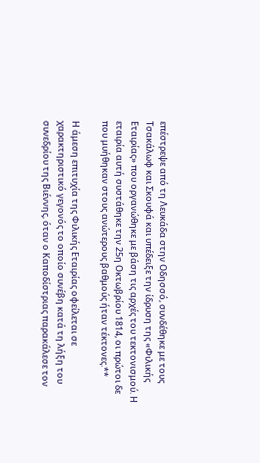επέστρεψε από τη Λευκάδα στην Οδησσό, συνδέθηκε με τους Τσακάλωφ και Σκουφά και υπέδειξε την ίδρυση της «Φιλικής Εταιρίας» που οργανώθηκε με βάση τις αρχές του τεκτονισμού. Η εταιρία αυτή συστάθηκε την 25η Οκτωβρίου 1814, οι πρώτοι δε που μυήθηκαν στους ανώτερους βαθμούς ήταν τέκτονες.**

Η άμεση επιτυχία της Φιλικής Εταιρίας οφείλεται σε χαρακτηριστικό γεγονός το οποίο συνέβη κατά τη λήξη του συνεδρίου της Βιέννης, όταν ο Καποδίστριας παρακάλεσε τον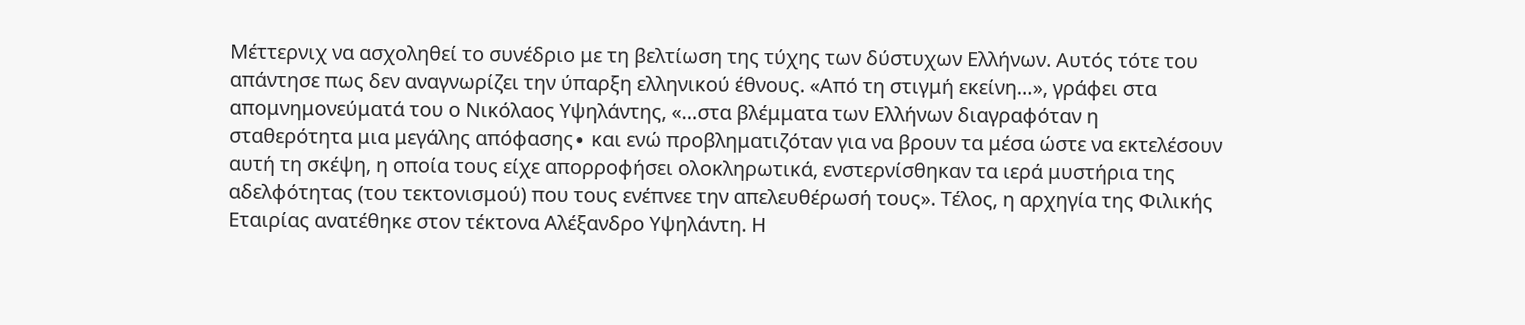Μέττερνιχ να ασχοληθεί το συνέδριο με τη βελτίωση της τύχης των δύστυχων Ελλήνων. Αυτός τότε του απάντησε πως δεν αναγνωρίζει την ύπαρξη ελληνικού έθνους. «Από τη στιγμή εκείνη…», γράφει στα απομνημονεύματά του ο Νικόλαος Υψηλάντης, «…στα βλέμματα των Ελλήνων διαγραφόταν η σταθερότητα μια μεγάλης απόφασης∙ και ενώ προβληματιζόταν για να βρουν τα μέσα ώστε να εκτελέσουν αυτή τη σκέψη, η οποία τους είχε απορροφήσει ολοκληρωτικά, ενστερνίσθηκαν τα ιερά μυστήρια της αδελφότητας (του τεκτονισμού) που τους ενέπνεε την απελευθέρωσή τους». Τέλος, η αρχηγία της Φιλικής Εταιρίας ανατέθηκε στον τέκτονα Αλέξανδρο Υψηλάντη. Η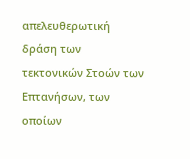απελευθερωτική δράση των τεκτονικών Στοών των Επτανήσων, των οποίων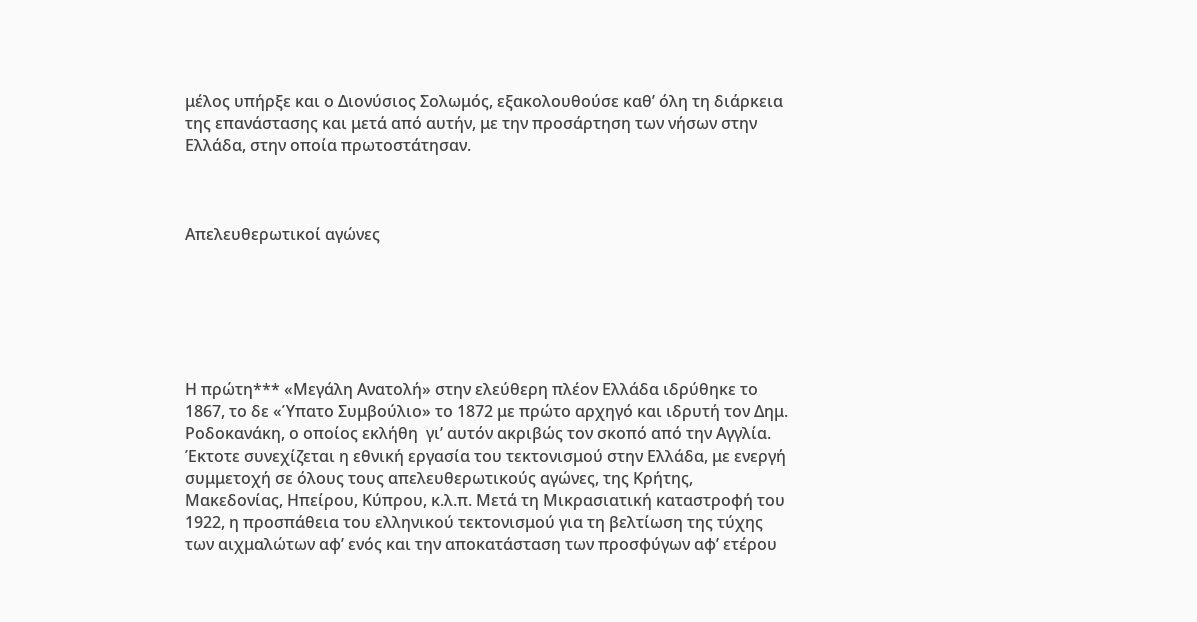μέλος υπήρξε και ο Διονύσιος Σολωμός, εξακολουθούσε καθ’ όλη τη διάρκεια της επανάστασης και μετά από αυτήν, με την προσάρτηση των νήσων στην Ελλάδα, στην οποία πρωτοστάτησαν.



Απελευθερωτικοί αγώνες






Η πρώτη*** «Μεγάλη Ανατολή» στην ελεύθερη πλέον Ελλάδα ιδρύθηκε το 1867, το δε «Ύπατο Συμβούλιο» το 1872 με πρώτο αρχηγό και ιδρυτή τον Δημ. Ροδοκανάκη, ο οποίος εκλήθη  γι’ αυτόν ακριβώς τον σκοπό από την Αγγλία. Έκτοτε συνεχίζεται η εθνική εργασία του τεκτονισμού στην Ελλάδα, με ενεργή συμμετοχή σε όλους τους απελευθερωτικούς αγώνες, της Κρήτης, Μακεδονίας, Ηπείρου, Κύπρου, κ.λ.π. Μετά τη Μικρασιατική καταστροφή του 1922, η προσπάθεια του ελληνικού τεκτονισμού για τη βελτίωση της τύχης των αιχμαλώτων αφ’ ενός και την αποκατάσταση των προσφύγων αφ’ ετέρου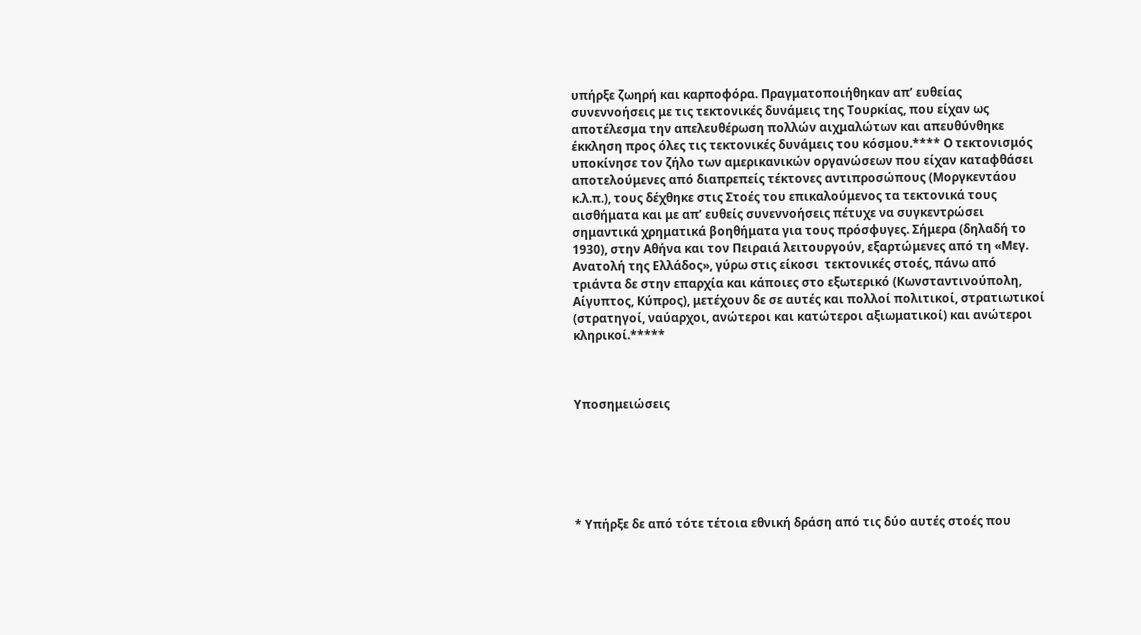υπήρξε ζωηρή και καρποφόρα. Πραγματοποιήθηκαν απ’ ευθείας συνεννοήσεις με τις τεκτονικές δυνάμεις της Τουρκίας, που είχαν ως αποτέλεσμα την απελευθέρωση πολλών αιχμαλώτων και απευθύνθηκε έκκληση προς όλες τις τεκτονικές δυνάμεις του κόσμου.**** Ο τεκτονισμός υποκίνησε τον ζήλο των αμερικανικών οργανώσεων που είχαν καταφθάσει αποτελούμενες από διαπρεπείς τέκτονες αντιπροσώπους (Μοργκεντάου κ.λ.π.), τους δέχθηκε στις Στοές του επικαλούμενος τα τεκτονικά τους αισθήματα και με απ’ ευθείς συνεννοήσεις πέτυχε να συγκεντρώσει σημαντικά χρηματικά βοηθήματα για τους πρόσφυγες. Σήμερα (δηλαδή το 1930), στην Αθήνα και τον Πειραιά λειτουργούν, εξαρτώμενες από τη «Μεγ. Ανατολή της Ελλάδος», γύρω στις είκοσι  τεκτονικές στοές, πάνω από τριάντα δε στην επαρχία και κάποιες στο εξωτερικό (Κωνσταντινούπολη, Αίγυπτος, Κύπρος), μετέχουν δε σε αυτές και πολλοί πολιτικοί, στρατιωτικοί (στρατηγοί, ναύαρχοι, ανώτεροι και κατώτεροι αξιωματικοί) και ανώτεροι κληρικοί.*****



Υποσημειώσεις






* Υπήρξε δε από τότε τέτοια εθνική δράση από τις δύο αυτές στοές που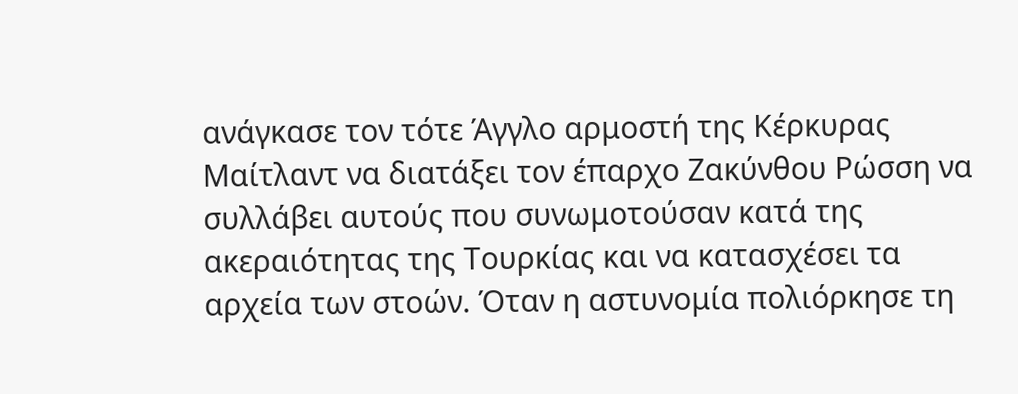ανάγκασε τον τότε Άγγλο αρμοστή της Κέρκυρας Μαίτλαντ να διατάξει τον έπαρχο Ζακύνθου Ρώσση να συλλάβει αυτούς που συνωμοτούσαν κατά της ακεραιότητας της Τουρκίας και να κατασχέσει τα αρχεία των στοών. Όταν η αστυνομία πολιόρκησε τη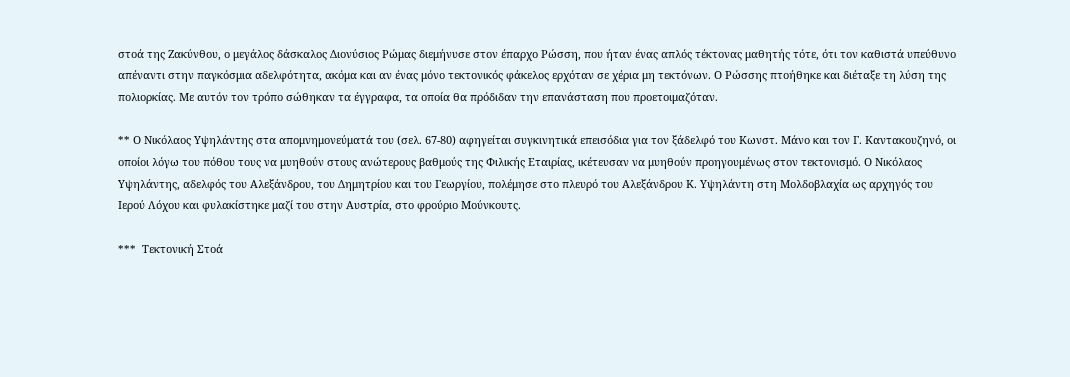στοά της Ζακύνθου, ο μεγάλος δάσκαλος Διονύσιος Ρώμας διεμήνυσε στον έπαρχο Ρώσση, που ήταν ένας απλός τέκτονας μαθητής τότε, ότι τον καθιστά υπεύθυνο απέναντι στην παγκόσμια αδελφότητα, ακόμα και αν ένας μόνο τεκτονικός φάκελος ερχόταν σε χέρια μη τεκτόνων. Ο Ρώσσης πτοήθηκε και διέταξε τη λύση της πολιορκίας. Με αυτόν τον τρόπο σώθηκαν τα έγγραφα, τα οποία θα πρόδιδαν την επανάσταση που προετοιμαζόταν.

** Ο Νικόλαος Υψηλάντης στα απομνημονεύματά του (σελ. 67-80) αφηγείται συγκινητικά επεισόδια για τον ξάδελφό του Κωνστ. Μάνο και τον Γ. Καντακουζηνό, οι οποίοι λόγω του πόθου τους να μυηθούν στους ανώτερους βαθμούς της Φιλικής Εταιρίας, ικέτευσαν να μυηθούν προηγουμένως στον τεκτονισμό. Ο Νικόλαος Υψηλάντης, αδελφός του Αλεξάνδρου, του Δημητρίου και του Γεωργίου, πολέμησε στο πλευρό του Αλεξάνδρου Κ. Υψηλάντη στη Μολδοβλαχία ως αρχηγός του Ιερού Λόχου και φυλακίστηκε μαζί του στην Αυστρία, στο φρούριο Μούνκουτς.

***  Τεκτονική Στοά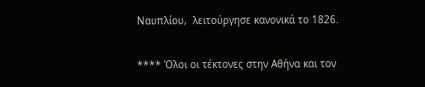Ναυπλίου,  λειτούργησε κανονικά το 1826.

**** Όλοι οι τέκτονες στην Αθήνα και τον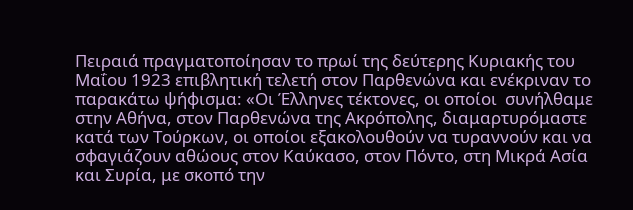Πειραιά πραγματοποίησαν το πρωί της δεύτερης Κυριακής του Μαΐου 1923 επιβλητική τελετή στον Παρθενώνα και ενέκριναν το παρακάτω ψήφισμα: «Οι Έλληνες τέκτονες, οι οποίοι  συνήλθαμε στην Αθήνα, στον Παρθενώνα της Ακρόπολης, διαμαρτυρόμαστε κατά των Τούρκων, οι οποίοι εξακολουθούν να τυραννούν και να σφαγιάζουν αθώους στον Καύκασο, στον Πόντο, στη Μικρά Ασία και Συρία, με σκοπό την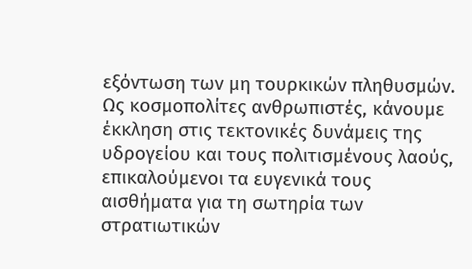εξόντωση των μη τουρκικών πληθυσμών. Ως κοσμοπολίτες ανθρωπιστές, κάνουμε έκκληση στις τεκτονικές δυνάμεις της υδρογείου και τους πολιτισμένους λαούς, επικαλούμενοι τα ευγενικά τους αισθήματα για τη σωτηρία των στρατιωτικών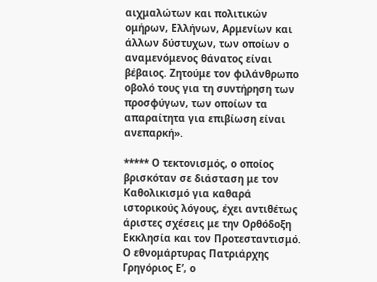αιχμαλώτων και πολιτικών ομήρων, Ελλήνων, Αρμενίων και άλλων δύστυχων, των οποίων ο αναμενόμενος θάνατος είναι βέβαιος. Ζητούμε τον φιλάνθρωπο οβολό τους για τη συντήρηση των προσφύγων, των οποίων τα απαραίτητα για επιβίωση είναι ανεπαρκή».

***** Ο τεκτονισμός, ο οποίος βρισκόταν σε διάσταση με τον Καθολικισμό για καθαρά ιστορικούς λόγους, έχει αντιθέτως άριστες σχέσεις με την Ορθόδοξη Εκκλησία και τον Προτεσταντισμό. Ο εθνομάρτυρας Πατριάρχης Γρηγόριος Ε’, ο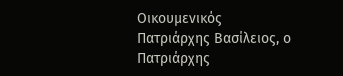Οικουμενικός Πατριάρχης Βασίλειος, ο Πατριάρχης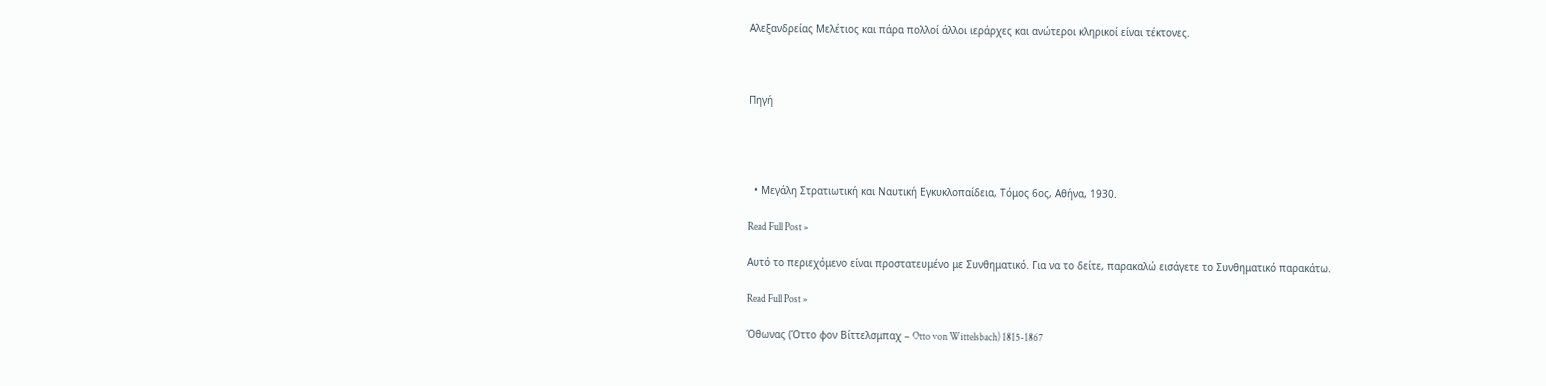Αλεξανδρείας Μελέτιος και πάρα πολλοί άλλοι ιεράρχες και ανώτεροι κληρικοί είναι τέκτονες.



Πηγή




  • Μεγάλη Στρατιωτική και Ναυτική Εγκυκλοπαίδεια, Τόμος 6ος, Αθήνα, 1930.

Read Full Post »

Αυτό το περιεχόμενο είναι προστατευμένο με Συνθηματικό. Για να το δείτε, παρακαλώ εισάγετε το Συνθηματικό παρακάτω.

Read Full Post »

Όθωνας (Όττο φον Βίττελσμπαχ – Otto von Wittelsbach) 1815-1867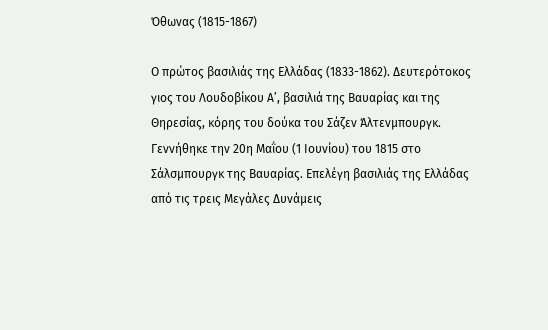Όθωνας (1815-1867)

Ο πρώτος βασιλιάς της Ελλάδας (1833-1862). Δευτερότοκος γιος του Λουδοβίκου Α’, βασιλιά της Βαυαρίας και της Θηρεσίας, κόρης του δούκα του Σάζεν Άλτενμπουργκ. Γεννήθηκε την 20η Μαΐου (1 Ιουνίου) του 1815 στο Σάλσμπουργκ της Βαυαρίας. Επελέγη βασιλιάς της Ελλάδας από τις τρεις Μεγάλες Δυνάμεις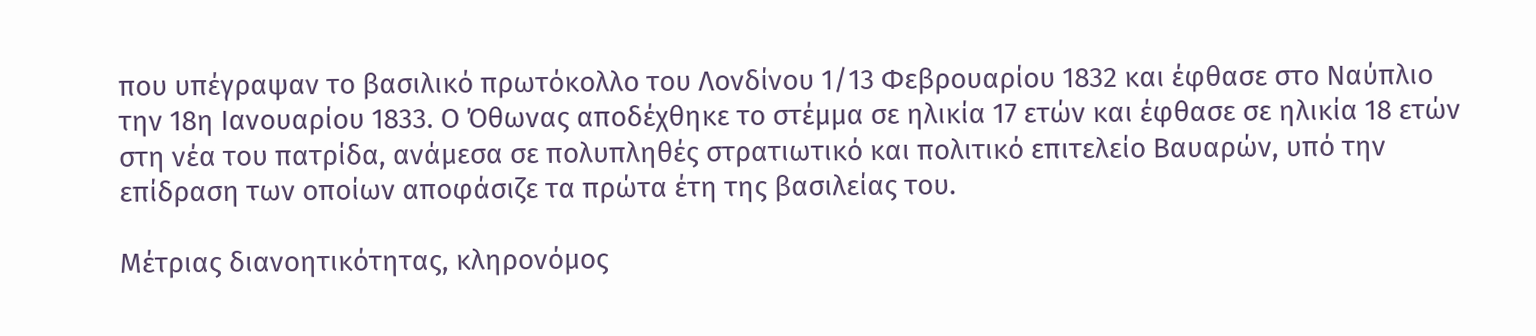που υπέγραψαν το βασιλικό πρωτόκολλο του Λονδίνου 1/13 Φεβρουαρίου 1832 και έφθασε στο Ναύπλιο την 18η Ιανουαρίου 1833. Ο Όθωνας αποδέχθηκε το στέμμα σε ηλικία 17 ετών και έφθασε σε ηλικία 18 ετών στη νέα του πατρίδα, ανάμεσα σε πολυπληθές στρατιωτικό και πολιτικό επιτελείο Βαυαρών, υπό την επίδραση των οποίων αποφάσιζε τα πρώτα έτη της βασιλείας του.

Μέτριας διανοητικότητας, κληρονόμος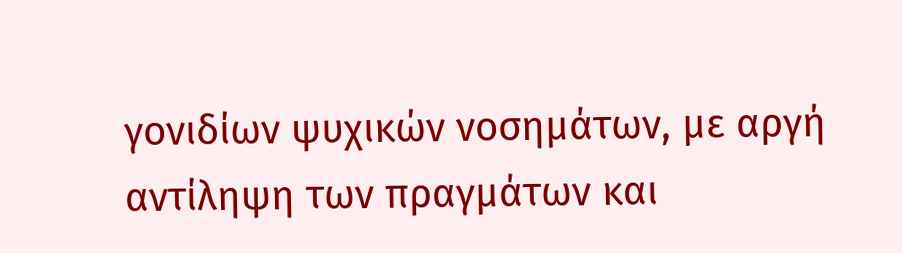γονιδίων ψυχικών νοσημάτων, με αργή αντίληψη των πραγμάτων και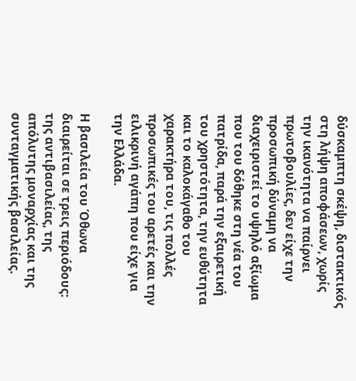δύσκαμπτη σκέψη, διστακτικός στη λήψη αποφάσεων, χωρίς την ικανότητα να παίρνει πρωτοβουλίες, δεν είχε την προσωπική δύναμη να διαχειριστεί το υψηλό αξίωμα που του δόθηκε στη νέα του πατρίδα, παρά την εξαιρετική του χρηστότητα, την ευθύτητα και το καλοκάγαθο του χαρακτήρα του, τις πολλές προσωπικές του αρετές και την ειλικρινή αγάπη που είχε για την Ελλάδα.

Η βασιλεία του Όθωνα διαιρείται σε τρεις περιόδους: της αντιβασιλείας, της απόλυτης μοναρχίας και της συνταγματικής βασιλείας.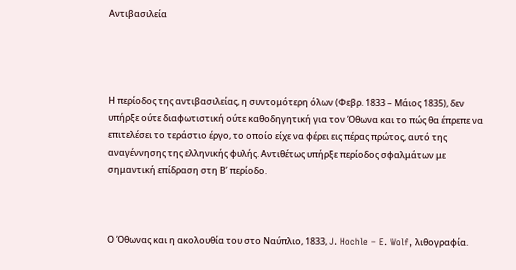Αντιβασιλεία




Η περίοδος της αντιβασιλείας, η συντομότερη όλων (Φεβρ. 1833 – Μάιος 1835), δεν υπήρξε ούτε διαφωτιστική ούτε καθοδηγητική για τον Όθωνα και το πώς θα έπρεπε να επιτελέσει το τεράστιο έργο, το οποίο είχε να φέρει εις πέρας πρώτος, αυτό της αναγέννησης της ελληνικής φυλής. Αντιθέτως υπήρξε περίοδος σφαλμάτων με σημαντική επίδραση στη Β’ περίοδο.



Ο Όθωνας και η ακολουθία του στο Ναύπλιο, 1833, J. Hochle – E. Wolf, λιθογραφία.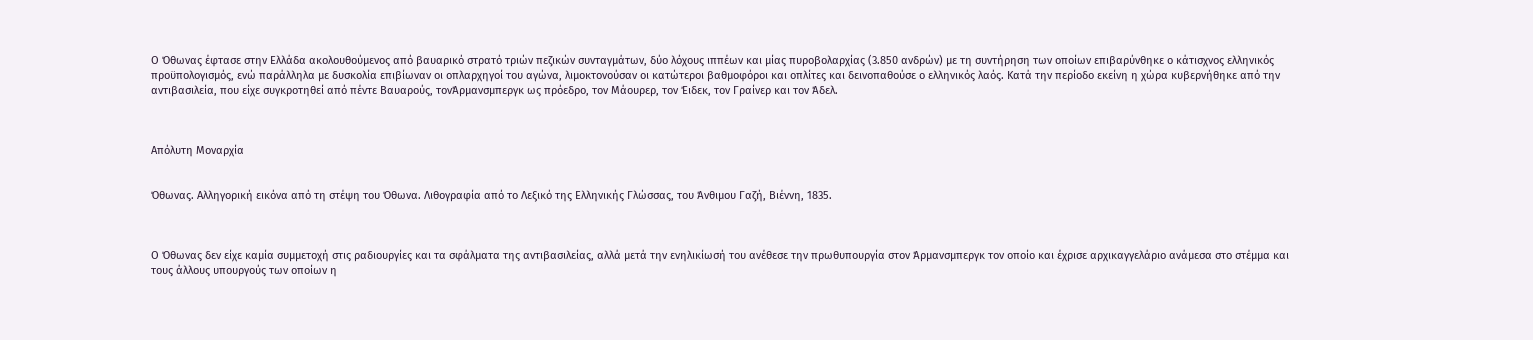Ο Όθωνας έφτασε στην Ελλάδα ακολουθούμενος από βαυαρικό στρατό τριών πεζικών συνταγμάτων, δύο λόχους ιππέων και μίας πυροβολαρχίας (3.850 ανδρών) με τη συντήρηση των οποίων επιβαρύνθηκε ο κάτισχνος ελληνικός προϋπολογισμός, ενώ παράλληλα με δυσκολία επιβίωναν οι οπλαρχηγοί του αγώνα, λιμοκτονούσαν οι κατώτεροι βαθμοφόροι και οπλίτες και δεινοπαθούσε ο ελληνικός λαός. Κατά την περίοδο εκείνη η χώρα κυβερνήθηκε από την αντιβασιλεία, που είχε συγκροτηθεί από πέντε Βαυαρούς, τονΆρμανσμπεργκ ως πρόεδρο, τον Μάουρερ, τον Έιδεκ, τον Γραίνερ και τον Άδελ.



Απόλυτη Μοναρχία


Όθωνας. Αλληγορική εικόνα από τη στέψη του Όθωνα. Λιθογραφία από το Λεξικό της Ελληνικής Γλώσσας, του Άνθιμου Γαζή, Βιέννη, 1835.



Ο Όθωνας δεν είχε καμία συμμετοχή στις ραδιουργίες και τα σφάλματα της αντιβασιλείας, αλλά μετά την ενηλικίωσή του ανέθεσε την πρωθυπουργία στον Άρμανσμπεργκ τον οποίο και έχρισε αρχικαγγελάριο ανάμεσα στο στέμμα και τους άλλους υπουργούς των οποίων η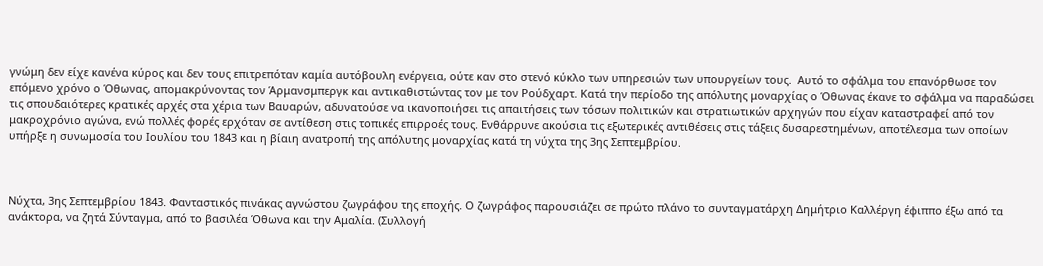γνώμη δεν είχε κανένα κύρος και δεν τους επιτρεπόταν καμία αυτόβουλη ενέργεια, ούτε καν στο στενό κύκλο των υπηρεσιών των υπουργείων τους.  Αυτό το σφάλμα του επανόρθωσε τον επόμενο χρόνο ο Όθωνας, απομακρύνοντας τον Άρμανσμπεργκ και αντικαθιστώντας τον με τον Ρούδχαρτ. Κατά την περίοδο της απόλυτης μοναρχίας ο Όθωνας έκανε το σφάλμα να παραδώσει τις σπουδαιότερες κρατικές αρχές στα χέρια των Βαυαρών, αδυνατούσε να ικανοποιήσει τις απαιτήσεις των τόσων πολιτικών και στρατιωτικών αρχηγών που είχαν καταστραφεί από τον μακροχρόνιο αγώνα, ενώ πολλές φορές ερχόταν σε αντίθεση στις τοπικές επιρροές τους. Ενθάρρυνε ακούσια τις εξωτερικές αντιθέσεις στις τάξεις δυσαρεστημένων, αποτέλεσμα των οποίων υπήρξε η συνωμοσία του Ιουλίου του 1843 και η βίαιη ανατροπή της απόλυτης μοναρχίας κατά τη νύχτα της 3ης Σεπτεμβρίου.



Νύχτα, 3ης Σεπτεμβρίου 1843. Φανταστικός πινάκας αγνώστου ζωγράφου της εποχής. Ο ζωγράφος παρουσιάζει σε πρώτο πλάνο το συνταγματάρχη Δημήτριο Καλλέργη έφιππο έξω από τα ανάκτορα, να ζητά Σύνταγμα, από το βασιλέα Όθωνα και την Αμαλία. (Συλλογή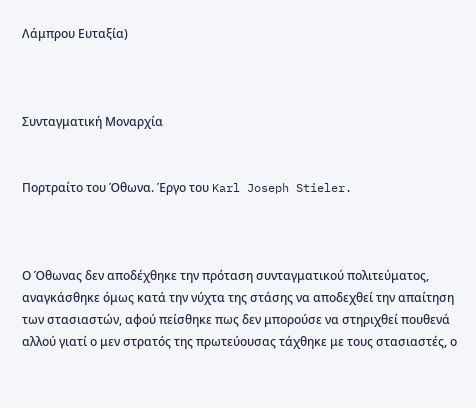Λάμπρου Ευταξία)



Συνταγματική Μοναρχία


Πορτραίτο του Όθωνα. Έργο του Karl Joseph Stieler.



Ο Όθωνας δεν αποδέχθηκε την πρόταση συνταγματικού πολιτεύματος, αναγκάσθηκε όμως κατά την νύχτα της στάσης να αποδεχθεί την απαίτηση των στασιαστών, αφού πείσθηκε πως δεν μπορούσε να στηριχθεί πουθενά αλλού γιατί ο μεν στρατός της πρωτεύουσας τάχθηκε με τους στασιαστές, ο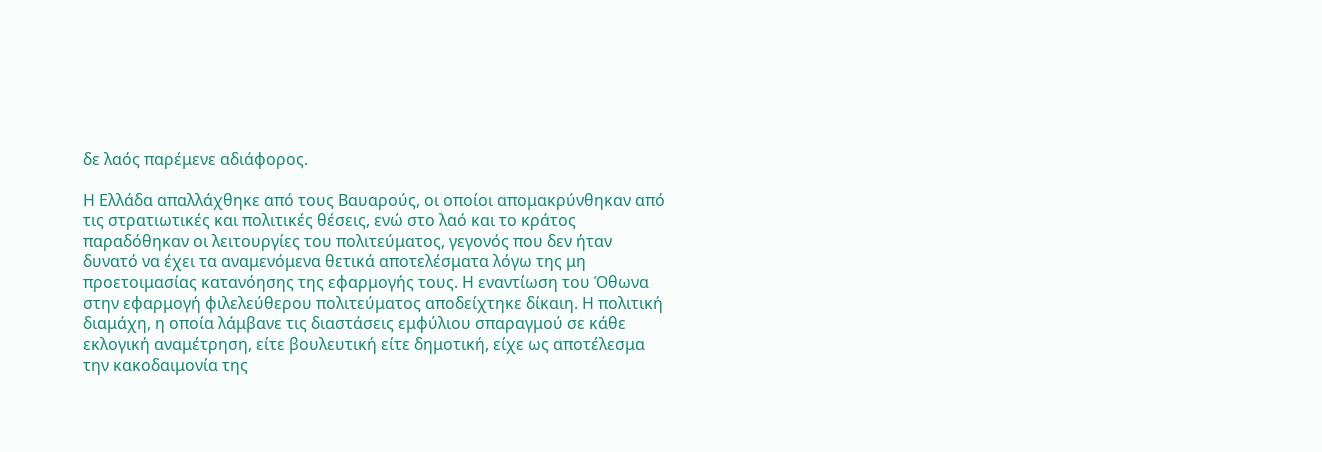δε λαός παρέμενε αδιάφορος.

Η Ελλάδα απαλλάχθηκε από τους Βαυαρούς, οι οποίοι απομακρύνθηκαν από τις στρατιωτικές και πολιτικές θέσεις, ενώ στο λαό και το κράτος παραδόθηκαν οι λειτουργίες του πολιτεύματος, γεγονός που δεν ήταν δυνατό να έχει τα αναμενόμενα θετικά αποτελέσματα λόγω της μη προετοιμασίας κατανόησης της εφαρμογής τους. Η εναντίωση του Όθωνα στην εφαρμογή φιλελεύθερου πολιτεύματος αποδείχτηκε δίκαιη. Η πολιτική διαμάχη, η οποία λάμβανε τις διαστάσεις εμφύλιου σπαραγμού σε κάθε εκλογική αναμέτρηση, είτε βουλευτική είτε δημοτική, είχε ως αποτέλεσμα την κακοδαιμονία της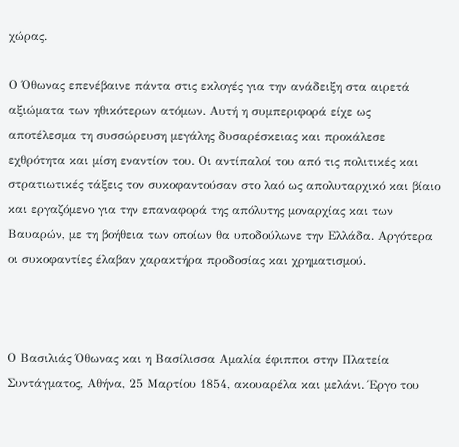χώρας.

Ο Όθωνας επενέβαινε πάντα στις εκλογές για την ανάδειξη στα αιρετά αξιώματα των ηθικότερων ατόμων. Αυτή η συμπεριφορά είχε ως αποτέλεσμα τη συσσώρευση μεγάλης δυσαρέσκειας και προκάλεσε εχθρότητα και μίση εναντίον του. Οι αντίπαλοί του από τις πολιτικές και στρατιωτικές τάξεις τον συκοφαντούσαν στο λαό ως απολυταρχικό και βίαιο και εργαζόμενο για την επαναφορά της απόλυτης μοναρχίας και των Βαυαρών, με τη βοήθεια των οποίων θα υποδούλωνε την Ελλάδα. Αργότερα οι συκοφαντίες έλαβαν χαρακτήρα προδοσίας και χρηματισμού.



Ο Βασιλιάς Όθωνας και η Βασίλισσα Αμαλία έφιπποι στην Πλατεία Συντάγματος, Αθήνα, 25 Μαρτίου 1854, ακουαρέλα και μελάνι. Έργο του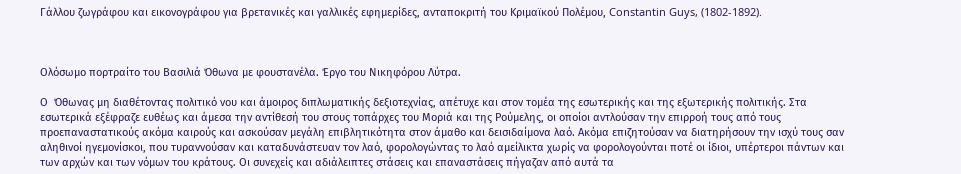Γάλλου ζωγράφου και εικονογράφου για βρετανικές και γαλλικές εφημερίδες, ανταποκριτή του Κριμαϊκού Πολέμου, Constantin Guys, (1802-1892).



Ολόσωμο πορτραίτο του Βασιλιά Όθωνα με φουστανέλα. Έργο του Νικηφόρου Λύτρα.

Ο  Όθωνας μη διαθέτοντας πολιτικό νου και άμοιρος διπλωματικής δεξιοτεχνίας, απέτυχε και στον τομέα της εσωτερικής και της εξωτερικής πολιτικής. Στα εσωτερικά εξέφραζε ευθέως και άμεσα την αντίθεσή του στους τοπάρχες του Μοριά και της Ρούμελης, οι οποίοι αντλούσαν την επιρροή τους από τους προεπαναστατικούς ακόμα καιρούς και ασκούσαν μεγάλη επιβλητικότητα στον άμαθο και δεισιδαίμονα λαό. Ακόμα επιζητούσαν να διατηρήσουν την ισχύ τους σαν αληθινοί ηγεμονίσκοι, που τυραννούσαν και καταδυνάστευαν τον λαό, φορολογώντας το λαό αμείλικτα χωρίς να φορολογούνται ποτέ οι ίδιοι, υπέρτεροι πάντων και των αρχών και των νόμων του κράτους. Οι συνεχείς και αδιάλειπτες στάσεις και επαναστάσεις πήγαζαν από αυτά τα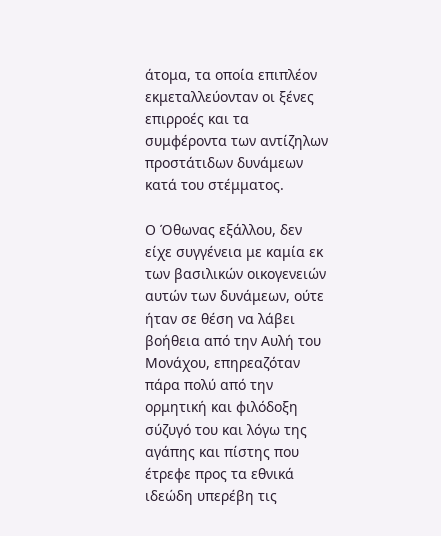άτομα, τα οποία επιπλέον εκμεταλλεύονταν οι ξένες επιρροές και τα συμφέροντα των αντίζηλων προστάτιδων δυνάμεων κατά του στέμματος.

Ο Όθωνας εξάλλου, δεν είχε συγγένεια με καμία εκ των βασιλικών οικογενειών αυτών των δυνάμεων, ούτε ήταν σε θέση να λάβει βοήθεια από την Αυλή του Μονάχου, επηρεαζόταν πάρα πολύ από την ορμητική και φιλόδοξη σύζυγό του και λόγω της αγάπης και πίστης που έτρεφε προς τα εθνικά ιδεώδη υπερέβη τις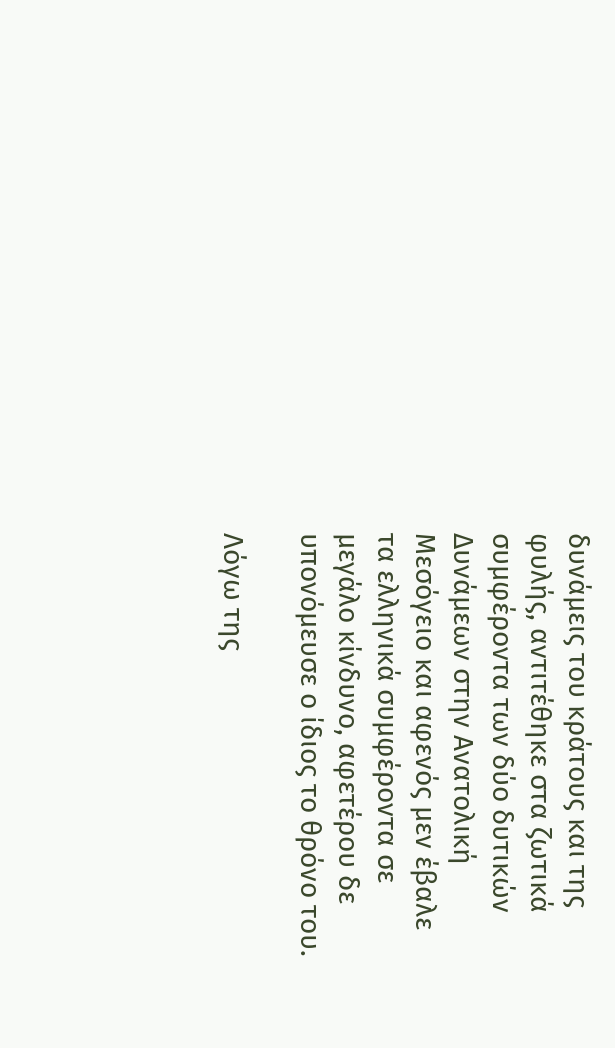δυνάμεις του κράτους και της φυλής, αντιτέθηκε στα ζωτικά συμφέροντα των δύο δυτικών Δυνάμεων στην Ανατολική Μεσόγειο και αφενός μεν έβαλε τα ελληνικά συμφέροντα σε μεγάλο κίνδυνο, αφετέρου δε υπονόμευσε ο ίδιος το θρόνο του.

Λόγω της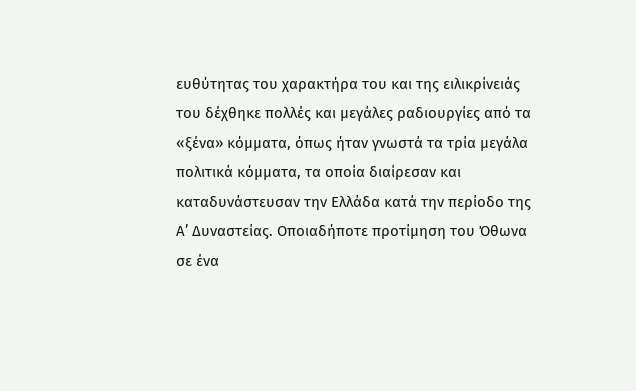ευθύτητας του χαρακτήρα του και της ειλικρίνειάς του δέχθηκε πολλές και μεγάλες ραδιουργίες από τα «ξένα» κόμματα, όπως ήταν γνωστά τα τρία μεγάλα πολιτικά κόμματα, τα οποία διαίρεσαν και καταδυνάστευσαν την Ελλάδα κατά την περίοδο της Α’ Δυναστείας. Οποιαδήποτε προτίμηση του Όθωνα σε ένα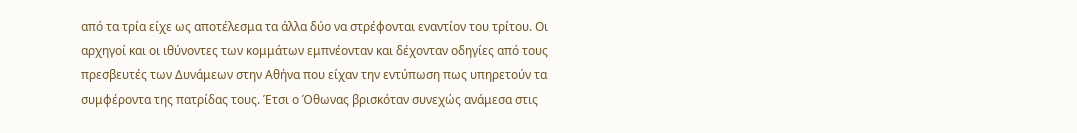από τα τρία είχε ως αποτέλεσμα τα άλλα δύο να στρέφονται εναντίον του τρίτου. Οι αρχηγοί και οι ιθύνοντες των κομμάτων εμπνέονταν και δέχονταν οδηγίες από τους πρεσβευτές των Δυνάμεων στην Αθήνα που είχαν την εντύπωση πως υπηρετούν τα συμφέροντα της πατρίδας τους. Έτσι ο Όθωνας βρισκόταν συνεχώς ανάμεσα στις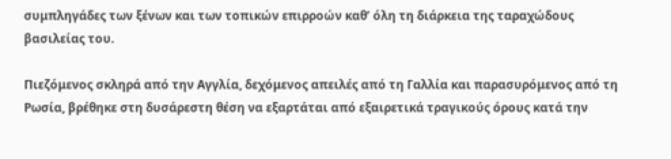συμπληγάδες των ξένων και των τοπικών επιρροών καθ’ όλη τη διάρκεια της ταραχώδους βασιλείας του.

Πιεζόμενος σκληρά από την Αγγλία, δεχόμενος απειλές από τη Γαλλία και παρασυρόμενος από τη Ρωσία, βρέθηκε στη δυσάρεστη θέση να εξαρτάται από εξαιρετικά τραγικούς όρους κατά την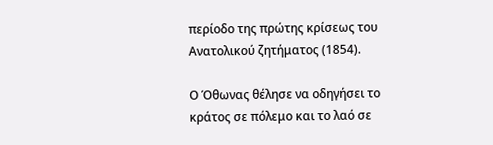περίοδο της πρώτης κρίσεως του Ανατολικού ζητήματος (1854).

Ο Όθωνας θέλησε να οδηγήσει το κράτος σε πόλεμο και το λαό σε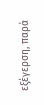εξέγερση, παρά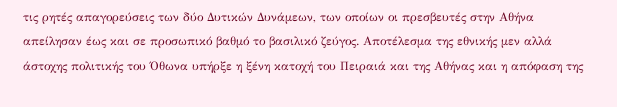τις ρητές απαγορεύσεις των δύο Δυτικών Δυνάμεων, των οποίων οι πρεσβευτές στην Αθήνα απείλησαν έως και σε προσωπικό βαθμό το βασιλικό ζεύγος. Αποτέλεσμα της εθνικής μεν αλλά άστοχης πολιτικής του Όθωνα υπήρξε η ξένη κατοχή του Πειραιά και της Αθήνας και η απόφαση της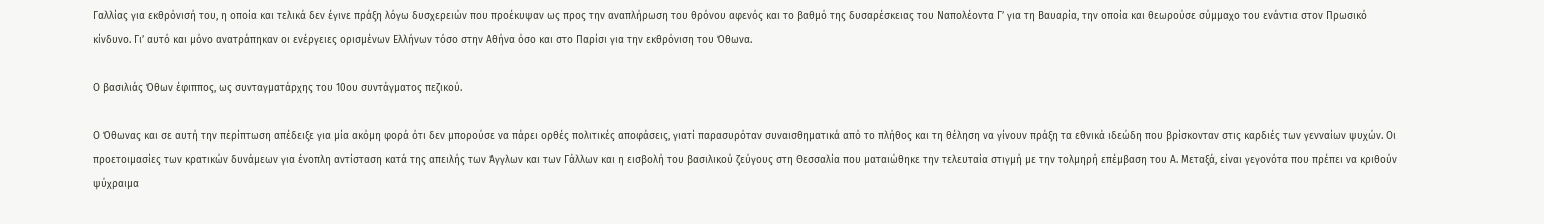Γαλλίας για εκθρόνισή του, η οποία και τελικά δεν έγινε πράξη λόγω δυσχερειών που προέκυψαν ως προς την αναπλήρωση του θρόνου αφενός και το βαθμό της δυσαρέσκειας του Ναπολέοντα Γ’ για τη Βαυαρία, την οποία και θεωρούσε σύμμαχο του ενάντια στον Πρωσικό κίνδυνο. Γι’ αυτό και μόνο ανατράπηκαν οι ενέργειες ορισμένων Ελλήνων τόσο στην Αθήνα όσο και στο Παρίσι για την εκθρόνιση του Όθωνα.

Ο βασιλιάς Όθων έφιππος, ως συνταγματάρχης του 10ου συντάγματος πεζικού.

Ο Όθωνας και σε αυτή την περίπτωση απέδειξε για μία ακόμη φορά ότι δεν μπορούσε να πάρει ορθές πολιτικές αποφάσεις, γιατί παρασυρόταν συναισθηματικά από το πλήθος και τη θέληση να γίνουν πράξη τα εθνικά ιδεώδη που βρίσκονταν στις καρδιές των γενναίων ψυχών. Οι προετοιμασίες των κρατικών δυνάμεων για ένοπλη αντίσταση κατά της απειλής των Άγγλων και των Γάλλων και η εισβολή του βασιλικού ζεύγους στη Θεσσαλία που ματαιώθηκε την τελευταία στιγμή με την τολμηρή επέμβαση του Α. Μεταξά, είναι γεγονότα που πρέπει να κριθούν ψύχραιμα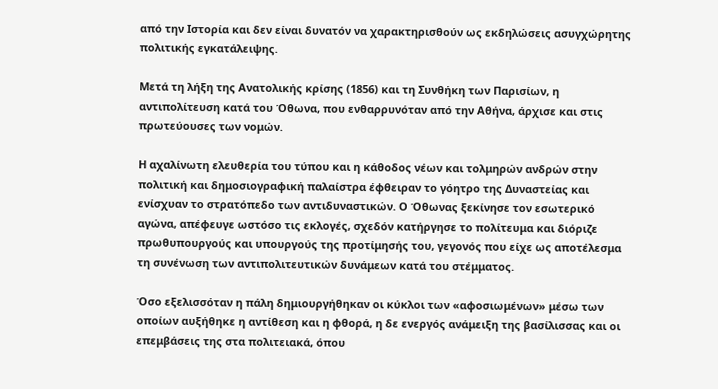από την Ιστορία και δεν είναι δυνατόν να χαρακτηρισθούν ως εκδηλώσεις ασυγχώρητης πολιτικής εγκατάλειψης.

Μετά τη λήξη της Ανατολικής κρίσης (1856) και τη Συνθήκη των Παρισίων, η αντιπολίτευση κατά του Όθωνα, που ενθαρρυνόταν από την Αθήνα, άρχισε και στις πρωτεύουσες των νομών.

Η αχαλίνωτη ελευθερία του τύπου και η κάθοδος νέων και τολμηρών ανδρών στην πολιτική και δημοσιογραφική παλαίστρα έφθειραν το γόητρο της Δυναστείας και ενίσχυαν το στρατόπεδο των αντιδυναστικών. Ο Όθωνας ξεκίνησε τον εσωτερικό αγώνα, απέφευγε ωστόσο τις εκλογές, σχεδόν κατήργησε το πολίτευμα και διόριζε πρωθυπουργούς και υπουργούς της προτίμησής του, γεγονός που είχε ως αποτέλεσμα τη συνένωση των αντιπολιτευτικών δυνάμεων κατά του στέμματος.

Όσο εξελισσόταν η πάλη δημιουργήθηκαν οι κύκλοι των «αφοσιωμένων» μέσω των οποίων αυξήθηκε η αντίθεση και η φθορά, η δε ενεργός ανάμειξη της βασίλισσας και οι επεμβάσεις της στα πολιτειακά, όπου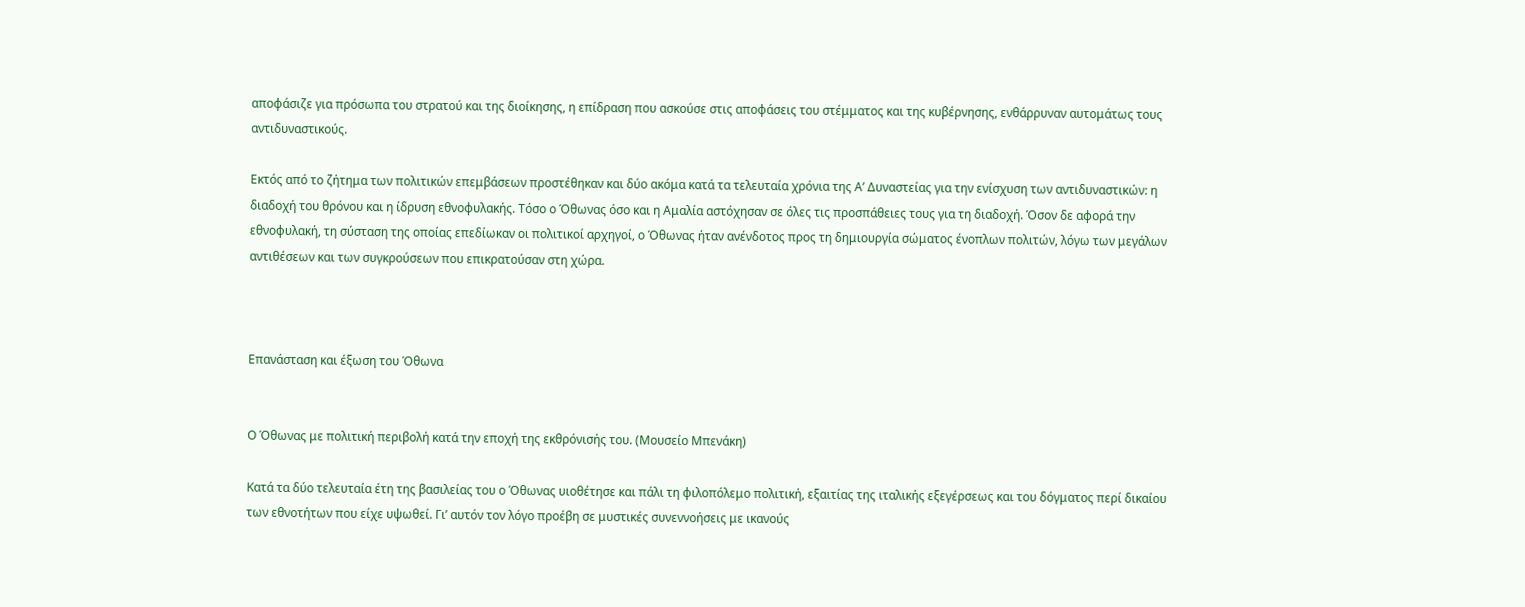αποφάσιζε για πρόσωπα του στρατού και της διοίκησης, η επίδραση που ασκούσε στις αποφάσεις του στέμματος και της κυβέρνησης, ενθάρρυναν αυτομάτως τους αντιδυναστικούς.

Εκτός από το ζήτημα των πολιτικών επεμβάσεων προστέθηκαν και δύο ακόμα κατά τα τελευταία χρόνια της Α’ Δυναστείας για την ενίσχυση των αντιδυναστικών: η διαδοχή του θρόνου και η ίδρυση εθνοφυλακής. Τόσο ο Όθωνας όσο και η Αμαλία αστόχησαν σε όλες τις προσπάθειες τους για τη διαδοχή. Όσον δε αφορά την εθνοφυλακή, τη σύσταση της οποίας επεδίωκαν οι πολιτικοί αρχηγοί, ο Όθωνας ήταν ανένδοτος προς τη δημιουργία σώματος ένοπλων πολιτών, λόγω των μεγάλων αντιθέσεων και των συγκρούσεων που επικρατούσαν στη χώρα.



Επανάσταση και έξωση του Όθωνα


Ο Όθωνας με πολιτική περιβολή κατά την εποχή της εκθρόνισής του. (Μουσείο Μπενάκη)

Κατά τα δύο τελευταία έτη της βασιλείας του ο Όθωνας υιοθέτησε και πάλι τη φιλοπόλεμο πολιτική, εξαιτίας της ιταλικής εξεγέρσεως και του δόγματος περί δικαίου των εθνοτήτων που είχε υψωθεί. Γι’ αυτόν τον λόγο προέβη σε μυστικές συνεννοήσεις με ικανούς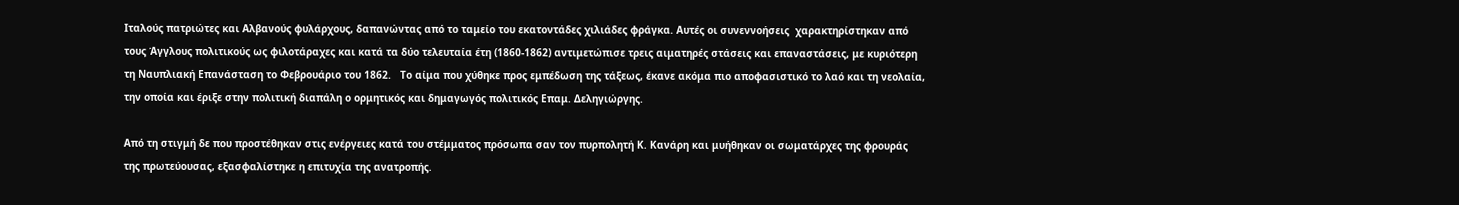Ιταλούς πατριώτες και Αλβανούς φυλάρχους, δαπανώντας από το ταμείο του εκατοντάδες χιλιάδες φράγκα. Αυτές οι συνεννοήσεις  χαρακτηρίστηκαν από τους Άγγλους πολιτικούς ως φιλοτάραχες και κατά τα δύο τελευταία έτη (1860-1862) αντιμετώπισε τρεις αιματηρές στάσεις και επαναστάσεις, με κυριότερη τη Ναυπλιακή Επανάσταση το Φεβρουάριο του 1862.   Το αίμα που χύθηκε προς εμπέδωση της τάξεως, έκανε ακόμα πιο αποφασιστικό το λαό και τη νεολαία, την οποία και έριξε στην πολιτική διαπάλη ο ορμητικός και δημαγωγός πολιτικός Επαμ. Δεληγιώργης.

Από τη στιγμή δε που προστέθηκαν στις ενέργειες κατά του στέμματος πρόσωπα σαν τον πυρπολητή Κ. Κανάρη και μυήθηκαν οι σωματάρχες της φρουράς της πρωτεύουσας, εξασφαλίστηκε η επιτυχία της ανατροπής.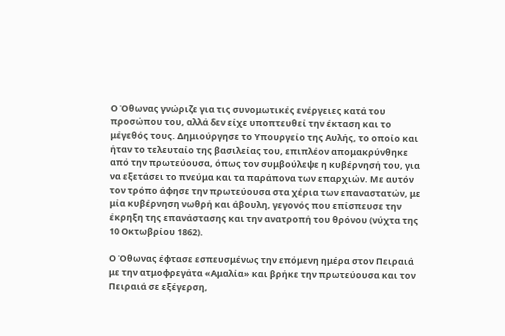Ο Όθωνας γνώριζε για τις συνομωτικές ενέργειες κατά του προσώπου του, αλλά δεν είχε υποπτευθεί την έκταση και το μέγεθός τους. Δημιούργησε το Υπουργείο της Αυλής, το οποίο και ήταν το τελευταίο της βασιλείας του, επιπλέον απομακρύνθηκε από την πρωτεύουσα, όπως τον συμβούλεψε η κυβέρνησή του, για να εξετάσει το πνεύμα και τα παράπονα των επαρχιών. Με αυτόν τον τρόπο άφησε την πρωτεύουσα στα χέρια των επαναστατών, με μία κυβέρνηση νωθρή και άβουλη, γεγονός που επίσπευσε την έκρηξη της επανάστασης και την ανατροπή του θρόνου (νύχτα της 10 Οκτωβρίου 1862).

Ο Όθωνας έφτασε εσπευσμένως την επόμενη ημέρα στον Πειραιά με την ατμοφρεγάτα «Αμαλία» και βρήκε την πρωτεύουσα και τον Πειραιά σε εξέγερση,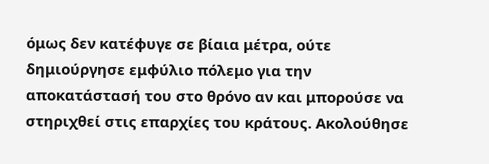όμως δεν κατέφυγε σε βίαια μέτρα, ούτε δημιούργησε εμφύλιο πόλεμο για την αποκατάστασή του στο θρόνο αν και μπορούσε να στηριχθεί στις επαρχίες του κράτους. Ακολούθησε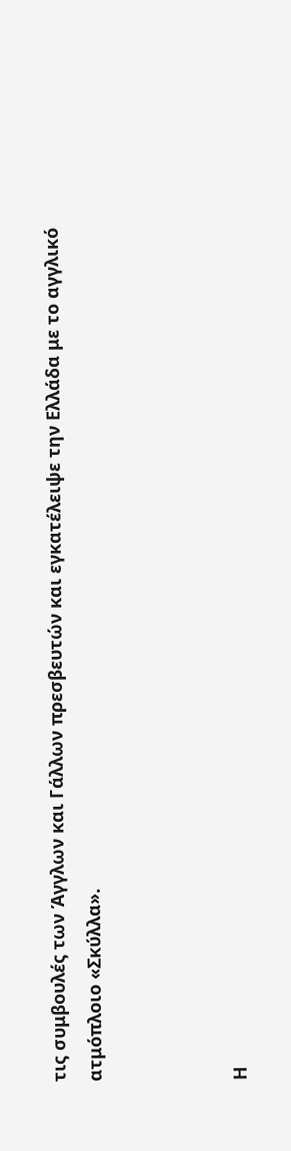τις συμβουλές των Άγγλων και Γάλλων πρεσβευτών και εγκατέλειψε την Ελλάδα με το αγγλικό ατμόπλοιο «Σκύλλα».



Η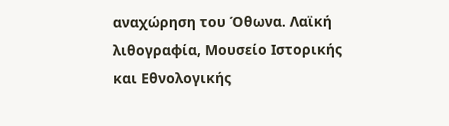αναχώρηση του Όθωνα. Λαϊκή λιθογραφία, Μουσείο Ιστορικής και Εθνολογικής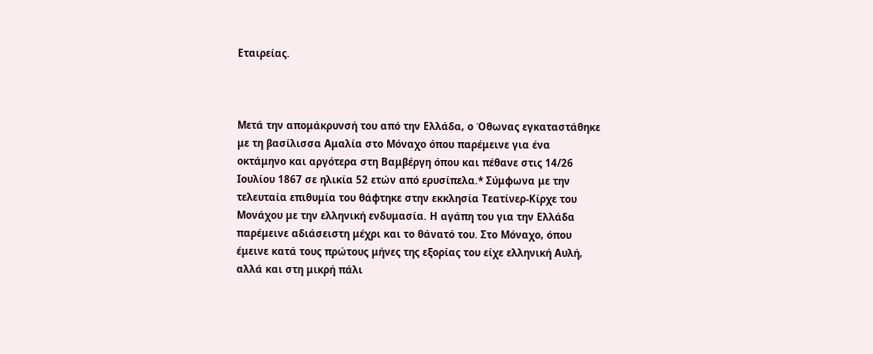Εταιρείας.



Μετά την απομάκρυνσή του από την Ελλάδα, ο Όθωνας εγκαταστάθηκε με τη βασίλισσα Αμαλία στο Μόναχο όπου παρέμεινε για ένα οκτάμηνο και αργότερα στη Βαμβέργη όπου και πέθανε στις 14/26 Ιουλίου 1867 σε ηλικία 52 ετών από ερυσίπελα.* Σύμφωνα με την τελευταία επιθυμία του θάφτηκε στην εκκλησία Τεατίνερ-Κίρχε του Μονάχου με την ελληνική ενδυμασία. Η αγάπη του για την Ελλάδα παρέμεινε αδιάσειστη μέχρι και το θάνατό του. Στο Μόναχο, όπου έμεινε κατά τους πρώτους μήνες της εξορίας του είχε ελληνική Αυλή, αλλά και στη μικρή πάλι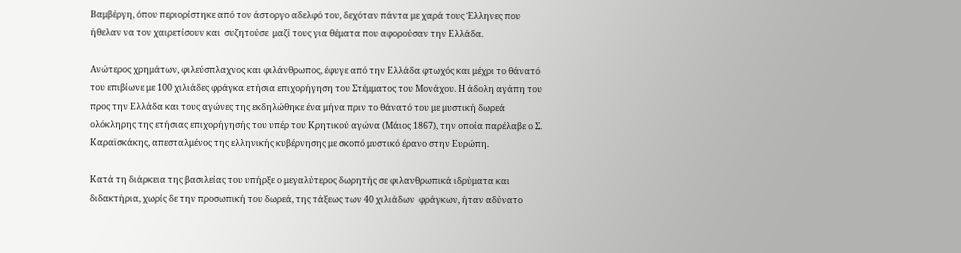Βαμβέργη, όπου περιορίστηκε από τον άστοργο αδελφό του, δεχόταν πάντα με χαρά τους Έλληνες που ήθελαν να τον χαιρετίσουν και  συζητούσε  μαζί τους για θέματα που αφορούσαν την Ελλάδα.

Ανώτερος χρημάτων, φιλεύσπλαχνος και φιλάνθρωπος, έφυγε από την Ελλάδα φτωχός και μέχρι το θάνατό του επιβίωνε με 100 χιλιάδες φράγκα ετήσια επιχορήγηση του Στέμματος του Μονάχου. Η άδολη αγάπη του προς την Ελλάδα και τους αγώνες της εκδηλώθηκε ένα μήνα πριν το θάνατό του με μυστική δωρεά ολόκληρης της ετήσιας επιχορήγησής του υπέρ του Κρητικού αγώνα (Μάιος 1867), την οποία παρέλαβε ο Σ. Καραϊσκάκης, απεσταλμένος της ελληνικής κυβέρνησης με σκοπό μυστικό έρανο στην Ευρώπη.

Κατά τη διάρκεια της βασιλείας του υπήρξε ο μεγαλύτερος δωρητής σε φιλανθρωπικά ιδρύματα και διδακτήρια, χωρίς δε την προσωπική του δωρεά, της τάξεως των 40 χιλιάδων  φράγκων, ήταν αδύνατο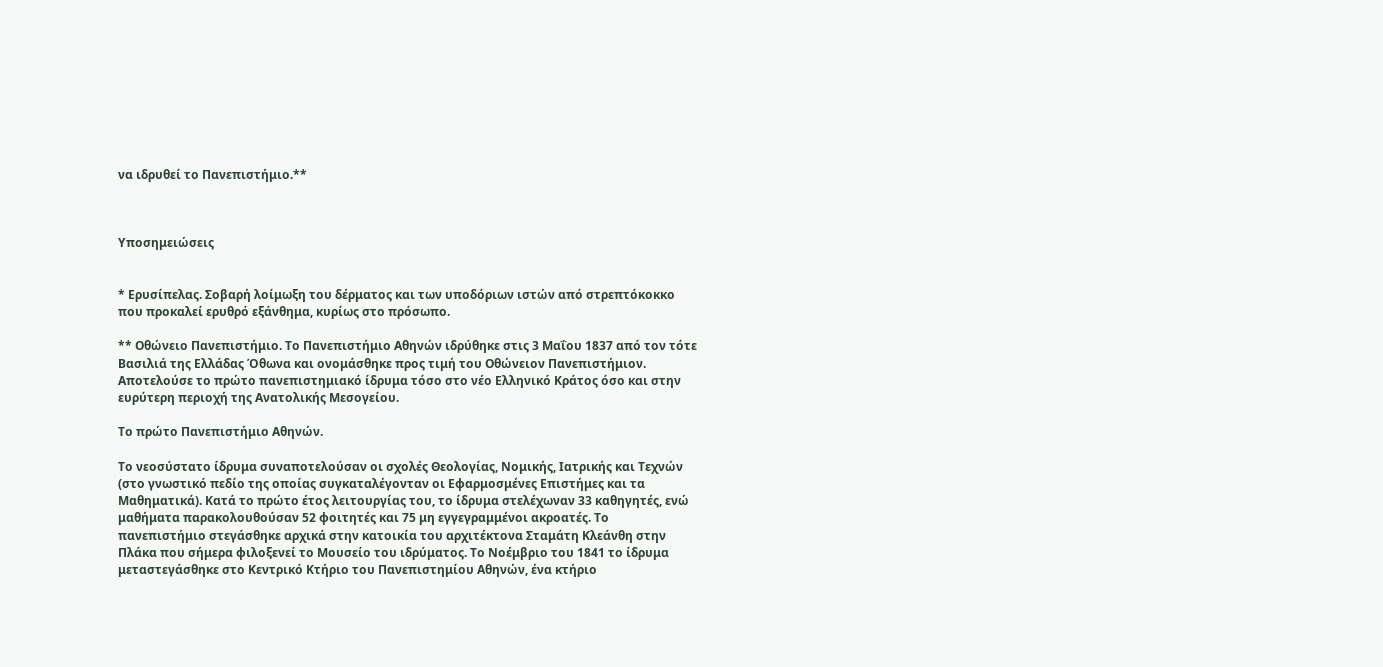να ιδρυθεί το Πανεπιστήμιο.**



Υποσημειώσεις


* Ερυσίπελας. Σοβαρή λοίμωξη του δέρματος και των υποδόριων ιστών από στρεπτόκοκκο που προκαλεί ερυθρό εξάνθημα, κυρίως στο πρόσωπο.

** Οθώνειο Πανεπιστήμιο. Το Πανεπιστήμιο Αθηνών ιδρύθηκε στις 3 Μαΐου 1837 από τον τότε Βασιλιά της Ελλάδας Όθωνα και ονομάσθηκε προς τιμή του Οθώνειον Πανεπιστήμιον. Αποτελούσε το πρώτο πανεπιστημιακό ίδρυμα τόσο στο νέο Ελληνικό Κράτος όσο και στην ευρύτερη περιοχή της Ανατολικής Μεσογείου.

Το πρώτο Πανεπιστήμιο Αθηνών.

Το νεοσύστατο ίδρυμα συναποτελούσαν οι σχολές Θεολογίας, Νομικής, Ιατρικής και Τεχνών (στο γνωστικό πεδίο της οποίας συγκαταλέγονταν οι Εφαρμοσμένες Επιστήμες και τα Μαθηματικά). Κατά το πρώτο έτος λειτουργίας του, το ίδρυμα στελέχωναν 33 καθηγητές, ενώ μαθήματα παρακολουθούσαν 52 φοιτητές και 75 μη εγγεγραμμένοι ακροατές. Το πανεπιστήμιο στεγάσθηκε αρχικά στην κατοικία του αρχιτέκτονα Σταμάτη Κλεάνθη στην Πλάκα που σήμερα φιλοξενεί το Μουσείο του ιδρύματος. Το Νοέμβριο του 1841 το ίδρυμα μεταστεγάσθηκε στο Κεντρικό Κτήριο του Πανεπιστημίου Αθηνών, ένα κτήριο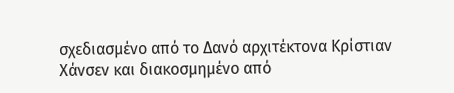σχεδιασμένο από το Δανό αρχιτέκτονα Κρίστιαν Χάνσεν και διακοσμημένο από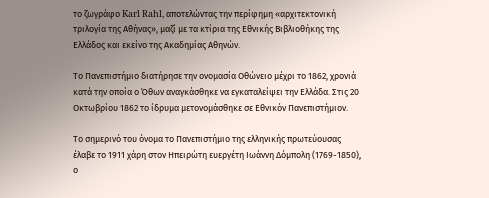το ζωγράφο Karl Rahl, αποτελώντας την περίφημη «αρχιτεκτονική τριλογία της Αθήνας», μαζί με τα κτίρια της Εθνικής Βιβλιοθήκης της Ελλάδος και εκείνο της Ακαδημίας Αθηνών.

Το Πανεπιστήμιο διατήρησε την ονομασία Οθώνειο μέχρι το 1862, χρονιά κατά την οποία ο Όθων αναγκάσθηκε να εγκαταλείψει την Ελλάδα. Στις 20 Οκτωβρίου 1862 το ίδρυμα μετονομάσθηκε σε Εθνικόν Πανεπιστήμιον.

Το σημερινό του όνομα το Πανεπιστήμιο της ελληνικής πρωτεύουσας έλαβε το 1911 χάρη στον Ηπειρώτη ευεργέτη Ιωάννη Δόμπολη (1769-1850), ο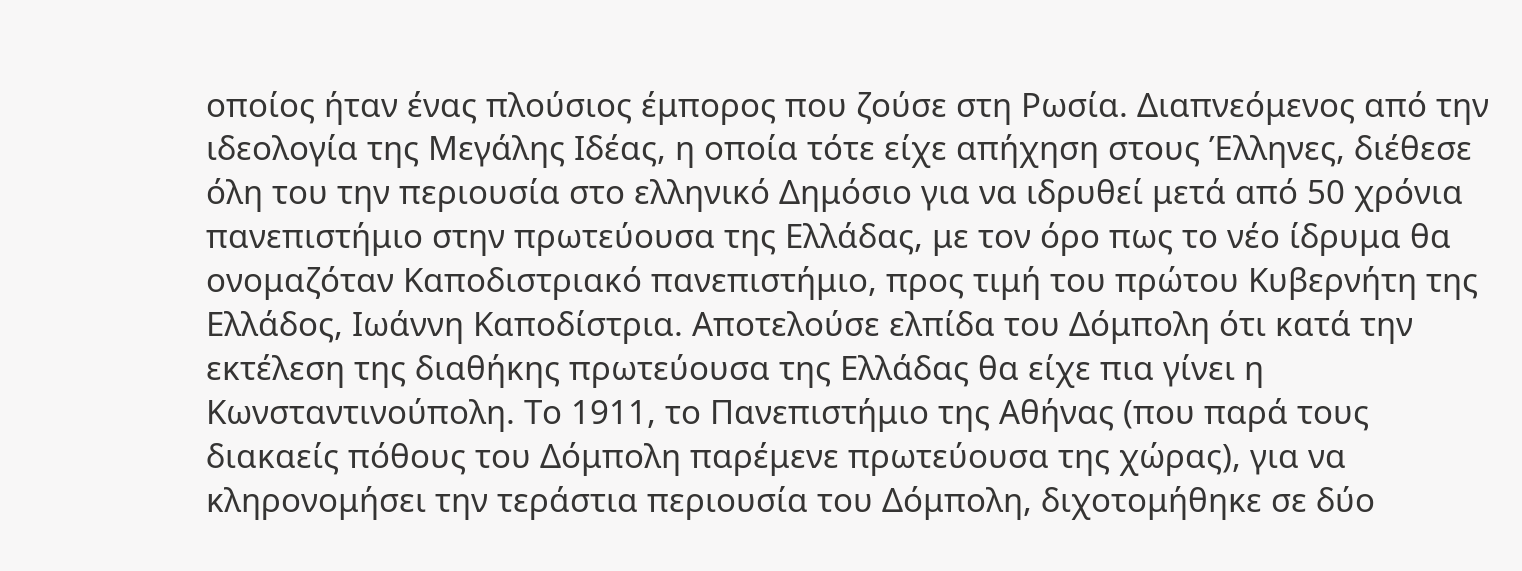οποίος ήταν ένας πλούσιος έμπορος που ζούσε στη Ρωσία. Διαπνεόμενος από την ιδεολογία της Μεγάλης Ιδέας, η οποία τότε είχε απήχηση στους Έλληνες, διέθεσε όλη του την περιουσία στο ελληνικό Δημόσιο για να ιδρυθεί μετά από 50 χρόνια πανεπιστήμιο στην πρωτεύουσα της Ελλάδας, με τον όρο πως το νέο ίδρυμα θα ονομαζόταν Καποδιστριακό πανεπιστήμιο, προς τιμή του πρώτου Κυβερνήτη της Ελλάδος, Ιωάννη Καποδίστρια. Αποτελούσε ελπίδα του Δόμπολη ότι κατά την εκτέλεση της διαθήκης πρωτεύουσα της Ελλάδας θα είχε πια γίνει η Κωνσταντινούπολη. Το 1911, το Πανεπιστήμιο της Αθήνας (που παρά τους διακαείς πόθους του Δόμπολη παρέμενε πρωτεύουσα της χώρας), για να κληρονομήσει την τεράστια περιουσία του Δόμπολη, διχοτομήθηκε σε δύο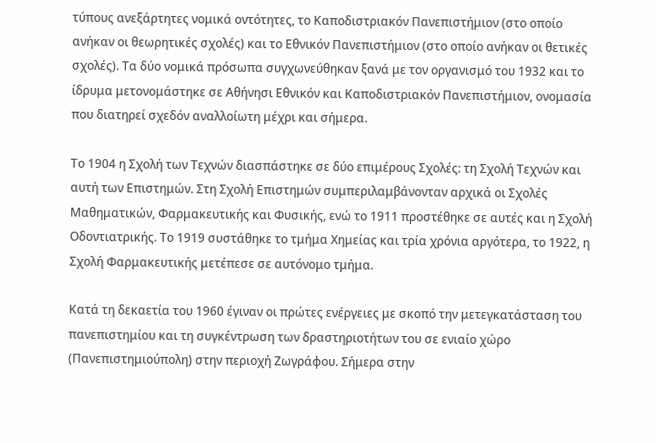τύπους ανεξάρτητες νομικά οντότητες, το Καποδιστριακόν Πανεπιστήμιον (στο οποίο ανήκαν οι θεωρητικές σχολές) και το Εθνικόν Πανεπιστήμιον (στο οποίο ανήκαν οι θετικές σχολές). Τα δύο νομικά πρόσωπα συγχωνεύθηκαν ξανά με τον οργανισμό του 1932 και το ίδρυμα μετονομάστηκε σε Αθήνησι Εθνικόν και Καποδιστριακόν Πανεπιστήμιον, ονομασία που διατηρεί σχεδόν αναλλοίωτη μέχρι και σήμερα.

Το 1904 η Σχολή των Τεχνών διασπάστηκε σε δύο επιμέρους Σχολές: τη Σχολή Τεχνών και αυτή των Επιστημών. Στη Σχολή Επιστημών συμπεριλαμβάνονταν αρχικά οι Σχολές Μαθηματικών, Φαρμακευτικής και Φυσικής, ενώ το 1911 προστέθηκε σε αυτές και η Σχολή Οδοντιατρικής. Το 1919 συστάθηκε το τμήμα Χημείας και τρία χρόνια αργότερα, το 1922, η Σχολή Φαρμακευτικής μετέπεσε σε αυτόνομο τμήμα.

Κατά τη δεκαετία του 1960 έγιναν οι πρώτες ενέργειες με σκοπό την μετεγκατάσταση του πανεπιστημίου και τη συγκέντρωση των δραστηριοτήτων του σε ενιαίο χώρο (Πανεπιστημιούπολη) στην περιοχή Ζωγράφου. Σήμερα στην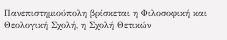Πανεπιστημιούπολη βρίσκεται η Φιλοσοφική και Θεολογική Σχολή, η Σχολή Θετικών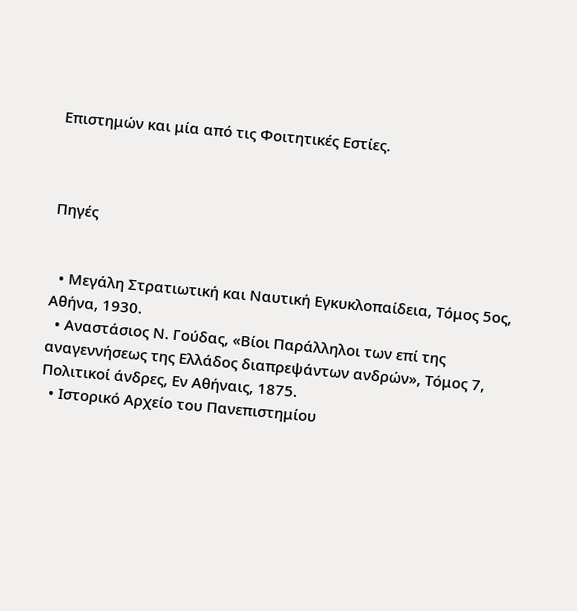Επιστημών και μία από τις Φοιτητικές Εστίες.



Πηγές


  • Μεγάλη Στρατιωτική και Ναυτική Εγκυκλοπαίδεια, Τόμος 5ος, Αθήνα, 1930.
  • Αναστάσιος Ν. Γούδας, «Βίοι Παράλληλοι των επί της αναγεννήσεως της Ελλάδος διαπρεψάντων ανδρών», Τόμος 7, Πολιτικοί άνδρες, Εν Αθήναις, 1875.
  • Ιστορικό Αρχείο του Πανεπιστημίου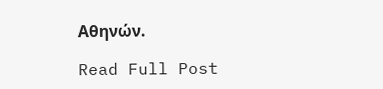Αθηνών.

Read Full Post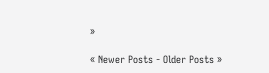»

« Newer Posts - Older Posts »